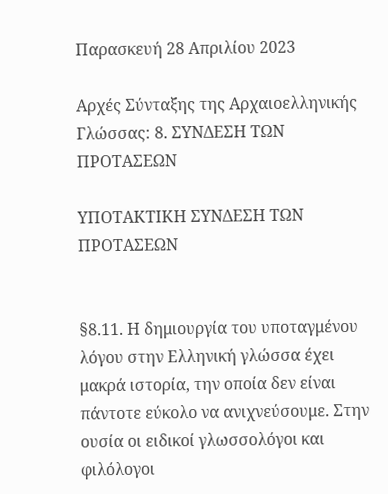Παρασκευή 28 Απριλίου 2023

Αρχές Σύνταξης της Αρχαιοελληνικής Γλώσσας: 8. ΣΥΝΔΕΣΗ ΤΩΝ ΠΡΟΤΑΣΕΩΝ

ΥΠΟΤΑΚΤΙΚΗ ΣΥΝΔΕΣΗ ΤΩΝ ΠΡΟΤΑΣΕΩΝ


§8.11. Η δημιουργία του υποταγμένου λόγου στην Ελληνική γλώσσα έχει μακρά ιστορία, την οποία δεν είναι πάντοτε εύκολο να ανιχνεύσουμε. Στην ουσία οι ειδικοί γλωσσολόγοι και φιλόλογοι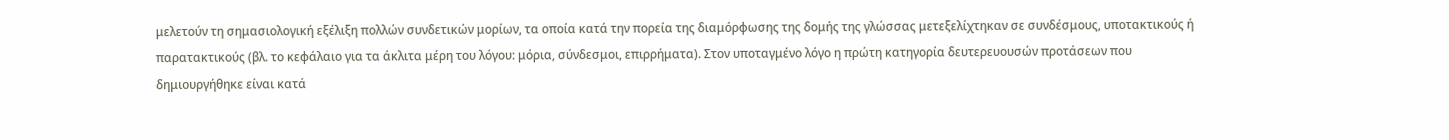μελετούν τη σημασιολογική εξέλιξη πολλών συνδετικών μορίων, τα οποία κατά την πορεία της διαμόρφωσης της δομής της γλώσσας μετεξελίχτηκαν σε συνδέσμους, υποτακτικούς ή παρατακτικούς (βλ. το κεφάλαιο για τα άκλιτα μέρη του λόγου: μόρια, σύνδεσμοι, επιρρήματα). Στον υποταγμένο λόγο η πρώτη κατηγορία δευτερευουσών προτάσεων που δημιουργήθηκε είναι κατά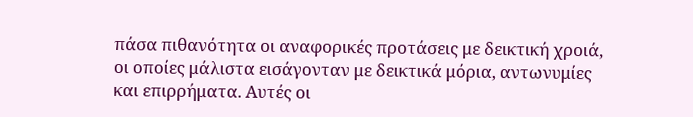πάσα πιθανότητα οι αναφορικές προτάσεις με δεικτική χροιά, οι οποίες μάλιστα εισάγονταν με δεικτικά μόρια, αντωνυμίες και επιρρήματα. Αυτές οι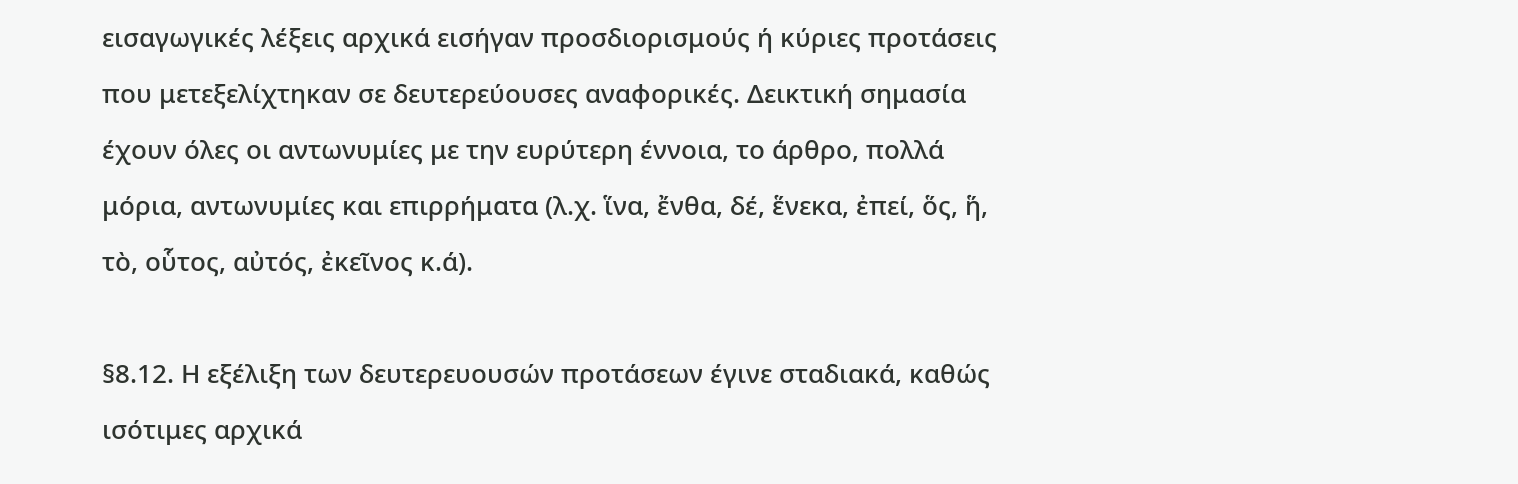εισαγωγικές λέξεις αρχικά εισήγαν προσδιορισμούς ή κύριες προτάσεις που μετεξελίχτηκαν σε δευτερεύουσες αναφορικές. Δεικτική σημασία έχουν όλες οι αντωνυμίες με την ευρύτερη έννοια, το άρθρο, πολλά μόρια, αντωνυμίες και επιρρήματα (λ.χ. ἵνα, ἔνθα, δέ, ἕνεκα, ἐπεί, ὅς, ἥ, τὸ, οὗτος, αὐτός, ἐκεῖνος κ.ά).

§8.12. Η εξέλιξη των δευτερευουσών προτάσεων έγινε σταδιακά, καθώς ισότιμες αρχικά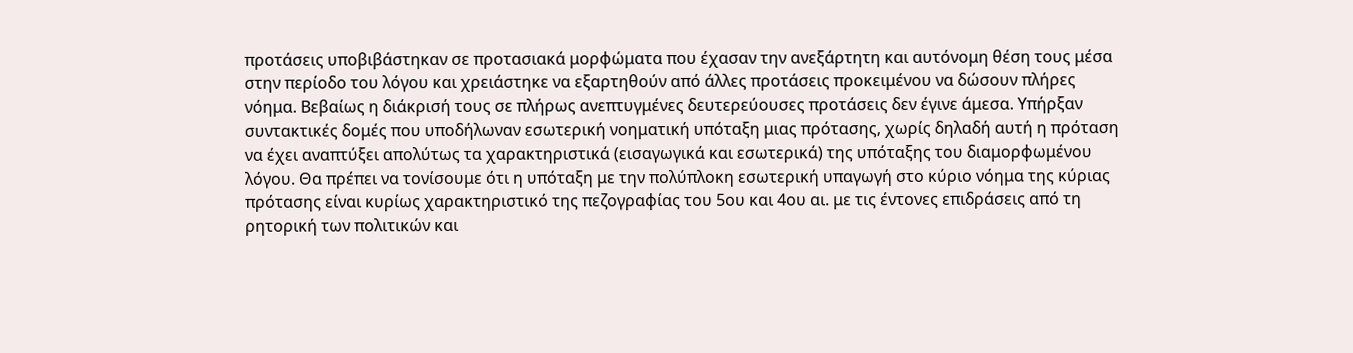προτάσεις υποβιβάστηκαν σε προτασιακά μορφώματα που έχασαν την ανεξάρτητη και αυτόνομη θέση τους μέσα στην περίοδο του λόγου και χρειάστηκε να εξαρτηθούν από άλλες προτάσεις προκειμένου να δώσουν πλήρες νόημα. Βεβαίως η διάκρισή τους σε πλήρως ανεπτυγμένες δευτερεύουσες προτάσεις δεν έγινε άμεσα. Υπήρξαν συντακτικές δομές που υποδήλωναν εσωτερική νοηματική υπόταξη μιας πρότασης, χωρίς δηλαδή αυτή η πρόταση να έχει αναπτύξει απολύτως τα χαρακτηριστικά (εισαγωγικά και εσωτερικά) της υπόταξης του διαμορφωμένου λόγου. Θα πρέπει να τονίσουμε ότι η υπόταξη με την πολύπλοκη εσωτερική υπαγωγή στο κύριο νόημα της κύριας πρότασης είναι κυρίως χαρακτηριστικό της πεζογραφίας του 5ου και 4ου αι. με τις έντονες επιδράσεις από τη ρητορική των πολιτικών και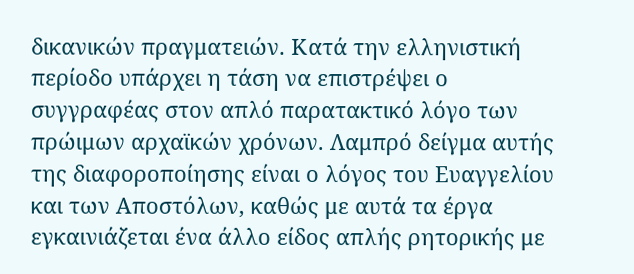δικανικών πραγματειών. Κατά την ελληνιστική περίοδο υπάρχει η τάση να επιστρέψει ο συγγραφέας στον απλό παρατακτικό λόγο των πρώιμων αρχαϊκών χρόνων. Λαμπρό δείγμα αυτής της διαφοροποίησης είναι ο λόγος του Ευαγγελίου και των Αποστόλων, καθώς με αυτά τα έργα εγκαινιάζεται ένα άλλο είδος απλής ρητορικής με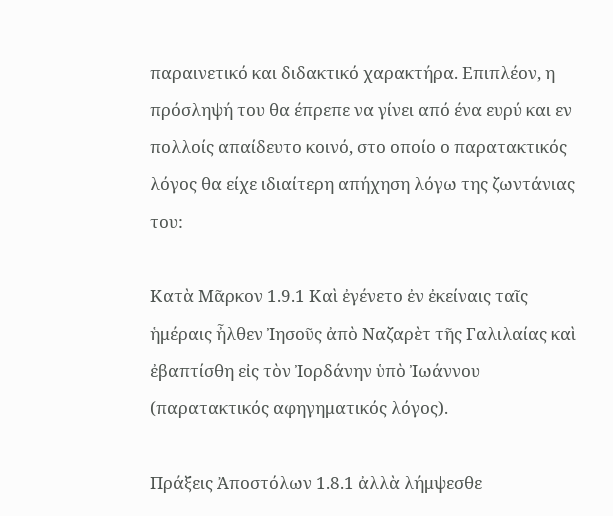παραινετικό και διδακτικό χαρακτήρα. Επιπλέον, η πρόσληψή του θα έπρεπε να γίνει από ένα ευρύ και εν πολλοίς απαίδευτο κοινό, στο οποίο ο παρατακτικός λόγος θα είχε ιδιαίτερη απήχηση λόγω της ζωντάνιας του:

Κατὰ Μᾶρκον 1.9.1 Καὶ ἐγένετο ἐν ἐκείναις ταῖς ἡμέραις ἦλθεν Ἰησοῦς ἀπὸ Ναζαρὲτ τῆς Γαλιλαίας καὶ ἐβαπτίσθη εἰς τὸν Ἰορδάνην ὑπὸ Ἰωάννου (παρατακτικός αφηγηματικός λόγος).

Πράξεις Ἀποστόλων 1.8.1 ἀλλὰ λήμψεσθε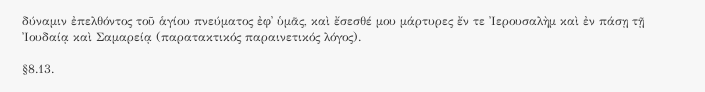δύναμιν ἐπελθόντος τοῦ ἁγίου πνεύματος ἐφ᾽ ὑμᾶς, καὶ ἔσεσθέ μου μάρτυρες ἔν τε Ἰερουσαλὴμ καὶ ἐν πάσῃ τῇ Ἰουδαίᾳ καὶ Σαμαρείᾳ (παρατακτικός παραινετικός λόγος).

§8.13.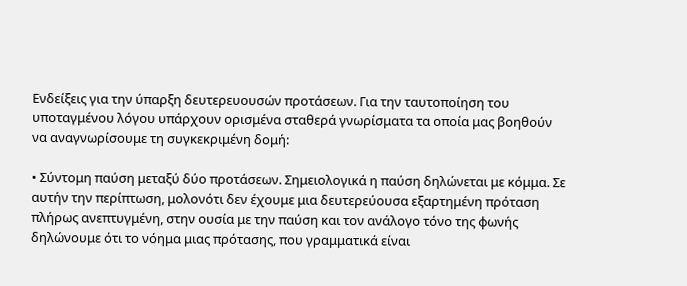Ενδείξεις για την ύπαρξη δευτερευουσών προτάσεων. Για την ταυτοποίηση του υποταγμένου λόγου υπάρχουν ορισμένα σταθερά γνωρίσματα τα οποία μας βοηθούν να αναγνωρίσουμε τη συγκεκριμένη δομή:

• Σύντομη παύση μεταξύ δύο προτάσεων. Σημειολογικά η παύση δηλώνεται με κόμμα. Σε αυτήν την περίπτωση, μολονότι δεν έχουμε μια δευτερεύουσα εξαρτημένη πρόταση πλήρως ανεπτυγμένη, στην ουσία με την παύση και τον ανάλογο τόνο της φωνής δηλώνουμε ότι το νόημα μιας πρότασης, που γραμματικά είναι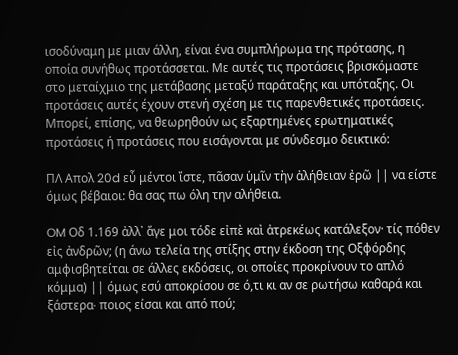ισοδύναμη με μιαν άλλη, είναι ένα συμπλήρωμα της πρότασης, η οποία συνήθως προτάσσεται. Με αυτές τις προτάσεις βρισκόμαστε στο μεταίχμιο της μετάβασης μεταξύ παράταξης και υπόταξης. Οι προτάσεις αυτές έχουν στενή σχέση με τις παρενθετικές προτάσεις. Μπορεί, επίσης, να θεωρηθούν ως εξαρτημένες ερωτηματικές προτάσεις ή προτάσεις που εισάγονται με σύνδεσμο δεικτικό:

ΠΛ Απολ 20d εὖ μέντοι ἴστε, πᾶσαν ὑμῖν τὴν ἀλήθειαν ἐρῶ || να είστε όμως βέβαιοι: θα σας πω όλη την αλήθεια.

OM Οδ 1.169 ἀλλ᾽ ἄγε μοι τόδε εἰπὲ καὶ ἀτρεκέως κατάλεξον· τίς πόθεν εἰς ἀνδρῶν; (η άνω τελεία της στίξης στην έκδοση της Οξφόρδης αμφισβητείται σε άλλες εκδόσεις, οι οποίες προκρίνουν το απλό κόμμα) || όμως εσύ αποκρίσου σε ό,τι κι αν σε ρωτήσω καθαρά και ξάστερα∙ ποιος είσαι και από πού;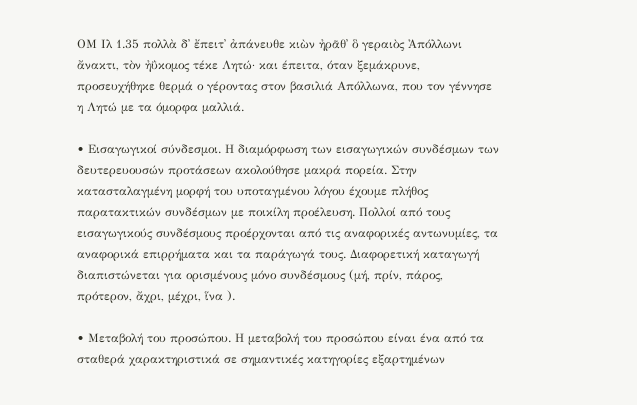ΟΜ Ιλ 1.35 πολλὰ δ᾽ ἔπειτ᾽ ἀπάνευθε κιὼν ἠρᾶθ᾽ ὃ γεραιὸς Ἀπόλλωνι ἄνακτι, τὸν ἠΰκομος τέκε Λητώ· και έπειτα, όταν ξεμάκρυνε, προσευχήθηκε θερμά ο γέροντας στον βασιλιά Απόλλωνα, που τον γέννησε η Λητώ με τα όμορφα μαλλιά.

• Εισαγωγικοί σύνδεσμοι. Η διαμόρφωση των εισαγωγικών συνδέσμων των δευτερευουσών προτάσεων ακολούθησε μακρά πορεία. Στην κατασταλαγμένη μορφή του υποταγμένου λόγου έχουμε πλήθος παρατακτικών συνδέσμων με ποικίλη προέλευση. Πολλοί από τους εισαγωγικούς συνδέσμους προέρχονται από τις αναφορικές αντωνυμίες, τα αναφορικά επιρρήματα και τα παράγωγά τους. Διαφορετική καταγωγή διαπιστώνεται για ορισμένους μόνο συνδέσμους (μή, πρίν, πάρος, πρότερον, ἄχρι, μέχρι, ἵνα ).

• Μεταβολή του προσώπου. Η μεταβολή του προσώπου είναι ένα από τα σταθερά χαρακτηριστικά σε σημαντικές κατηγορίες εξαρτημένων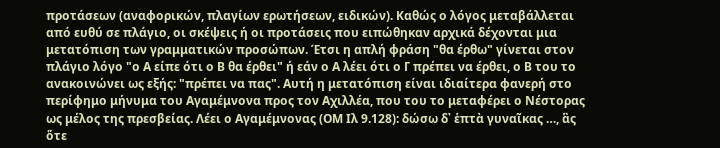προτάσεων (αναφορικών, πλαγίων ερωτήσεων, ειδικών). Καθώς ο λόγος μεταβάλλεται από ευθύ σε πλάγιο, οι σκέψεις ή οι προτάσεις που ειπώθηκαν αρχικά δέχονται μια μετατόπιση των γραμματικών προσώπων. Έτσι η απλή φράση "θα έρθω" γίνεται στον πλάγιο λόγο "ο Α είπε ότι ο Β θα έρθει" ή εάν ο Α λέει ότι ο Γ πρέπει να έρθει, ο Β του το ανακοινώνει ως εξής: "πρέπει να πας". Αυτή η μετατόπιση είναι ιδιαίτερα φανερή στο περίφημο μήνυμα του Αγαμέμνονα προς τον Αχιλλέα, που του το μεταφέρει ο Νέστορας ως μέλος της πρεσβείας. Λέει ο Αγαμέμνονας (ΟΜ Ιλ 9.128): δώσω δ᾽ ἑπτὰ γυναῖκας …, ἃς ὅτε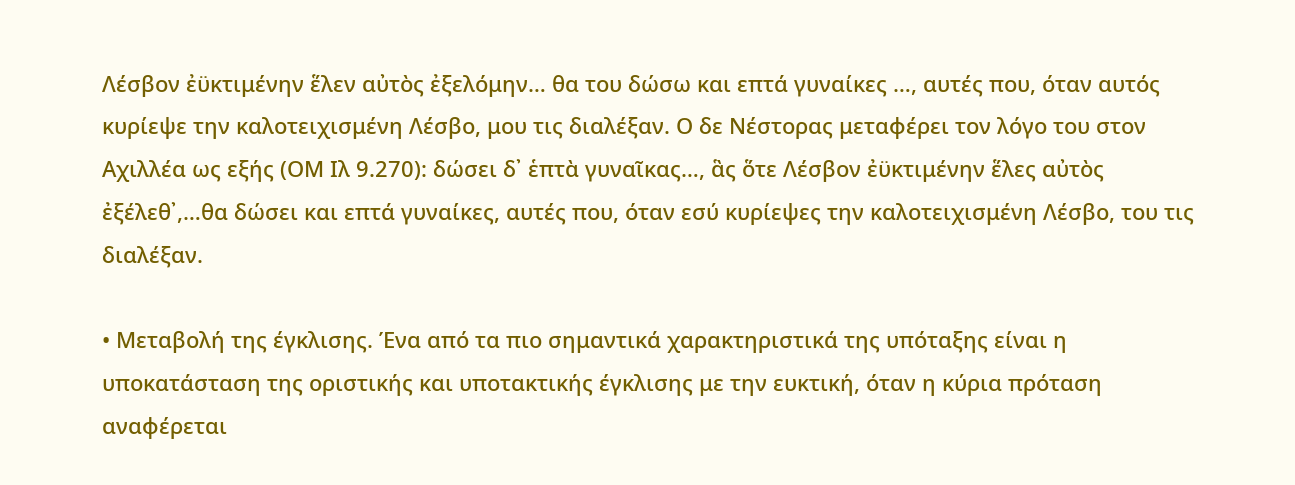Λέσβον ἐϋκτιμένην ἕλεν αὐτὸς ἐξελόμην… θα του δώσω και επτά γυναίκες …, αυτές που, όταν αυτός κυρίεψε την καλοτειχισμένη Λέσβο, μου τις διαλέξαν. Ο δε Νέστορας μεταφέρει τον λόγο του στον Αχιλλέα ως εξής (ΟΜ Ιλ 9.270): δώσει δ᾽ ἑπτὰ γυναῖκας…, ἃς ὅτε Λέσβον ἐϋκτιμένην ἕλες αὐτὸς ἐξέλεθ᾽,…θα δώσει και επτά γυναίκες, αυτές που, όταν εσύ κυρίεψες την καλοτειχισμένη Λέσβο, του τις διαλέξαν.

• Μεταβολή της έγκλισης. Ένα από τα πιο σημαντικά χαρακτηριστικά της υπόταξης είναι η υποκατάσταση της οριστικής και υποτακτικής έγκλισης με την ευκτική, όταν η κύρια πρόταση αναφέρεται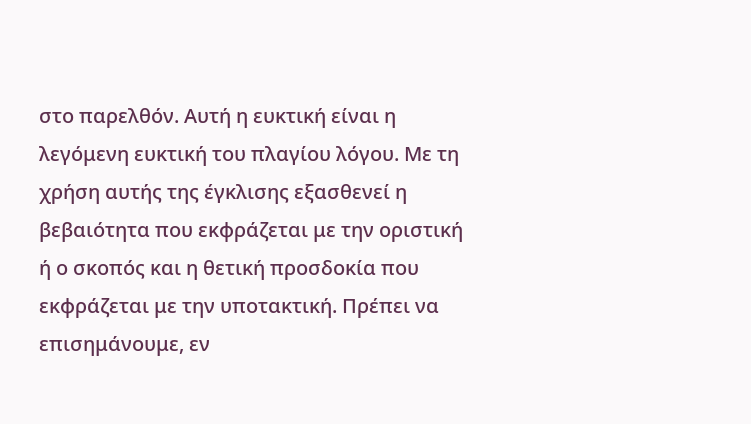στο παρελθόν. Αυτή η ευκτική είναι η λεγόμενη ευκτική του πλαγίου λόγου. Με τη χρήση αυτής της έγκλισης εξασθενεί η βεβαιότητα που εκφράζεται με την οριστική ή ο σκοπός και η θετική προσδοκία που εκφράζεται με την υποτακτική. Πρέπει να επισημάνουμε, εν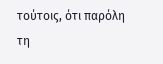τούτοις, ότι παρόλη τη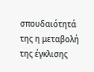σπουδαιότητά της η μεταβολή της έγκλισης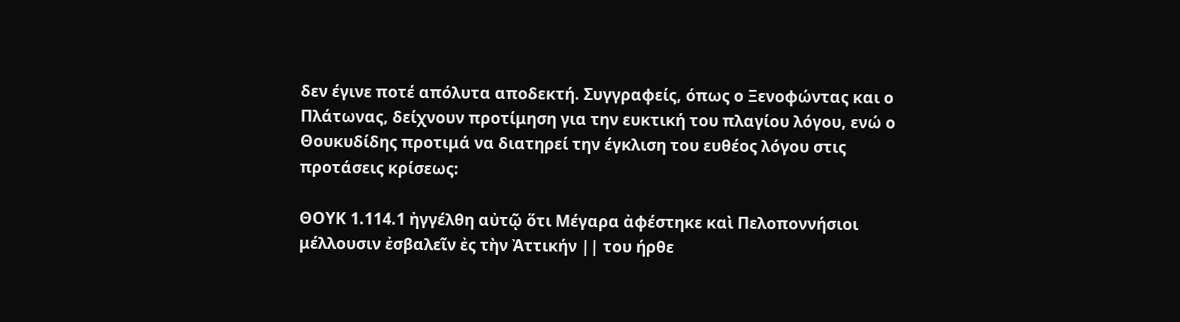δεν έγινε ποτέ απόλυτα αποδεκτή. Συγγραφείς, όπως ο Ξενοφώντας και ο Πλάτωνας, δείχνουν προτίμηση για την ευκτική του πλαγίου λόγου, ενώ ο Θουκυδίδης προτιμά να διατηρεί την έγκλιση του ευθέος λόγου στις προτάσεις κρίσεως:

ΘΟΥΚ 1.114.1 ἠγγέλθη αὐτῷ ὅτι Μέγαρα ἀφέστηκε καὶ Πελοποννήσιοι μέλλουσιν ἐσβαλεῖν ἐς τὴν Ἀττικήν || του ήρθε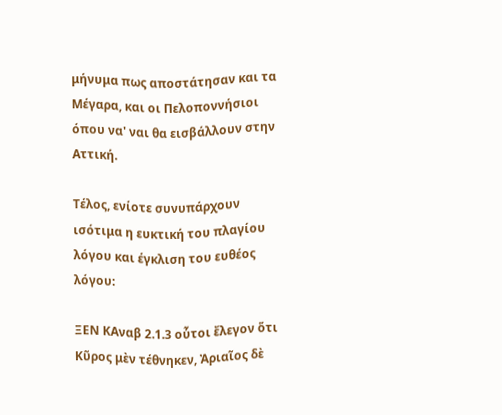μήνυμα πως αποστάτησαν και τα Μέγαρα, και οι Πελοποννήσιοι όπου να' ναι θα εισβάλλουν στην Αττική.

Τέλος, ενίοτε συνυπάρχουν ισότιμα η ευκτική του πλαγίου λόγου και έγκλιση του ευθέος λόγου:

ΞΕΝ KΑναβ 2.1.3 οὗτοι ἔλεγον ὅτι Κῦρος μὲν τέθνηκεν, Ἀριαῖος δὲ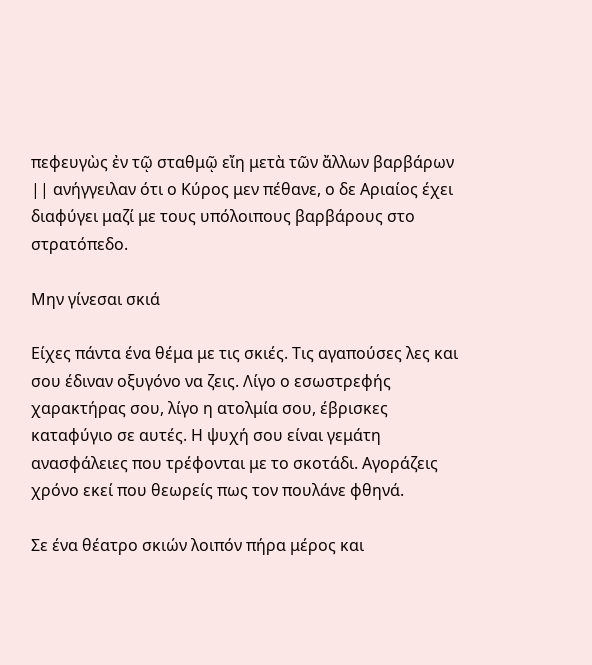πεφευγὼς ἐν τῷ σταθμῷ εἴη μετὰ τῶν ἄλλων βαρβάρων || ανήγγειλαν ότι ο Κύρος μεν πέθανε, ο δε Αριαίος έχει διαφύγει μαζί με τους υπόλοιπους βαρβάρους στο στρατόπεδο.

Μην γίνεσαι σκιά

Είχες πάντα ένα θέμα με τις σκιές. Τις αγαπούσες λες και σου έδιναν οξυγόνο να ζεις. Λίγο ο εσωστρεφής χαρακτήρας σου, λίγο η ατολμία σου, έβρισκες καταφύγιο σε αυτές. Η ψυχή σου είναι γεμάτη ανασφάλειες που τρέφονται με το σκοτάδι. Αγοράζεις χρόνο εκεί που θεωρείς πως τον πουλάνε φθηνά.

Σε ένα θέατρο σκιών λοιπόν πήρα μέρος και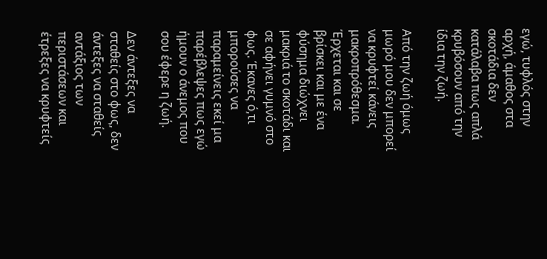εγώ, τυφλός στην αρχή, άμαθος στα σκοτάδια δεν κατάλαβα πως απλά κρυβόσουν από την ίδια την ζωή.

Από την ζωή όμως μωρό μου δεν μπορεί να κρυφτεί κάνεις μακροπρόθεσμα. Έρχεται και σε βρίσκει και με ένα φύσημα διώχνει μακριά το σκοτάδι και σε αφήνει γυμνό στο φως. Έκανες ό,τι μπορούσες να παραμείνεις εκεί μα παρέβλεψες πως εγώ ήμουν ο άνεμος που σου έφερε η ζωή.

Δεν άντεξες να σταθείς στο φως, δεν άντεξες να σταθείς αντάξιος των περιστάσεων και έτρεξες να κρυφτείς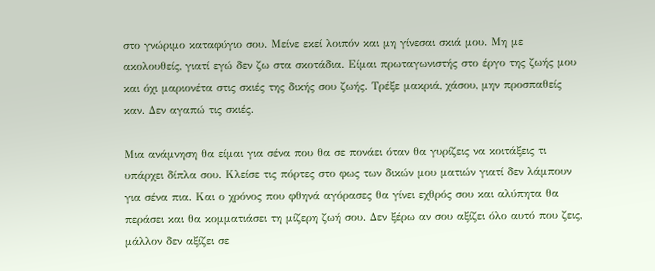στο γνώριμο καταφύγιο σου. Μείνε εκεί λοιπόν και μη γίνεσαι σκιά μου. Μη με ακολουθείς, γιατί εγώ δεν ζω στα σκοτάδια. Είμαι πρωταγωνιστής στο έργο της ζωής μου και όχι μαριονέτα στις σκιές της δικής σου ζωής. Τρέξε μακριά, χάσου, μην προσπαθείς καν. Δεν αγαπώ τις σκιές.

Μια ανάμνηση θα είμαι για σένα που θα σε πονάει όταν θα γυρίζεις να κοιτάξεις τι υπάρχει δίπλα σου. Κλείσε τις πόρτες στο φως των δικών μου ματιών γιατί δεν λάμπουν για σένα πια. Και ο χρόνος που φθηνά αγόρασες θα γίνει εχθρός σου και αλύπητα θα περάσει και θα κομματιάσει τη μίζερη ζωή σου. Δεν ξέρω αν σου αξίζει όλο αυτό που ζεις, μάλλον δεν αξίζει σε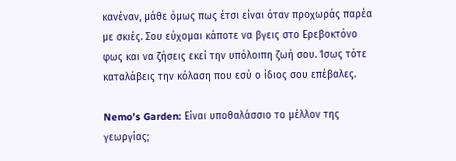κανέναν, μάθε όμως πως έτσι είναι όταν προχωράς παρέα με σκιές. Σου εύχομαι κάποτε να βγεις στο Ερεβοκτόνο φως και να ζήσεις εκεί την υπόλοιπη ζωή σου. Ίσως τότε καταλάβεις την κόλαση που εσύ ο ίδιος σου επέβαλες.

Nemo’s Garden: Είναι υποθαλάσσιο το μέλλον της γεωργίας;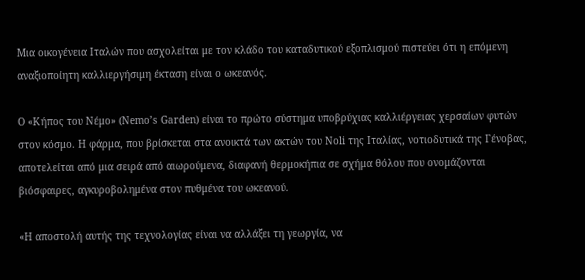Μια οικογένεια Ιταλών που ασχολείται με τον κλάδο του καταδυτικού εξοπλισμού πιστεύει ότι η επόμενη αναξιοποίητη καλλιεργήσιμη έκταση είναι ο ωκεανός.

Ο «Κήπος του Νέμο» (Nemo’s Garden) είναι το πρώτο σύστημα υποβρύχιας καλλιέργειας χερσαίων φυτών στον κόσμο. Η φάρμα, που βρίσκεται στα ανοικτά των ακτών του Noli της Ιταλίας, νοτιοδυτικά της Γένοβας, αποτελείται από μια σειρά από αιωρούμενα, διαφανή θερμοκήπια σε σχήμα θόλου που ονομάζονται βιόσφαιρες, αγκυροβολημένα στον πυθμένα του ωκεανού.

«Η αποστολή αυτής της τεχνολογίας είναι να αλλάξει τη γεωργία, να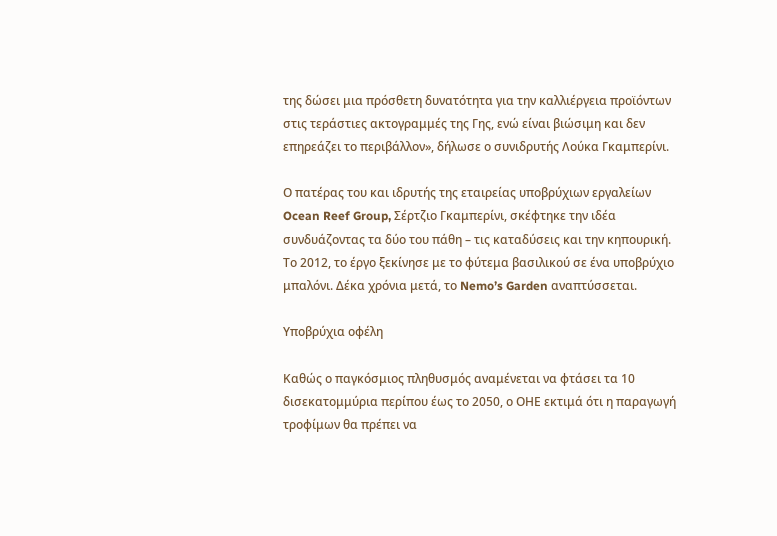της δώσει μια πρόσθετη δυνατότητα για την καλλιέργεια προϊόντων στις τεράστιες ακτογραμμές της Γης, ενώ είναι βιώσιμη και δεν επηρεάζει το περιβάλλον», δήλωσε ο συνιδρυτής Λούκα Γκαμπερίνι.

Ο πατέρας του και ιδρυτής της εταιρείας υποβρύχιων εργαλείων Ocean Reef Group, Σέρτζιο Γκαμπερίνι, σκέφτηκε την ιδέα συνδυάζοντας τα δύο του πάθη – τις καταδύσεις και την κηπουρική. Το 2012, το έργο ξεκίνησε με το φύτεμα βασιλικού σε ένα υποβρύχιο μπαλόνι. Δέκα χρόνια μετά, το Nemo’s Garden αναπτύσσεται.

Υποβρύχια οφέλη

Καθώς ο παγκόσμιος πληθυσμός αναμένεται να φτάσει τα 10 δισεκατομμύρια περίπου έως το 2050, ο ΟΗΕ εκτιμά ότι η παραγωγή τροφίμων θα πρέπει να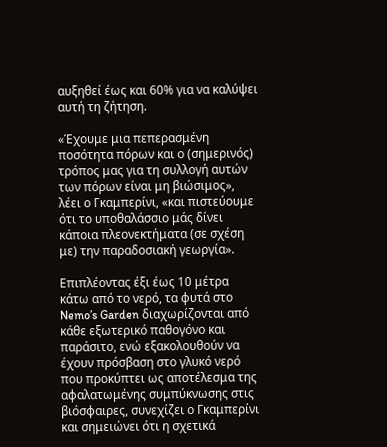αυξηθεί έως και 60% για να καλύψει αυτή τη ζήτηση.

«Έχουμε μια πεπερασμένη ποσότητα πόρων και ο (σημερινός) τρόπος μας για τη συλλογή αυτών των πόρων είναι μη βιώσιμος», λέει ο Γκαμπερίνι, «και πιστεύουμε ότι το υποθαλάσσιο μάς δίνει κάποια πλεονεκτήματα (σε σχέση με) την παραδοσιακή γεωργία».

Επιπλέοντας έξι έως 10 μέτρα κάτω από το νερό, τα φυτά στο Nemo’s Garden διαχωρίζονται από κάθε εξωτερικό παθογόνο και παράσιτο, ενώ εξακολουθούν να έχουν πρόσβαση στο γλυκό νερό που προκύπτει ως αποτέλεσμα της αφαλατωμένης συμπύκνωσης στις βιόσφαιρες, συνεχίζει ο Γκαμπερίνι και σημειώνει ότι η σχετικά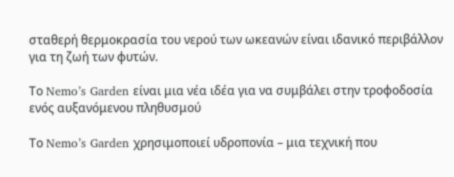σταθερή θερμοκρασία του νερού των ωκεανών είναι ιδανικό περιβάλλον για τη ζωή των φυτών.

Το Nemo’s Garden είναι μια νέα ιδέα για να συμβάλει στην τροφοδοσία ενός αυξανόμενου πληθυσμού

Το Nemo’s Garden χρησιμοποιεί υδροπονία – μια τεχνική που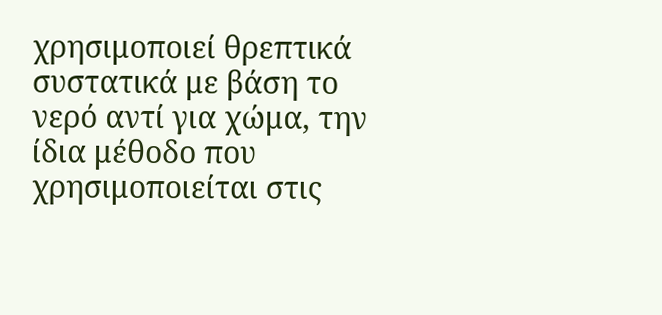χρησιμοποιεί θρεπτικά συστατικά με βάση το νερό αντί για χώμα, την ίδια μέθοδο που χρησιμοποιείται στις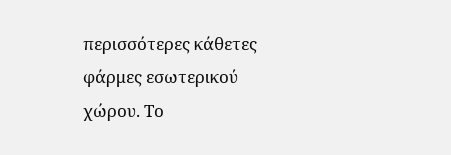περισσότερες κάθετες φάρμες εσωτερικού χώρου. Το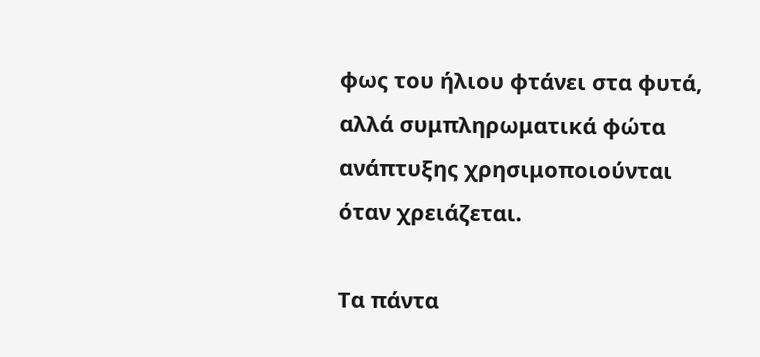φως του ήλιου φτάνει στα φυτά, αλλά συμπληρωματικά φώτα ανάπτυξης χρησιμοποιούνται όταν χρειάζεται.

Τα πάντα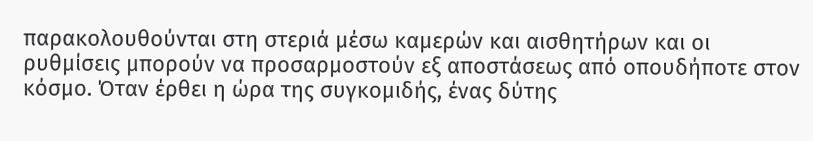παρακολουθούνται στη στεριά μέσω καμερών και αισθητήρων και οι ρυθμίσεις μπορούν να προσαρμοστούν εξ αποστάσεως από οπουδήποτε στον κόσμο. Όταν έρθει η ώρα της συγκομιδής, ένας δύτης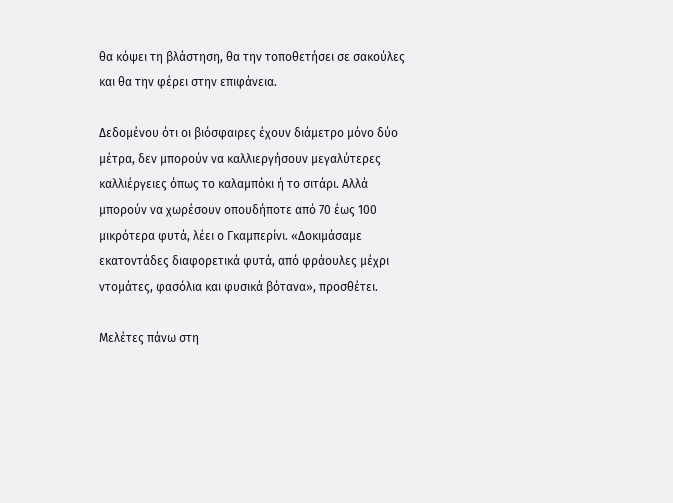θα κόψει τη βλάστηση, θα την τοποθετήσει σε σακούλες και θα την φέρει στην επιφάνεια.

Δεδομένου ότι οι βιόσφαιρες έχουν διάμετρο μόνο δύο μέτρα, δεν μπορούν να καλλιεργήσουν μεγαλύτερες καλλιέργειες όπως το καλαμπόκι ή το σιτάρι. Αλλά μπορούν να χωρέσουν οπουδήποτε από 70 έως 100 μικρότερα φυτά, λέει ο Γκαμπερίνι. «Δοκιμάσαμε εκατοντάδες διαφορετικά φυτά, από φράουλες μέχρι ντομάτες, φασόλια και φυσικά βότανα», προσθέτει.

Μελέτες πάνω στη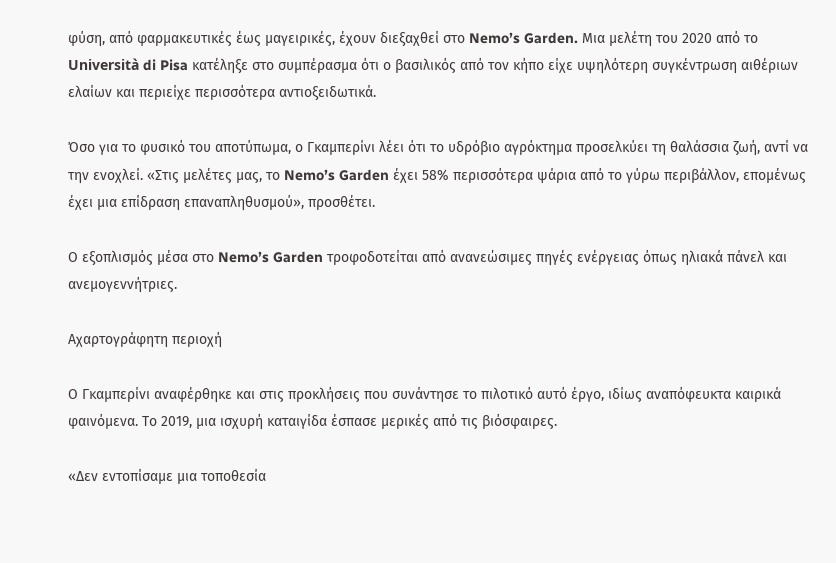φύση, από φαρμακευτικές έως μαγειρικές, έχουν διεξαχθεί στο Nemo’s Garden. Μια μελέτη του 2020 από το Università di Pisa κατέληξε στο συμπέρασμα ότι ο βασιλικός από τον κήπο είχε υψηλότερη συγκέντρωση αιθέριων ελαίων και περιείχε περισσότερα αντιοξειδωτικά.

Όσο για το φυσικό του αποτύπωμα, ο Γκαμπερίνι λέει ότι το υδρόβιο αγρόκτημα προσελκύει τη θαλάσσια ζωή, αντί να την ενοχλεί. «Στις μελέτες μας, το Nemo’s Garden έχει 58% περισσότερα ψάρια από το γύρω περιβάλλον, επομένως έχει μια επίδραση επαναπληθυσμού», προσθέτει.

Ο εξοπλισμός μέσα στο Nemo’s Garden τροφοδοτείται από ανανεώσιμες πηγές ενέργειας όπως ηλιακά πάνελ και ανεμογεννήτριες.

Αχαρτογράφητη περιοχή

Ο Γκαμπερίνι αναφέρθηκε και στις προκλήσεις που συνάντησε το πιλοτικό αυτό έργο, ιδίως αναπόφευκτα καιρικά φαινόμενα. Το 2019, μια ισχυρή καταιγίδα έσπασε μερικές από τις βιόσφαιρες.

«Δεν εντοπίσαμε μια τοποθεσία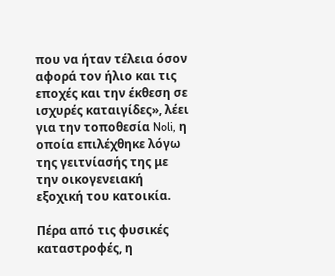που να ήταν τέλεια όσον αφορά τον ήλιο και τις εποχές και την έκθεση σε ισχυρές καταιγίδες», λέει για την τοποθεσία Noli, η οποία επιλέχθηκε λόγω της γειτνίασής της με την οικογενειακή εξοχική του κατοικία.

Πέρα από τις φυσικές καταστροφές, η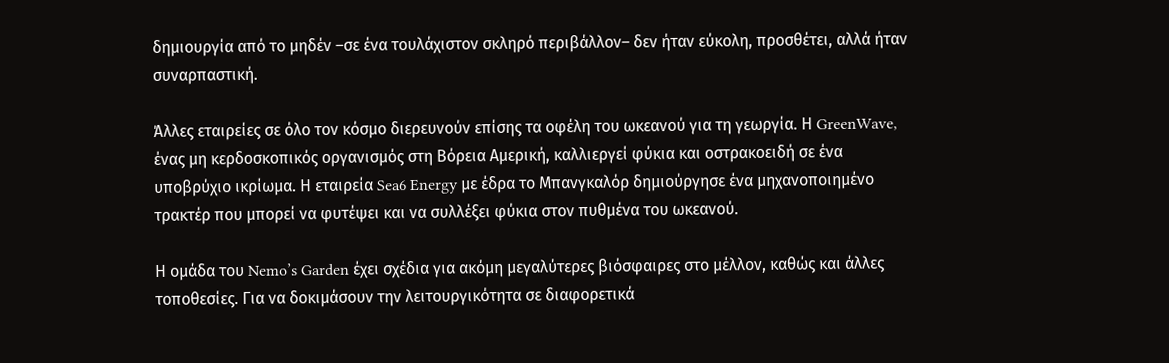δημιουργία από το μηδέν –σε ένα τουλάχιστον σκληρό περιβάλλον– δεν ήταν εύκολη, προσθέτει, αλλά ήταν συναρπαστική.

Άλλες εταιρείες σε όλο τον κόσμο διερευνούν επίσης τα οφέλη του ωκεανού για τη γεωργία. Η GreenWave, ένας μη κερδοσκοπικός οργανισμός στη Βόρεια Αμερική, καλλιεργεί φύκια και οστρακοειδή σε ένα υποβρύχιο ικρίωμα. Η εταιρεία Sea6 Energy με έδρα το Μπανγκαλόρ δημιούργησε ένα μηχανοποιημένο τρακτέρ που μπορεί να φυτέψει και να συλλέξει φύκια στον πυθμένα του ωκεανού.

Η ομάδα του Nemo’s Garden έχει σχέδια για ακόμη μεγαλύτερες βιόσφαιρες στο μέλλον, καθώς και άλλες τοποθεσίες. Για να δοκιμάσουν την λειτουργικότητα σε διαφορετικά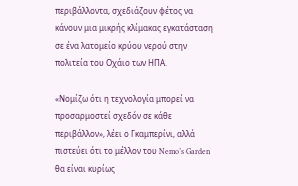περιβάλλοντα, σχεδιάζουν φέτος να κάνουν μια μικρής κλίμακας εγκατάσταση σε ένα λατομείο κρύου νερού στην πολιτεία του Οχάιο των ΗΠΑ.

«Νομίζω ότι η τεχνολογία μπορεί να προσαρμοστεί σχεδόν σε κάθε περιβάλλον», λέει ο Γκαμπερίνι, αλλά πιστεύει ότι το μέλλον του Nemo’s Garden θα είναι κυρίως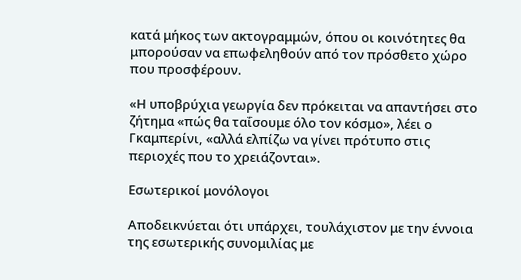κατά μήκος των ακτογραμμών, όπου οι κοινότητες θα μπορούσαν να επωφεληθούν από τον πρόσθετο χώρο που προσφέρουν.

«Η υποβρύχια γεωργία δεν πρόκειται να απαντήσει στο ζήτημα «πώς θα ταΐσουμε όλο τον κόσμο», λέει ο Γκαμπερίνι, «αλλά ελπίζω να γίνει πρότυπο στις περιοχές που το χρειάζονται».

Εσωτερικοί μονόλογοι

Αποδεικνύεται ότι υπάρχει, τουλάχιστον με την έννοια της εσωτερικής συνομιλίας με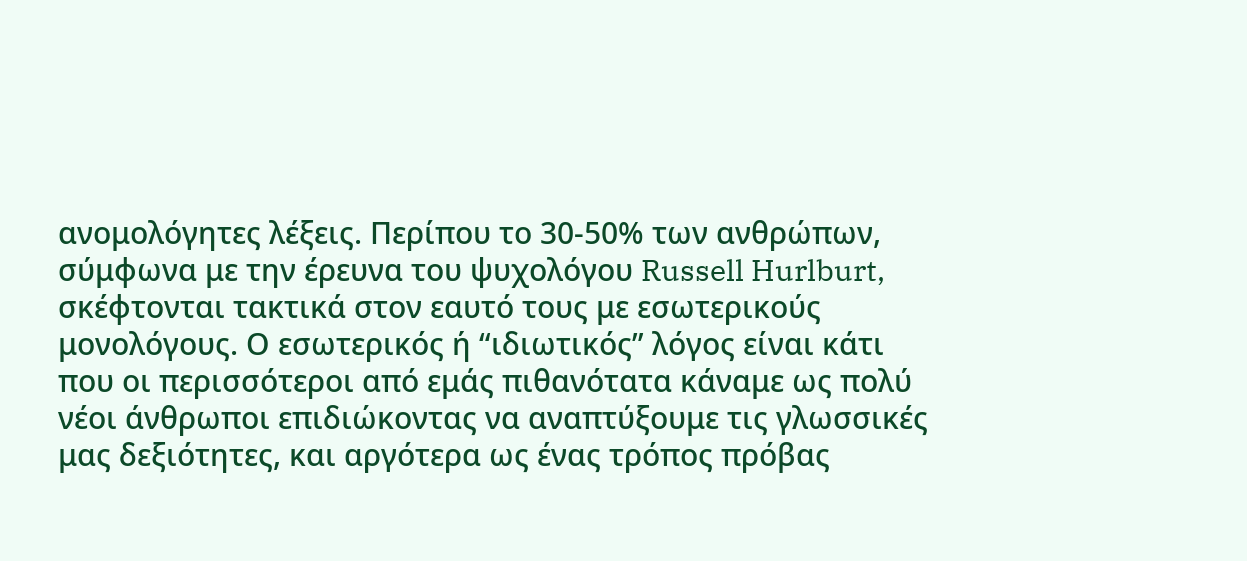ανομολόγητες λέξεις. Περίπου το 30-50% των ανθρώπων, σύμφωνα με την έρευνα του ψυχολόγου Russell Hurlburt, σκέφτονται τακτικά στον εαυτό τους με εσωτερικούς μονολόγους. Ο εσωτερικός ή “ιδιωτικός” λόγος είναι κάτι που οι περισσότεροι από εμάς πιθανότατα κάναμε ως πολύ νέοι άνθρωποι επιδιώκοντας να αναπτύξουμε τις γλωσσικές μας δεξιότητες, και αργότερα ως ένας τρόπος πρόβας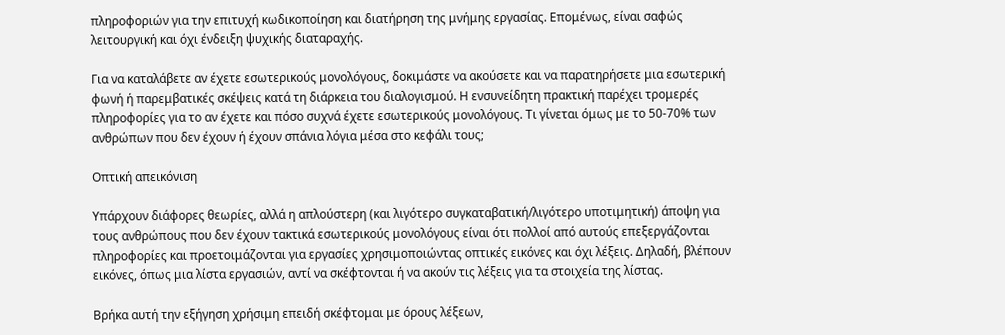πληροφοριών για την επιτυχή κωδικοποίηση και διατήρηση της μνήμης εργασίας. Επομένως, είναι σαφώς λειτουργική και όχι ένδειξη ψυχικής διαταραχής.

Για να καταλάβετε αν έχετε εσωτερικούς μονολόγους, δοκιμάστε να ακούσετε και να παρατηρήσετε μια εσωτερική φωνή ή παρεμβατικές σκέψεις κατά τη διάρκεια του διαλογισμού. Η ενσυνείδητη πρακτική παρέχει τρομερές πληροφορίες για το αν έχετε και πόσο συχνά έχετε εσωτερικούς μονολόγους. Τι γίνεται όμως με το 50-70% των ανθρώπων που δεν έχουν ή έχουν σπάνια λόγια μέσα στο κεφάλι τους;

Οπτική απεικόνιση

Υπάρχουν διάφορες θεωρίες, αλλά η απλούστερη (και λιγότερο συγκαταβατική/λιγότερο υποτιμητική) άποψη για τους ανθρώπους που δεν έχουν τακτικά εσωτερικούς μονολόγους είναι ότι πολλοί από αυτούς επεξεργάζονται πληροφορίες και προετοιμάζονται για εργασίες χρησιμοποιώντας οπτικές εικόνες και όχι λέξεις. Δηλαδή, βλέπουν εικόνες, όπως μια λίστα εργασιών, αντί να σκέφτονται ή να ακούν τις λέξεις για τα στοιχεία της λίστας.

Βρήκα αυτή την εξήγηση χρήσιμη επειδή σκέφτομαι με όρους λέξεων,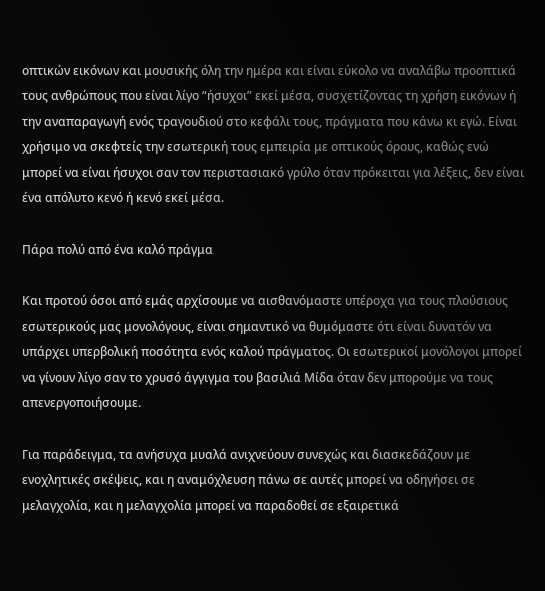οπτικών εικόνων και μουσικής όλη την ημέρα και είναι εύκολο να αναλάβω προοπτικά τους ανθρώπους που είναι λίγο “ήσυχοι” εκεί μέσα, συσχετίζοντας τη χρήση εικόνων ή την αναπαραγωγή ενός τραγουδιού στο κεφάλι τους, πράγματα που κάνω κι εγώ. Είναι χρήσιμο να σκεφτείς την εσωτερική τους εμπειρία με οπτικούς όρους, καθώς ενώ μπορεί να είναι ήσυχοι σαν τον περιστασιακό γρύλο όταν πρόκειται για λέξεις, δεν είναι ένα απόλυτο κενό ή κενό εκεί μέσα.

Πάρα πολύ από ένα καλό πράγμα

Και προτού όσοι από εμάς αρχίσουμε να αισθανόμαστε υπέροχα για τους πλούσιους εσωτερικούς μας μονολόγους, είναι σημαντικό να θυμόμαστε ότι είναι δυνατόν να υπάρχει υπερβολική ποσότητα ενός καλού πράγματος. Οι εσωτερικοί μονόλογοι μπορεί να γίνουν λίγο σαν το χρυσό άγγιγμα του βασιλιά Μίδα όταν δεν μπορούμε να τους απενεργοποιήσουμε.

Για παράδειγμα, τα ανήσυχα μυαλά ανιχνεύουν συνεχώς και διασκεδάζουν με ενοχλητικές σκέψεις, και η αναμόχλευση πάνω σε αυτές μπορεί να οδηγήσει σε μελαγχολία, και η μελαγχολία μπορεί να παραδοθεί σε εξαιρετικά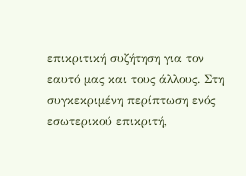επικριτική συζήτηση για τον εαυτό μας και τους άλλους. Στη συγκεκριμένη περίπτωση ενός εσωτερικού επικριτή,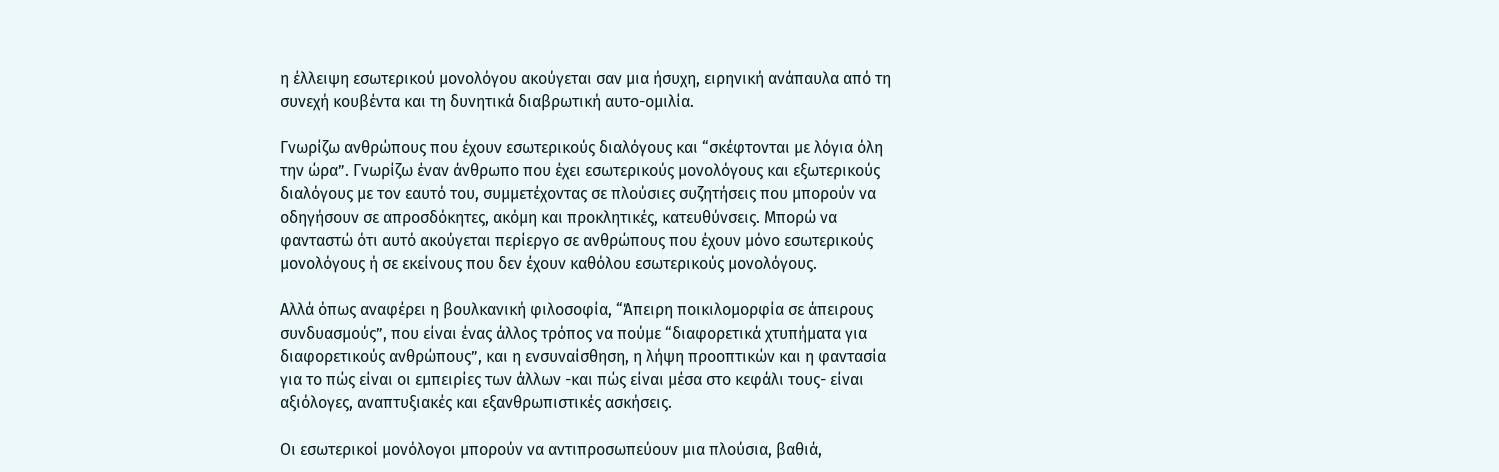η έλλειψη εσωτερικού μονολόγου ακούγεται σαν μια ήσυχη, ειρηνική ανάπαυλα από τη συνεχή κουβέντα και τη δυνητικά διαβρωτική αυτο-ομιλία.

Γνωρίζω ανθρώπους που έχουν εσωτερικούς διαλόγους και “σκέφτονται με λόγια όλη την ώρα”. Γνωρίζω έναν άνθρωπο που έχει εσωτερικούς μονολόγους και εξωτερικούς διαλόγους με τον εαυτό του, συμμετέχοντας σε πλούσιες συζητήσεις που μπορούν να οδηγήσουν σε απροσδόκητες, ακόμη και προκλητικές, κατευθύνσεις. Μπορώ να φανταστώ ότι αυτό ακούγεται περίεργο σε ανθρώπους που έχουν μόνο εσωτερικούς μονολόγους ή σε εκείνους που δεν έχουν καθόλου εσωτερικούς μονολόγους.

Αλλά όπως αναφέρει η βουλκανική φιλοσοφία, “Άπειρη ποικιλομορφία σε άπειρους συνδυασμούς”, που είναι ένας άλλος τρόπος να πούμε “διαφορετικά χτυπήματα για διαφορετικούς ανθρώπους”, και η ενσυναίσθηση, η λήψη προοπτικών και η φαντασία για το πώς είναι οι εμπειρίες των άλλων -και πώς είναι μέσα στο κεφάλι τους- είναι αξιόλογες, αναπτυξιακές και εξανθρωπιστικές ασκήσεις.

Οι εσωτερικοί μονόλογοι μπορούν να αντιπροσωπεύουν μια πλούσια, βαθιά,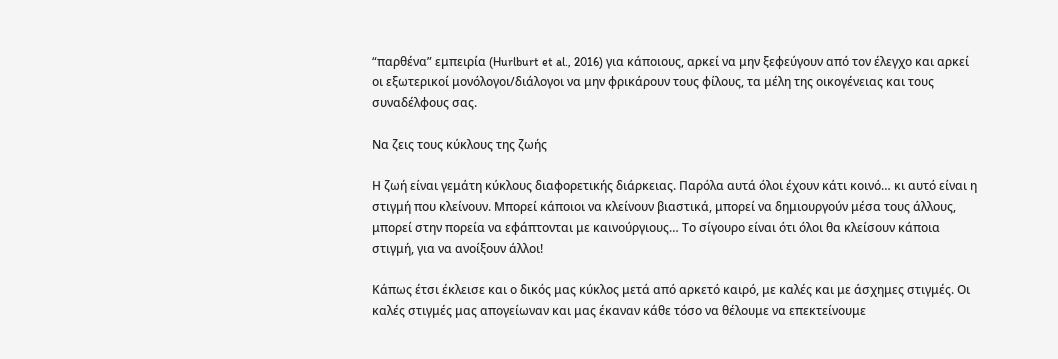“παρθένα” εμπειρία (Hurlburt et al., 2016) για κάποιους, αρκεί να μην ξεφεύγουν από τον έλεγχο και αρκεί οι εξωτερικοί μονόλογοι/διάλογοι να μην φρικάρουν τους φίλους, τα μέλη της οικογένειας και τους συναδέλφους σας.

Να ζεις τους κύκλους της ζωής

Η ζωή είναι γεμάτη κύκλους διαφορετικής διάρκειας. Παρόλα αυτά όλοι έχουν κάτι κοινό… κι αυτό είναι η στιγμή που κλείνουν. Μπορεί κάποιοι να κλείνουν βιαστικά, μπορεί να δημιουργούν μέσα τους άλλους, μπορεί στην πορεία να εφάπτονται με καινούργιους… Το σίγουρο είναι ότι όλοι θα κλείσουν κάποια στιγμή, για να ανοίξουν άλλοι!

Κάπως έτσι έκλεισε και ο δικός μας κύκλος μετά από αρκετό καιρό, με καλές και με άσχημες στιγμές. Οι καλές στιγμές μας απογείωναν και μας έκαναν κάθε τόσο να θέλουμε να επεκτείνουμε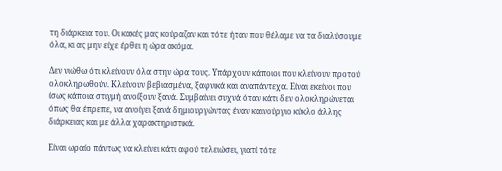τη διάρκεια του. Οι κακές μας κούραζαν και τότε ήταν που θέλαμε να τα διαλύσουμε όλα, κι ας μην είχε έρθει η ώρα ακόμα.

Δεν νιώθω ότι κλείνουν όλα στην ώρα τους. Υπάρχουν κάποιοι που κλείνουν προτού ολοκληρωθούν. Κλείνουν βεβιασμένα, ξαφνικά και αναπάντεχα. Είναι εκείνοι που ίσως κάποια στιγμή ανοίξουν ξανά. Συμβαίνει συχνά όταν κάτι δεν ολοκληρώνεται όπως θα έπρεπε, να ανοίγει ξανά δημιουργώντας έναν καινούργιο κύκλο άλλης διάρκειας και με άλλα χαρακτηριστικά.

Είναι ωραίο πάντως να κλείνει κάτι αφού τελειώσει, γιατί τότε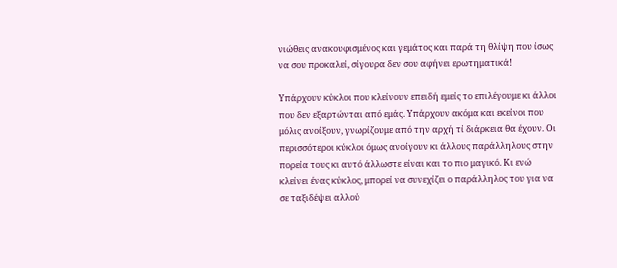νιώθεις ανακουφισμένος και γεμάτος και παρά τη θλίψη που ίσως να σου προκαλεί, σίγουρα δεν σου αφήνει ερωτηματικά!

Υπάρχουν κύκλοι που κλείνουν επειδή εμείς το επιλέγουμε κι άλλοι που δεν εξαρτώνται από εμάς. Υπάρχουν ακόμα και εκείνοι που μόλις ανοίξουν, γνωρίζουμε από την αρχή τί διάρκεια θα έχουν. Οι περισσότεροι κύκλοι όμως ανοίγουν κι άλλους παράλληλους στην πορεία τους κι αυτό άλλωστε είναι και το πιο μαγικό. Κι ενώ κλείνει ένας κύκλος, μπορεί να συνεχίζει ο παράλληλος του για να σε ταξιδέψει αλλού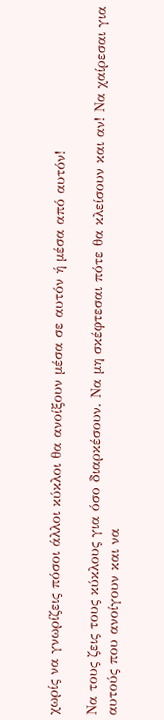χωρίς να γνωρίζεις πόσοι άλλοι κύκλοι θα ανοίξουν μέσα σε αυτόν ή μέσα από αυτόν!

Να τους ζεις τους κύκλους για όσο διαρκέσουν. Να μη σκέφτεσαι πότε θα κλείσουν και αν! Να χαίρεσαι για αυτούς που ανοίγουν και να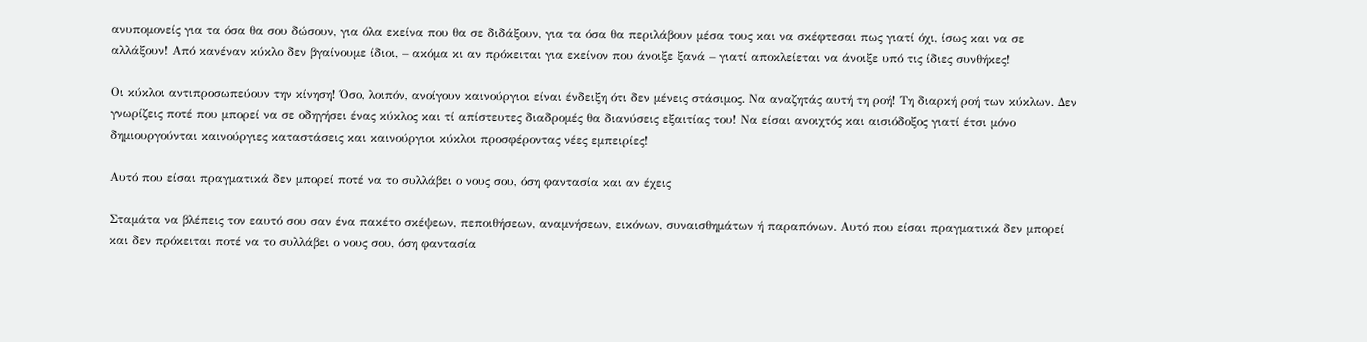ανυπομονείς για τα όσα θα σου δώσουν, για όλα εκείνα που θα σε διδάξουν, για τα όσα θα περιλάβουν μέσα τους και να σκέφτεσαι πως γιατί όχι, ίσως και να σε αλλάξουν! Από κανέναν κύκλο δεν βγαίνουμε ίδιοι, – ακόμα κι αν πρόκειται για εκείνον που άνοιξε ξανά – γιατί αποκλείεται να άνοιξε υπό τις ίδιες συνθήκες!

Οι κύκλοι αντιπροσωπεύουν την κίνηση! Όσο, λοιπόν, ανοίγουν καινούργιοι είναι ένδειξη ότι δεν μένεις στάσιμος. Να αναζητάς αυτή τη ροή! Τη διαρκή ροή των κύκλων. Δεν γνωρίζεις ποτέ που μπορεί να σε οδηγήσει ένας κύκλος και τί απίστευτες διαδρομές θα διανύσεις εξαιτίας του! Να είσαι ανοιχτός και αισιόδοξος γιατί έτσι μόνο δημιουργούνται καινούργιες καταστάσεις και καινούργιοι κύκλοι προσφέροντας νέες εμπειρίες!

Αυτό που είσαι πραγματικά δεν μπορεί ποτέ να το συλλάβει ο νους σου, όση φαντασία και αν έχεις

Σταμάτα να βλέπεις τον εαυτό σου σαν ένα πακέτο σκέψεων, πεποιθήσεων, αναμνήσεων, εικόνων, συναισθημάτων ή παραπόνων. Αυτό που είσαι πραγματικά δεν μπορεί και δεν πρόκειται ποτέ να το συλλάβει ο νους σου, όση φαντασία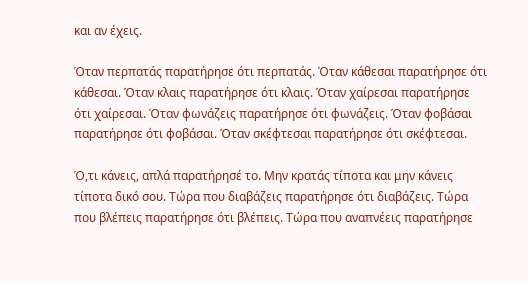και αν έχεις.

Όταν περπατάς παρατήρησε ότι περπατάς. Όταν κάθεσαι παρατήρησε ότι κάθεσαι. Όταν κλαις παρατήρησε ότι κλαις. Όταν χαίρεσαι παρατήρησε ότι χαίρεσαι. Όταν φωνάζεις παρατήρησε ότι φωνάζεις. Όταν φοβάσαι παρατήρησε ότι φοβάσαι. Όταν σκέφτεσαι παρατήρησε ότι σκέφτεσαι.

Ό,τι κάνεις, απλά παρατήρησέ το. Μην κρατάς τίποτα και μην κάνεις τίποτα δικό σου. Τώρα που διαβάζεις παρατήρησε ότι διαβάζεις. Τώρα που βλέπεις παρατήρησε ότι βλέπεις. Τώρα που αναπνέεις παρατήρησε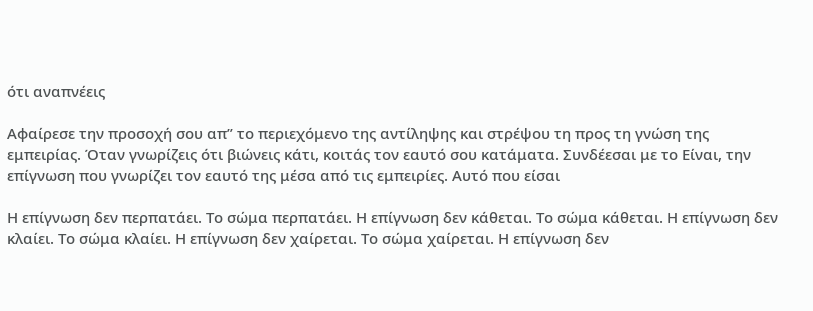ότι αναπνέεις

Αφαίρεσε την προσοχή σου απ” το περιεχόμενο της αντίληψης και στρέψου τη προς τη γνώση της εμπειρίας. Όταν γνωρίζεις ότι βιώνεις κάτι, κοιτάς τον εαυτό σου κατάματα. Συνδέεσαι με το Είναι, την επίγνωση που γνωρίζει τον εαυτό της μέσα από τις εμπειρίες. Αυτό που είσαι

Η επίγνωση δεν περπατάει. Το σώμα περπατάει. Η επίγνωση δεν κάθεται. Το σώμα κάθεται. Η επίγνωση δεν κλαίει. Το σώμα κλαίει. Η επίγνωση δεν χαίρεται. Το σώμα χαίρεται. Η επίγνωση δεν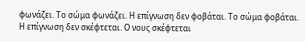φωνάζει. Το σώμα φωνάζει. Η επίγνωση δεν φοβάται. Το σώμα φοβάται. Η επίγνωση δεν σκέφτεται. Ο νους σκέφτεται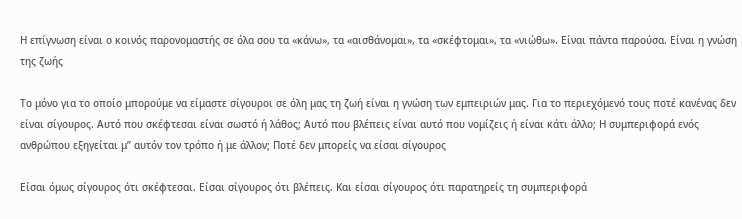Η επίγνωση είναι ο κοινός παρονομαστής σε όλα σου τα «κάνω», τα «αισθάνομαι», τα «σκέφτομαι», τα «νιώθω». Είναι πάντα παρούσα. Είναι η γνώση της ζωής

Το μόνο για το οποίο μπορούμε να είμαστε σίγουροι σε όλη μας τη ζωή είναι η γνώση των εμπειριών μας. Για το περιεχόμενό τους ποτέ κανένας δεν είναι σίγουρος. Αυτό που σκέφτεσαι είναι σωστό ή λάθος; Αυτό που βλέπεις είναι αυτό που νομίζεις ή είναι κάτι άλλο; Η συμπεριφορά ενός ανθρώπου εξηγείται μ” αυτόν τον τρόπο ή με άλλον; Ποτέ δεν μπορείς να είσαι σίγουρος

Είσαι όμως σίγουρος ότι σκέφτεσαι. Είσαι σίγουρος ότι βλέπεις. Και είσαι σίγουρος ότι παρατηρείς τη συμπεριφορά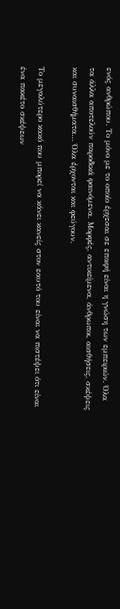ενός ανθρώπου. Το μόνο με το οποίο έρχεσαι σε επαφή είναι η γνώση των εμπειριών. Όλα τα άλλα αποτελούν παροδικά φαινόμενα. Μορφές, αντικείμενα, άνθρωποι, αισθήσεις, σκέψεις και συναισθήματα… Όλα έρχονται και φεύγουν.

Το μεγαλύτερο κακό που μπορεί να κάνει κανείς στον εαυτό του είναι να πιστέψει ότι είναι ένα πακέτο σκέψεων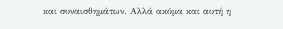και συναισθημάτων. Αλλά ακόμα και αυτή η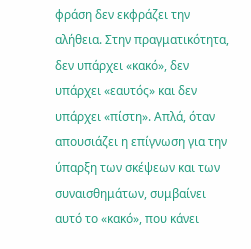φράση δεν εκφράζει την αλήθεια. Στην πραγματικότητα, δεν υπάρχει «κακό», δεν υπάρχει «εαυτός» και δεν υπάρχει «πίστη». Απλά, όταν απουσιάζει η επίγνωση για την ύπαρξη των σκέψεων και των συναισθημάτων, συμβαίνει αυτό το «κακό», που κάνει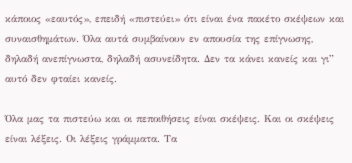κάποιος «εαυτός», επειδή «πιστεύει» ότι είναι ένα πακέτο σκέψεων και συναισθημάτων. Όλα αυτά συμβαίνουν εν απουσία της επίγνωσης, δηλαδή ανεπίγνωστα, δηλαδή ασυνείδητα. Δεν τα κάνει κανείς και γι” αυτό δεν φταίει κανείς.

Όλα μας τα πιστεύω και οι πεποιθήσεις είναι σκέψεις. Και οι σκέψεις είναι λέξεις. Οι λέξεις γράμματα. Τα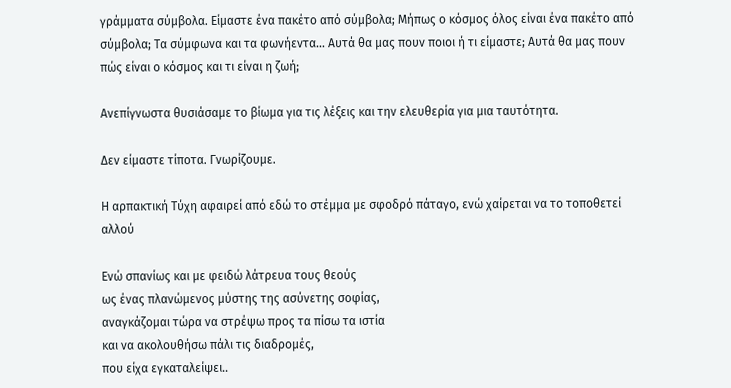γράμματα σύμβολα. Είμαστε ένα πακέτο από σύμβολα; Μήπως ο κόσμος όλος είναι ένα πακέτο από σύμβολα; Τα σύμφωνα και τα φωνήεντα… Αυτά θα μας πουν ποιοι ή τι είμαστε; Αυτά θα μας πουν πώς είναι ο κόσμος και τι είναι η ζωή;

Ανεπίγνωστα θυσιάσαμε το βίωμα για τις λέξεις και την ελευθερία για μια ταυτότητα.

Δεν είμαστε τίποτα. Γνωρίζουμε.

Η αρπακτική Τύχη αφαιρεί από εδώ το στέμμα με σφοδρό πάταγο, ενώ χαίρεται να το τοποθετεί αλλού

Ενώ σπανίως και με φειδώ λάτρευα τους θεούς
ως ένας πλανώμενος μύστης της ασύνετης σοφίας,
αναγκάζομαι τώρα να στρέψω προς τα πίσω τα ιστία
και να ακολουθήσω πάλι τις διαδρομές,
που είχα εγκαταλείψει..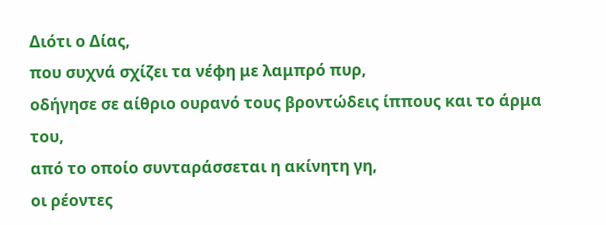Διότι ο Δίας,
που συχνά σχίζει τα νέφη με λαμπρό πυρ,
οδήγησε σε αίθριο ουρανό τους βροντώδεις ίππους και το άρμα του,
από το οποίο συνταράσσεται η ακίνητη γη,
οι ρέοντες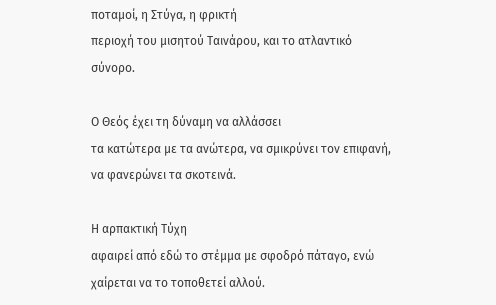ποταμοί, η Στύγα, η φρικτή
περιοχή του μισητού Ταινάρου, και το ατλαντικό
σύνορο.

Ο Θεός έχει τη δύναμη να αλλάσσει
τα κατώτερα με τα ανώτερα, να σμικρύνει τον επιφανή,
να φανερώνει τα σκοτεινά.

Η αρπακτική Τύχη
αφαιρεί από εδώ το στέμμα με σφοδρό πάταγο, ενώ
χαίρεται να το τοποθετεί αλλού.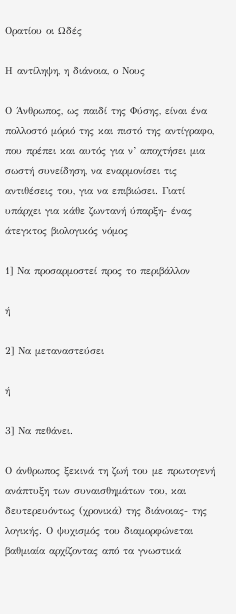Ορατίου οι Ωδές

Η αντίληψη, η διάνοια, ο Νους

Ο Άνθρωπος, ως παιδί της Φύσης, είναι ένα πολλοστό μόριό της και πιστό της αντίγραφο, που πρέπει και αυτός για ν’ αποχτήσει μια σωστή συνείδηση, να εναρμονίσει τις αντιθέσεις του, για να επιβιώσει. Γιατί υπάρχει για κάθε ζωντανή ύπαρξη- ένας άτεγκτος βιολογικός νόμος

1] Να προσαρμοστεί προς το περιβάλλον

ή

2] Να μεταναστεύσει

ή

3] Να πεθάνει.

Ο άνθρωπος ξεκινά τη ζωή του με πρωτογενή ανάπτυξη των συναισθημάτων του, και δευτερευόντως (χρονικά) της διάνοιας- της λογικής. Ο ψυχισμός του διαμορφώνεται βαθμιαία αρχίζοντας από τα γνωστικά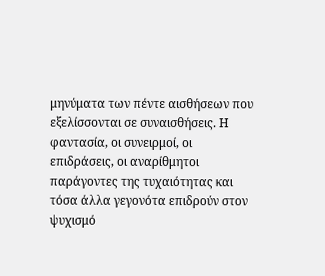μηνύματα των πέντε αισθήσεων που εξελίσσονται σε συναισθήσεις. Η φαντασία, οι συνειρμοί, οι επιδράσεις, οι αναρίθμητοι παράγοντες της τυχαιότητας και τόσα άλλα γεγονότα επιδρούν στον ψυχισμό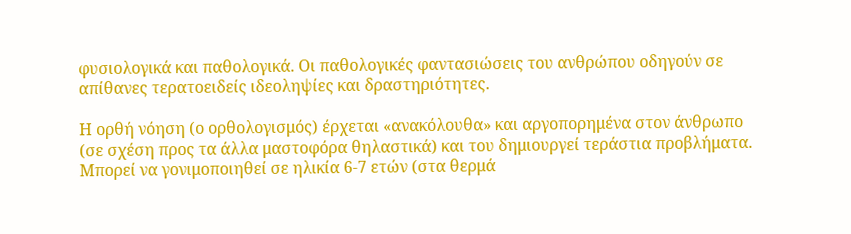φυσιολογικά και παθολογικά. Οι παθολογικές φαντασιώσεις του ανθρώπου οδηγούν σε απίθανες τερατοειδείς ιδεοληψίες και δραστηριότητες.

Η ορθή νόηση (ο ορθολογισμός) έρχεται «ανακόλουθα» και αργοπορημένα στον άνθρωπο (σε σχέση προς τα άλλα μαστοφόρα θηλαστικά) και του δημιουργεί τεράστια προβλήματα. Μπορεί να γονιμοποιηθεί σε ηλικία 6-7 ετών (στα θερμά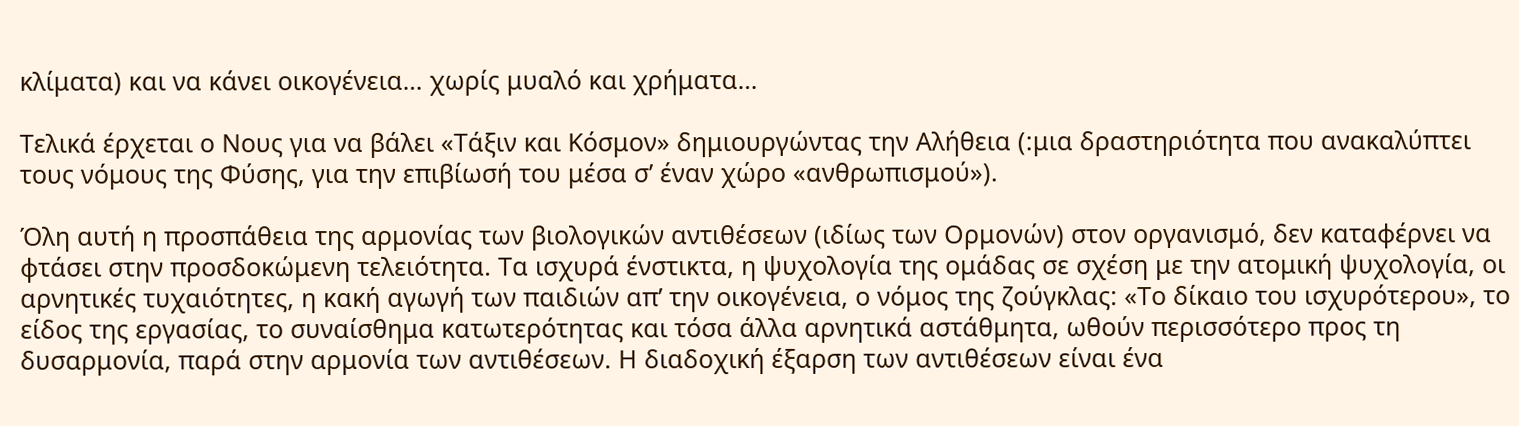κλίματα) και να κάνει οικογένεια… χωρίς μυαλό και χρήματα…

Τελικά έρχεται ο Νους για να βάλει «Τάξιν και Κόσμον» δημιουργώντας την Αλήθεια (:μια δραστηριότητα που ανακαλύπτει τους νόμους της Φύσης, για την επιβίωσή του μέσα σ’ έναν χώρο «ανθρωπισμού»).

Όλη αυτή η προσπάθεια της αρμονίας των βιολογικών αντιθέσεων (ιδίως των Ορμονών) στον οργανισμό, δεν καταφέρνει να φτάσει στην προσδοκώμενη τελειότητα. Τα ισχυρά ένστικτα, η ψυχολογία της ομάδας σε σχέση με την ατομική ψυχολογία, οι αρνητικές τυχαιότητες, η κακή αγωγή των παιδιών απ’ την οικογένεια, ο νόμος της ζούγκλας: «Το δίκαιο του ισχυρότερου», το είδος της εργασίας, το συναίσθημα κατωτερότητας και τόσα άλλα αρνητικά αστάθμητα, ωθούν περισσότερο προς τη δυσαρμονία, παρά στην αρμονία των αντιθέσεων. Η διαδοχική έξαρση των αντιθέσεων είναι ένα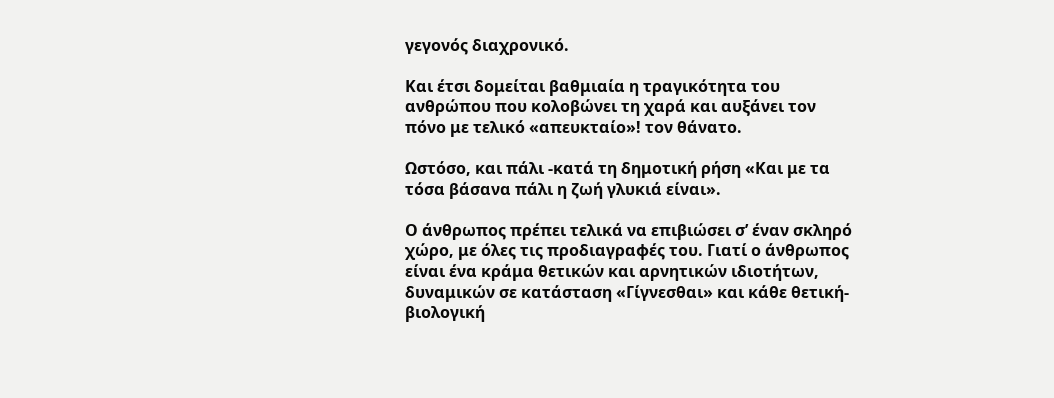γεγονός διαχρονικό.

Και έτσι δομείται βαθμιαία η τραγικότητα του ανθρώπου που κολοβώνει τη χαρά και αυξάνει τον πόνο με τελικό «απευκταίο»! τον θάνατο.

Ωστόσο, και πάλι -κατά τη δημοτική ρήση «Και με τα τόσα βάσανα πάλι η ζωή γλυκιά είναι».

Ο άνθρωπος πρέπει τελικά να επιβιώσει σ’ έναν σκληρό χώρο, με όλες τις προδιαγραφές του. Γιατί ο άνθρωπος είναι ένα κράμα θετικών και αρνητικών ιδιοτήτων, δυναμικών σε κατάσταση «Γίγνεσθαι» και κάθε θετική-βιολογική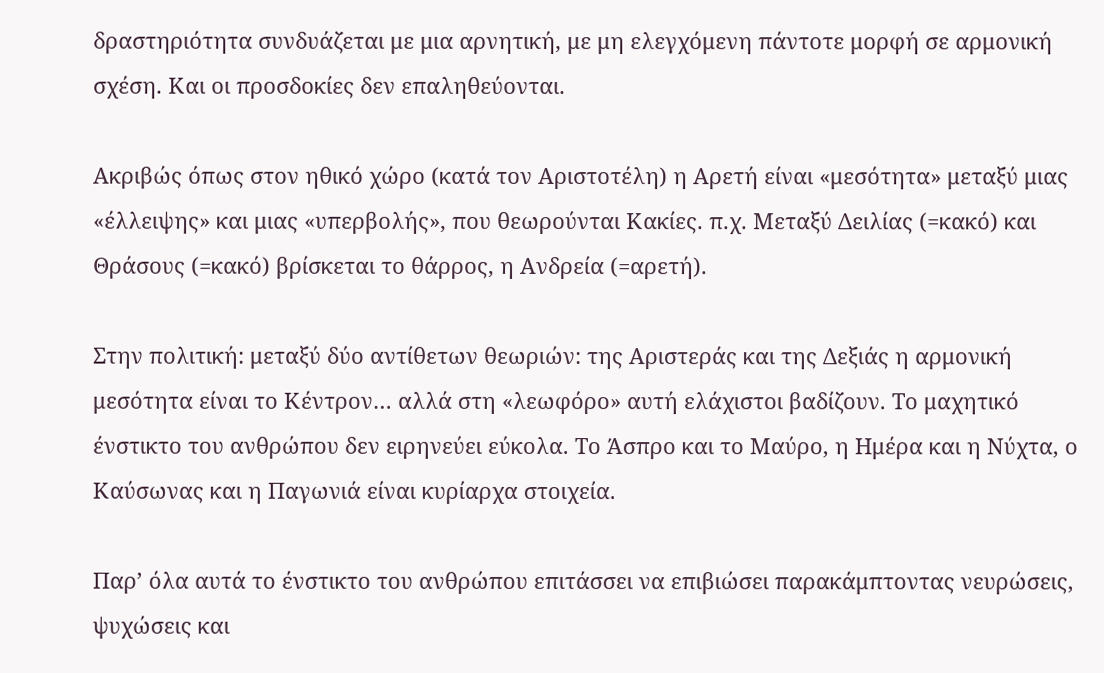δραστηριότητα συνδυάζεται με μια αρνητική, με μη ελεγχόμενη πάντοτε μορφή σε αρμονική σχέση. Και οι προσδοκίες δεν επαληθεύονται.

Ακριβώς όπως στον ηθικό χώρο (κατά τον Αριστοτέλη) η Αρετή είναι «μεσότητα» μεταξύ μιας «έλλειψης» και μιας «υπερβολής», που θεωρούνται Κακίες. π.χ. Μεταξύ Δειλίας (=κακό) και Θράσους (=κακό) βρίσκεται το θάρρος, η Ανδρεία (=αρετή).

Στην πολιτική: μεταξύ δύο αντίθετων θεωριών: της Αριστεράς και της Δεξιάς η αρμονική μεσότητα είναι το Κέντρον… αλλά στη «λεωφόρο» αυτή ελάχιστοι βαδίζουν. Το μαχητικό ένστικτο του ανθρώπου δεν ειρηνεύει εύκολα. Το Άσπρο και το Μαύρο, η Ημέρα και η Νύχτα, ο Καύσωνας και η Παγωνιά είναι κυρίαρχα στοιχεία.

Παρ’ όλα αυτά το ένστικτο του ανθρώπου επιτάσσει να επιβιώσει παρακάμπτοντας νευρώσεις, ψυχώσεις και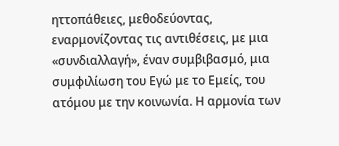ηττοπάθειες, μεθοδεύοντας, εναρμονίζοντας τις αντιθέσεις, με μια «συνδιαλλαγή», έναν συμβιβασμό, μια συμφιλίωση του Εγώ με το Εμείς, του ατόμου με την κοινωνία. Η αρμονία των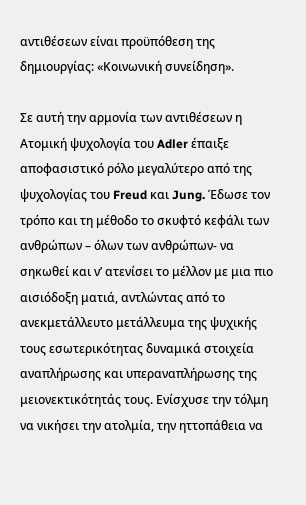αντιθέσεων είναι προϋπόθεση της δημιουργίας: «Κοινωνική συνείδηση».

Σε αυτή την αρμονία των αντιθέσεων η Ατομική ψυχολογία του Adler έπαιξε αποφασιστικό ρόλο μεγαλύτερο από της ψυχολογίας του Freud και Jung. Έδωσε τον τρόπο και τη μέθοδο το σκυφτό κεφάλι των ανθρώπων – όλων των ανθρώπων- να σηκωθεί και ν’ ατενίσει το μέλλον με μια πιο αισιόδοξη ματιά, αντλώντας από το ανεκμετάλλευτο μετάλλευμα της ψυχικής τους εσωτερικότητας δυναμικά στοιχεία αναπλήρωσης και υπεραναπλήρωσης της μειονεκτικότητάς τους. Ενίσχυσε την τόλμη να νικήσει την ατολμία, την ηττοπάθεια να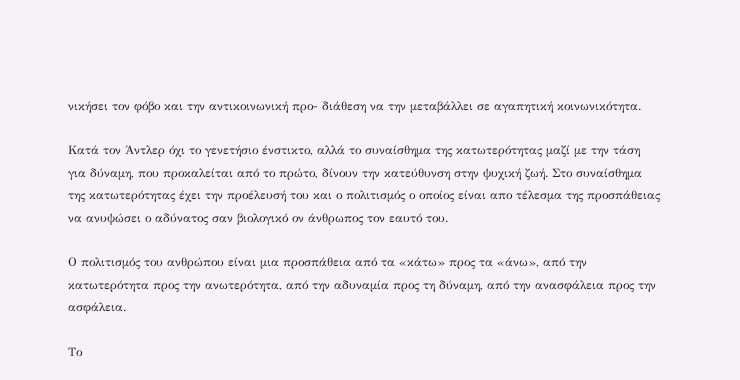νικήσει τον φόβο και την αντικοινωνική προ- διάθεση να την μεταβάλλει σε αγαπητική κοινωνικότητα.

Κατά τον Άντλερ όχι το γενετήσιο ένστικτο, αλλά το συναίσθημα της κατωτερότητας μαζί με την τάση για δύναμη, που προκαλείται από το πρώτο, δίνουν την κατεύθυνση στην ψυχική ζωή. Στο συναίσθημα της κατωτερότητας έχει την προέλευσή του και ο πολιτισμός ο οποίος είναι απο τέλεσμα της προσπάθειας να ανυψώσει ο αδύνατος σαν βιολογικό ον άνθρωπος τον εαυτό του.

Ο πολιτισμός του ανθρώπου είναι μια προσπάθεια από τα «κάτω» προς τα «άνω», από την κατωτερότητα προς την ανωτερότητα, από την αδυναμία προς τη δύναμη, από την ανασφάλεια προς την ασφάλεια.

Το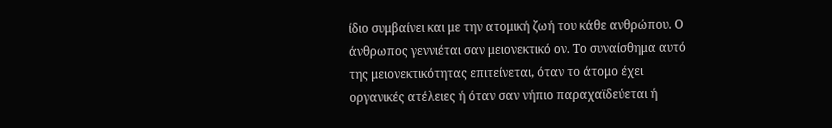ίδιο συμβαίνει και με την ατομική ζωή του κάθε ανθρώπου. Ο άνθρωπος γεννιέται σαν μειονεκτικό ον. Το συναίσθημα αυτό της μειονεκτικότητας επιτείνεται, όταν το άτομο έχει οργανικές ατέλειες ή όταν σαν νήπιο παραχαϊδεύεται ή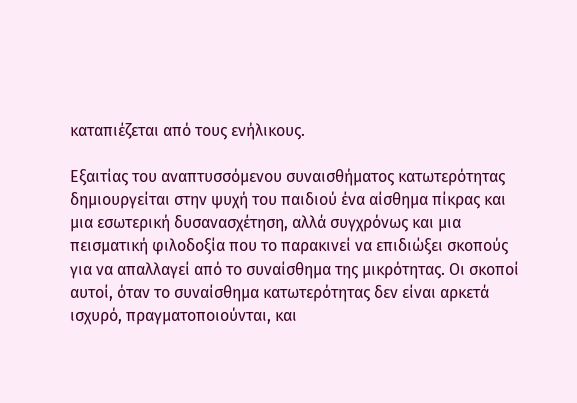καταπιέζεται από τους ενήλικους.

Εξαιτίας του αναπτυσσόμενου συναισθήματος κατωτερότητας δημιουργείται στην ψυχή του παιδιού ένα αίσθημα πίκρας και μια εσωτερική δυσανασχέτηση, αλλά συγχρόνως και μια πεισματική φιλοδοξία που το παρακινεί να επιδιώξει σκοπούς για να απαλλαγεί από το συναίσθημα της μικρότητας. Οι σκοποί αυτοί, όταν το συναίσθημα κατωτερότητας δεν είναι αρκετά ισχυρό, πραγματοποιούνται, και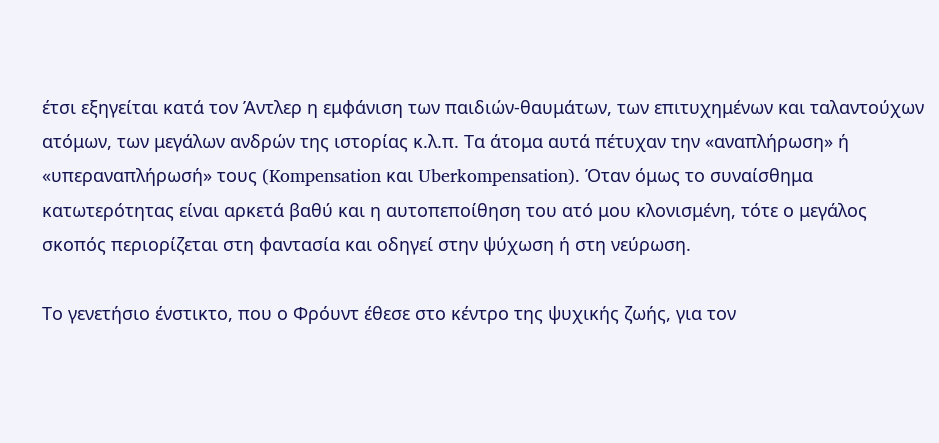έτσι εξηγείται κατά τον Άντλερ η εμφάνιση των παιδιών-θαυμάτων, των επιτυχημένων και ταλαντούχων ατόμων, των μεγάλων ανδρών της ιστορίας κ.λ.π. Τα άτομα αυτά πέτυχαν την «αναπλήρωση» ή «υπεραναπλήρωσή» τους (Kompensation και Uberkompensation). Όταν όμως το συναίσθημα κατωτερότητας είναι αρκετά βαθύ και η αυτοπεποίθηση του ατό μου κλονισμένη, τότε ο μεγάλος σκοπός περιορίζεται στη φαντασία και οδηγεί στην ψύχωση ή στη νεύρωση.

Το γενετήσιο ένστικτο, που ο Φρόυντ έθεσε στο κέντρο της ψυχικής ζωής, για τον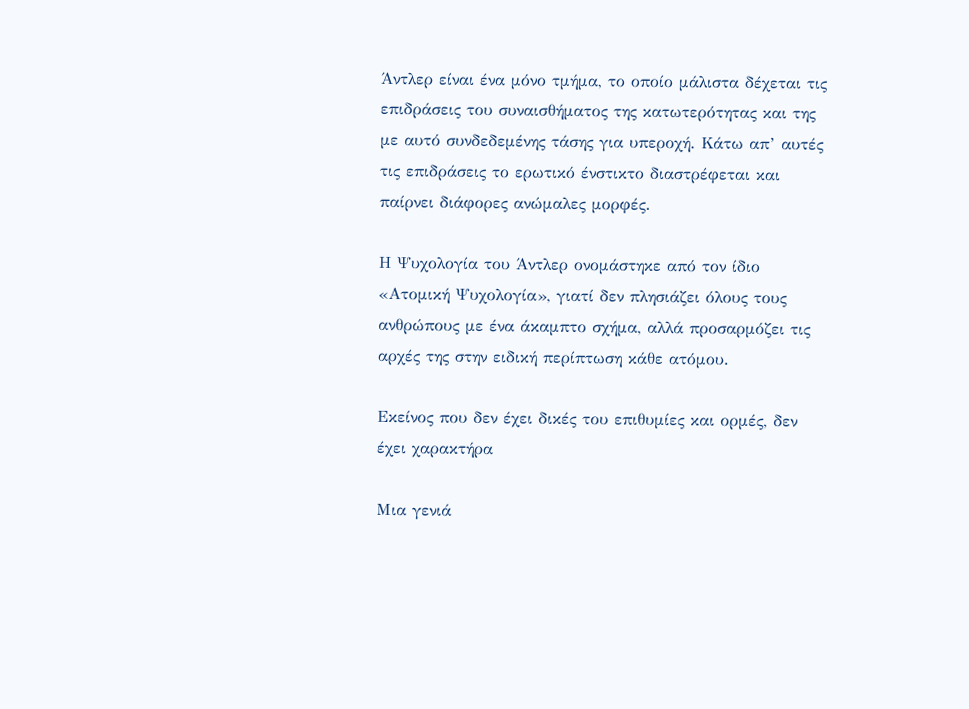Άντλερ είναι ένα μόνο τμήμα, το οποίο μάλιστα δέχεται τις επιδράσεις του συναισθήματος της κατωτερότητας και της με αυτό συνδεδεμένης τάσης για υπεροχή. Κάτω απ’ αυτές τις επιδράσεις το ερωτικό ένστικτο διαστρέφεται και παίρνει διάφορες ανώμαλες μορφές.

Η Ψυχολογία του Άντλερ ονομάστηκε από τον ίδιο «Ατομική Ψυχολογία», γιατί δεν πλησιάζει όλους τους ανθρώπους με ένα άκαμπτο σχήμα, αλλά προσαρμόζει τις αρχές της στην ειδική περίπτωση κάθε ατόμου.

Εκείνος που δεν έχει δικές του επιθυμίες και ορμές, δεν έχει χαρακτήρα

Μια γενιά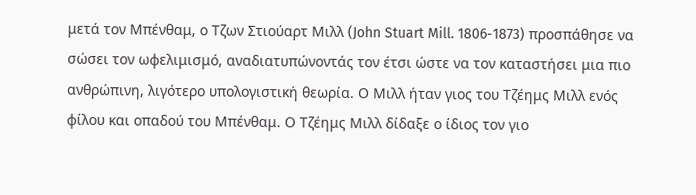μετά τον Μπένθαμ, ο Τζων Στιούαρτ Μιλλ (John Stuart Mill. 1806-1873) προσπάθησε να σώσει τον ωφελιμισμό, αναδιατυπώνοντάς τον έτσι ώστε να τον καταστήσει μια πιο ανθρώπινη, λιγότερο υπολογιστική θεωρία. Ο Μιλλ ήταν γιος του Τζέημς Μιλλ ενός φίλου και οπαδού του Μπένθαμ. Ο Τζέημς Μιλλ δίδαξε ο ίδιος τον γιο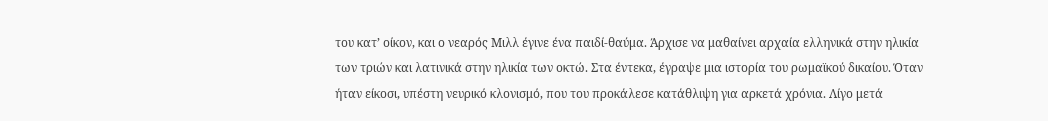του κατ’ οίκον, και ο νεαρός Μιλλ έγινε ένα παιδί-θαύμα. Άρχισε να μαθαίνει αρχαία ελληνικά στην ηλικία των τριών και λατινικά στην ηλικία των οκτώ. Στα έντεκα, έγραψε μια ιστορία του ρωμαϊκού δικαίου. Όταν ήταν είκοσι, υπέστη νευρικό κλονισμό, που του προκάλεσε κατάθλιψη για αρκετά χρόνια. Λίγο μετά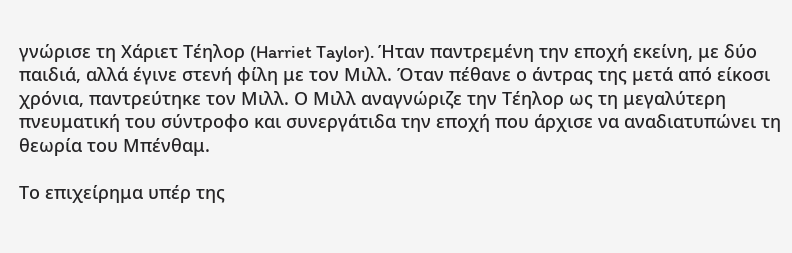γνώρισε τη Χάριετ Τέηλορ (Harriet Taylor). Ήταν παντρεμένη την εποχή εκείνη, με δύο παιδιά, αλλά έγινε στενή φίλη με τον Μιλλ. Όταν πέθανε ο άντρας της μετά από είκοσι χρόνια, παντρεύτηκε τον Μιλλ. Ο Μιλλ αναγνώριζε την Τέηλορ ως τη μεγαλύτερη πνευματική του σύντροφο και συνεργάτιδα την εποχή που άρχισε να αναδιατυπώνει τη θεωρία του Μπένθαμ.

Το επιχείρημα υπέρ της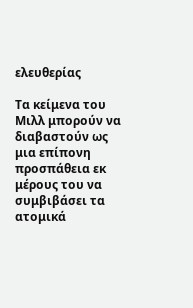ελευθερίας

Τα κείμενα του Μιλλ μπορούν να διαβαστούν ως μια επίπονη προσπάθεια εκ μέρους του να συμβιβάσει τα ατομικά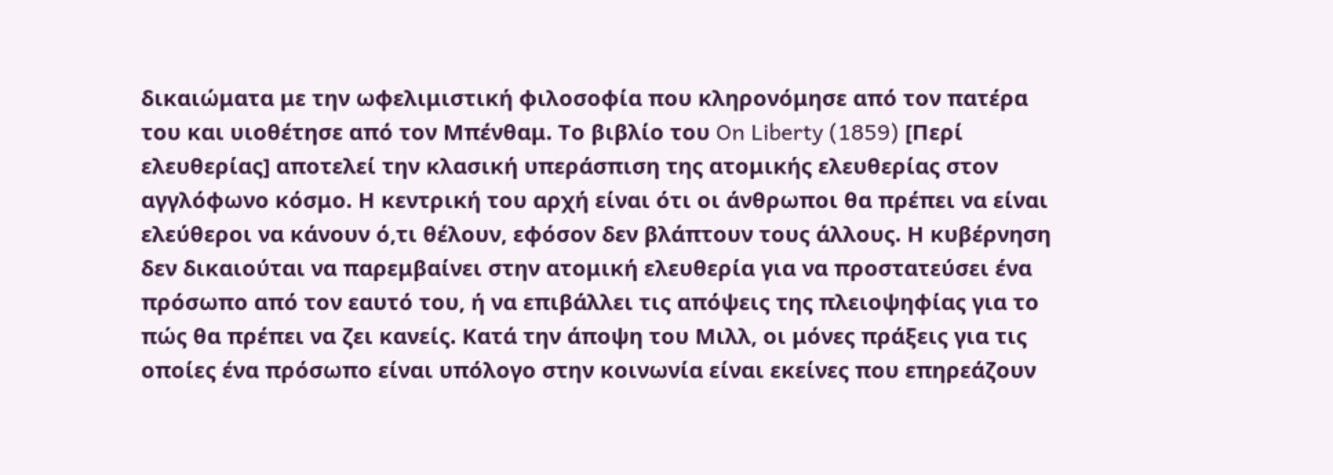δικαιώματα με την ωφελιμιστική φιλοσοφία που κληρονόμησε από τον πατέρα του και υιοθέτησε από τον Μπένθαμ. Το βιβλίο του On Liberty (1859) [Περί ελευθερίας] αποτελεί την κλασική υπεράσπιση της ατομικής ελευθερίας στον αγγλόφωνο κόσμο. Η κεντρική του αρχή είναι ότι οι άνθρωποι θα πρέπει να είναι ελεύθεροι να κάνουν ό,τι θέλουν, εφόσον δεν βλάπτουν τους άλλους. Η κυβέρνηση δεν δικαιούται να παρεμβαίνει στην ατομική ελευθερία για να προστατεύσει ένα πρόσωπο από τον εαυτό του, ή να επιβάλλει τις απόψεις της πλειοψηφίας για το πώς θα πρέπει να ζει κανείς. Κατά την άποψη του Μιλλ, οι μόνες πράξεις για τις οποίες ένα πρόσωπο είναι υπόλογο στην κοινωνία είναι εκείνες που επηρεάζουν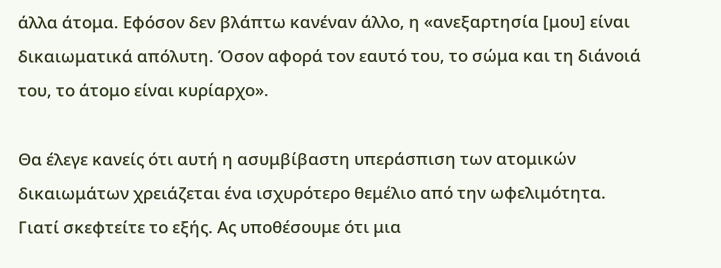άλλα άτομα. Εφόσον δεν βλάπτω κανέναν άλλο, η «ανεξαρτησία [μου] είναι δικαιωματικά απόλυτη. Όσον αφορά τον εαυτό του, το σώμα και τη διάνοιά του, το άτομο είναι κυρίαρχο».

Θα έλεγε κανείς ότι αυτή η ασυμβίβαστη υπεράσπιση των ατομικών δικαιωμάτων χρειάζεται ένα ισχυρότερο θεμέλιο από την ωφελιμότητα. Γιατί σκεφτείτε το εξής. Ας υποθέσουμε ότι μια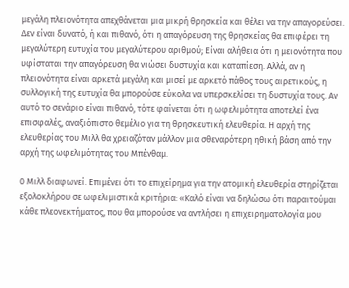μεγάλη πλειονότητα απεχθάνεται μια μικρή θρησκεία και θέλει να την απαγορεύσει. Δεν είναι δυνατό, ή και πιθανό, ότι η απαγόρευση της θρησκείας θα επιφέρει τη μεγαλύτερη ευτυχία του μεγαλύτερου αριθμού; Είναι αλήθεια ότι η μειονότητα που υφίσταται την απαγόρευση θα νιώσει δυστυχία και καταπίεση. Αλλά, αν η πλειονότητα είναι αρκετά μεγάλη και μισεί με αρκετό πάθος τους αιρετικούς, η συλλογική της ευτυχία θα μπορούσε εύκολα να υπερσκελίσει τη δυστυχία τους. Αν αυτό το σενάριο είναι πιθανό, τότε φαίνεται ότι η ωφελιμότητα αποτελεί ένα επισφαλές, αναξιόπιστο θεμέλιο για τη θρησκευτική ελευθερία. Η αρχή της ελευθερίας του Μιλλ θα χρειαζόταν μάλλον μια σθεναρότερη ηθική βάση από την αρχή της ωφελιμότητας του Μπένθαμ.

0 Μιλλ διαφωνεί. Επιμένει ότι το επιχείρημα για την ατομική ελευθερία στηρίζεται εξολοκλήρου σε ωφελιμιστικά κριτήρια: «Καλό είναι να δηλώσω ότι παραιτούμαι κάθε πλεονεκτήματος, που θα μπορούσε να αντλήσει η επιχειρηματολογία μου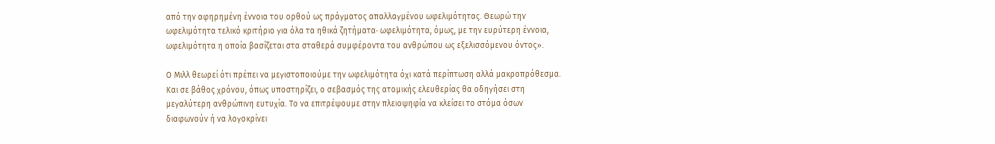από την αφηρημένη έννοια του ορθού ως πράγματος απαλλαγμένου ωφελιμότητας. Θεωρώ την ωφελιμότητα τελικό κριτήριο για όλα τα ηθικά ζητήματα· ωφελιμότητα, όμως, με την ευρύτερη έννοια, ωφελιμότητα η οποία βασίζεται στα σταθερά συμφέροντα του ανθρώπου ως εξελισσόμενου όντος».

Ο Μιλλ θεωρεί ότι πρέπει να μεγιστοποιούμε την ωφελιμότητα όχι κατά περίπτωση αλλά μακροπρόθεσμα. Και σε βάθος χρόνου, όπως υποστηρίζει, ο σεβασμός της ατομικής ελευθερίας θα οδηγήσει στη μεγαλύτερη ανθρώπινη ευτυχία. Το να επιτρέψουμε στην πλειοψηφία να κλείσει το στόμα όσων διαφωνούν ή να λογοκρίνει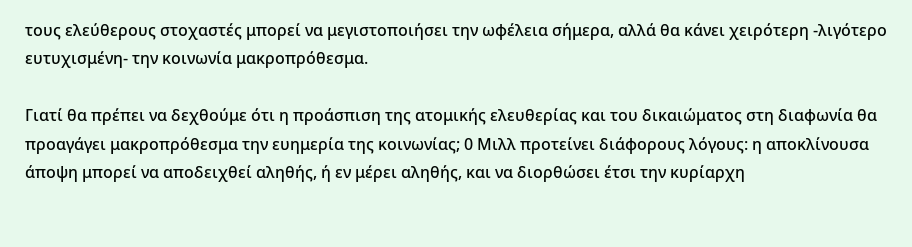τους ελεύθερους στοχαστές μπορεί να μεγιστοποιήσει την ωφέλεια σήμερα, αλλά θα κάνει χειρότερη -λιγότερο ευτυχισμένη- την κοινωνία μακροπρόθεσμα.

Γιατί θα πρέπει να δεχθούμε ότι η προάσπιση της ατομικής ελευθερίας και του δικαιώματος στη διαφωνία θα προαγάγει μακροπρόθεσμα την ευημερία της κοινωνίας; 0 Μιλλ προτείνει διάφορους λόγους: η αποκλίνουσα άποψη μπορεί να αποδειχθεί αληθής, ή εν μέρει αληθής, και να διορθώσει έτσι την κυρίαρχη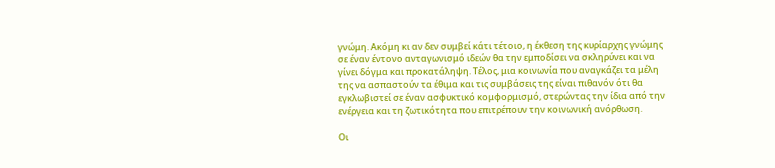γνώμη. Ακόμη κι αν δεν συμβεί κάτι τέτοιο, η έκθεση της κυρίαρχης γνώμης σε έναν έντονο ανταγωνισμό ιδεών θα την εμποδίσει να σκληρύνει και να γίνει δόγμα και προκατάληψη. Τέλος, μια κοινωνία που αναγκάζει τα μέλη της να ασπαστούν τα έθιμα και τις συμβάσεις της είναι πιθανόν ότι θα εγκλωβιστεί σε έναν ασφυκτικό κομφορμισμό, στερώντας την ίδια από την ενέργεια και τη ζωτικότητα που επιτρέπουν την κοινωνική ανόρθωση.

Οι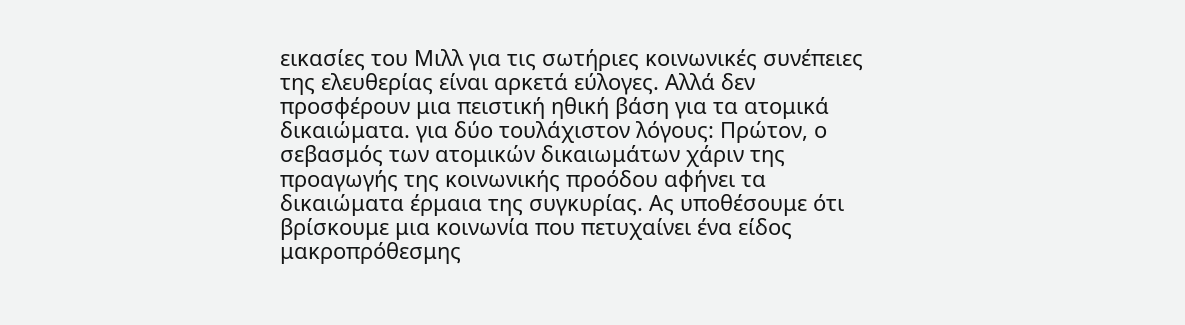εικασίες του Μιλλ για τις σωτήριες κοινωνικές συνέπειες της ελευθερίας είναι αρκετά εύλογες. Αλλά δεν προσφέρουν μια πειστική ηθική βάση για τα ατομικά δικαιώματα. για δύο τουλάχιστον λόγους: Πρώτον, ο σεβασμός των ατομικών δικαιωμάτων χάριν της προαγωγής της κοινωνικής προόδου αφήνει τα δικαιώματα έρμαια της συγκυρίας. Ας υποθέσουμε ότι βρίσκουμε μια κοινωνία που πετυχαίνει ένα είδος μακροπρόθεσμης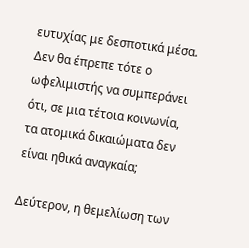ευτυχίας με δεσποτικά μέσα. Δεν θα έπρεπε τότε ο ωφελιμιστής να συμπεράνει ότι, σε μια τέτοια κοινωνία, τα ατομικά δικαιώματα δεν είναι ηθικά αναγκαία;

Δεύτερον, η θεμελίωση των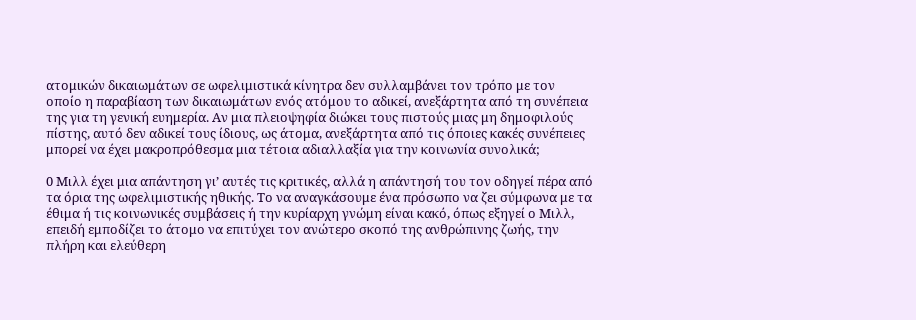ατομικών δικαιωμάτων σε ωφελιμιστικά κίνητρα δεν συλλαμβάνει τον τρόπο με τον οποίο η παραβίαση των δικαιωμάτων ενός ατόμου το αδικεί, ανεξάρτητα από τη συνέπεια της για τη γενική ευημερία. Αν μια πλειοψηφία διώκει τους πιστούς μιας μη δημοφιλούς πίστης, αυτό δεν αδικεί τους ίδιους, ως άτομα, ανεξάρτητα από τις όποιες κακές συνέπειες μπορεί να έχει μακροπρόθεσμα μια τέτοια αδιαλλαξία για την κοινωνία συνολικά;

0 Μιλλ έχει μια απάντηση γι’ αυτές τις κριτικές, αλλά η απάντησή του τον οδηγεί πέρα από τα όρια της ωφελιμιστικής ηθικής. Το να αναγκάσουμε ένα πρόσωπο να ζει σύμφωνα με τα έθιμα ή τις κοινωνικές συμβάσεις ή την κυρίαρχη γνώμη είναι κακό, όπως εξηγεί ο Μιλλ, επειδή εμποδίζει το άτομο να επιτύχει τον ανώτερο σκοπό της ανθρώπινης ζωής, την πλήρη και ελεύθερη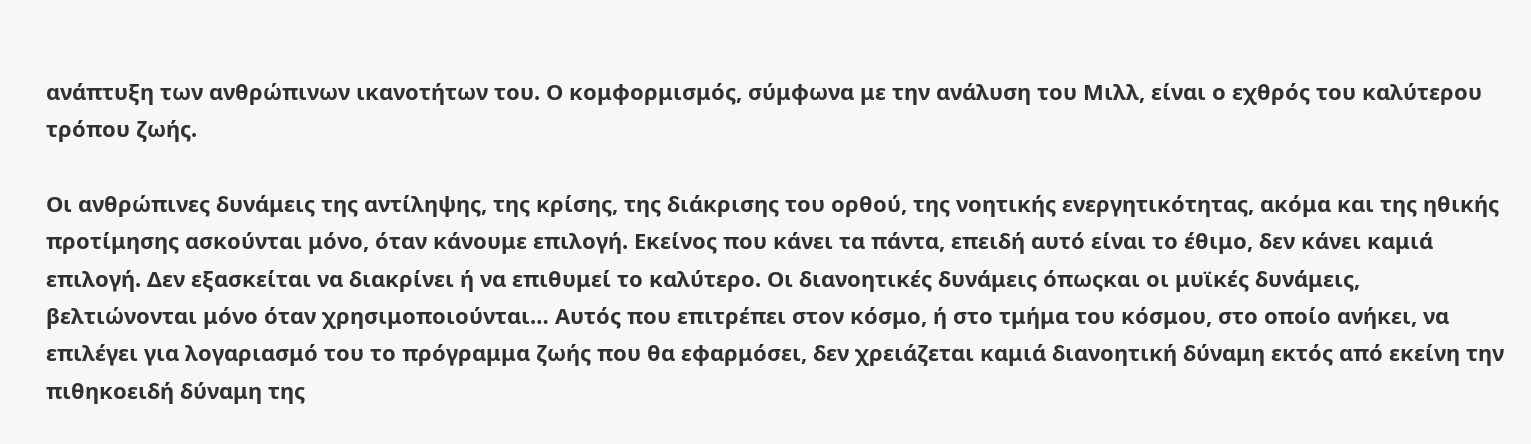ανάπτυξη των ανθρώπινων ικανοτήτων του. Ο κομφορμισμός, σύμφωνα με την ανάλυση του Μιλλ, είναι ο εχθρός του καλύτερου τρόπου ζωής.

Οι ανθρώπινες δυνάμεις της αντίληψης, της κρίσης, της διάκρισης του ορθού, της νοητικής ενεργητικότητας, ακόμα και της ηθικής προτίμησης ασκούνται μόνο, όταν κάνουμε επιλογή. Εκείνος που κάνει τα πάντα, επειδή αυτό είναι το έθιμο, δεν κάνει καμιά επιλογή. Δεν εξασκείται να διακρίνει ή να επιθυμεί το καλύτερο. Οι διανοητικές δυνάμεις όπωςκαι οι μυϊκές δυνάμεις, βελτιώνονται μόνο όταν χρησιμοποιούνται… Αυτός που επιτρέπει στον κόσμο, ή στο τμήμα του κόσμου, στο οποίο ανήκει, να επιλέγει για λογαριασμό του το πρόγραμμα ζωής που θα εφαρμόσει, δεν χρειάζεται καμιά διανοητική δύναμη εκτός από εκείνη την πιθηκοειδή δύναμη της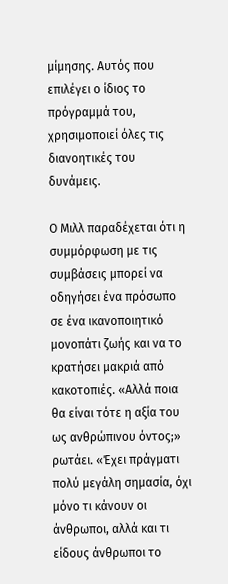μίμησης. Αυτός που επιλέγει ο ίδιος το πρόγραμμά του, χρησιμοποιεί όλες τις διανοητικές του δυνάμεις.

Ο Μιλλ παραδέχεται ότι η συμμόρφωση με τις συμβάσεις μπορεί να οδηγήσει ένα πρόσωπο σε ένα ικανοποιητικό μονοπάτι ζωής και να το κρατήσει μακριά από κακοτοπιές. «Αλλά ποια θα είναι τότε η αξία του ως ανθρώπινου όντος;» ρωτάει. «Έχει πράγματι πολύ μεγάλη σημασία, όχι μόνο τι κάνουν οι άνθρωποι, αλλά και τι είδους άνθρωποι το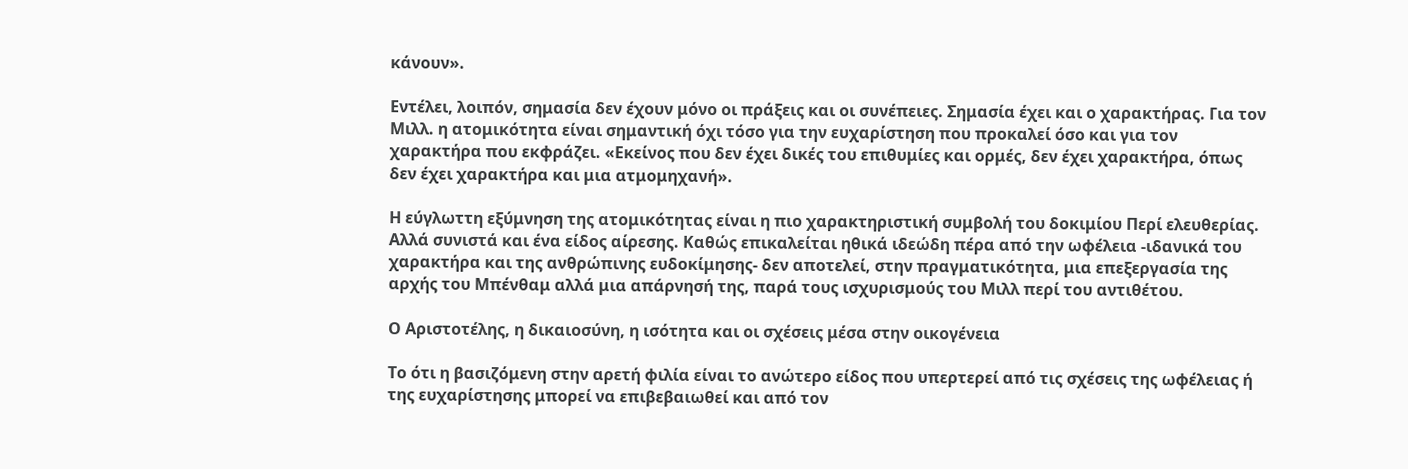κάνουν».

Εντέλει, λοιπόν, σημασία δεν έχουν μόνο οι πράξεις και οι συνέπειες. Σημασία έχει και ο χαρακτήρας. Για τον Μιλλ. η ατομικότητα είναι σημαντική όχι τόσο για την ευχαρίστηση που προκαλεί όσο και για τον χαρακτήρα που εκφράζει. «Εκείνος που δεν έχει δικές του επιθυμίες και ορμές, δεν έχει χαρακτήρα, όπως δεν έχει χαρακτήρα και μια ατμομηχανή».

Η εύγλωττη εξύμνηση της ατομικότητας είναι η πιο χαρακτηριστική συμβολή του δοκιμίου Περί ελευθερίας. Αλλά συνιστά και ένα είδος αίρεσης. Καθώς επικαλείται ηθικά ιδεώδη πέρα από την ωφέλεια -ιδανικά του χαρακτήρα και της ανθρώπινης ευδοκίμησης- δεν αποτελεί, στην πραγματικότητα, μια επεξεργασία της αρχής του Μπένθαμ αλλά μια απάρνησή της, παρά τους ισχυρισμούς του Μιλλ περί του αντιθέτου.

Ο Αριστοτέλης, η δικαιοσύνη, η ισότητα και οι σχέσεις μέσα στην οικογένεια

Το ότι η βασιζόμενη στην αρετή φιλία είναι το ανώτερο είδος που υπερτερεί από τις σχέσεις της ωφέλειας ή της ευχαρίστησης μπορεί να επιβεβαιωθεί και από τον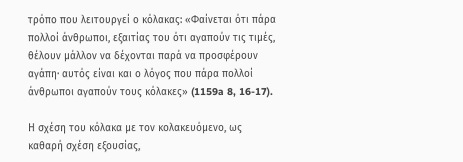τρόπο που λειτουργεί ο κόλακας: «Φαίνεται ότι πάρα πολλοί άνθρωποι, εξαιτίας του ότι αγαπούν τις τιμές, θέλουν μάλλον να δέχονται παρά να προσφέρουν αγάπη· αυτός είναι και ο λόγος που πάρα πολλοί άνθρωποι αγαπούν τους κόλακες» (1159a 8, 16-17).

Η σχέση του κόλακα με τον κολακευόμενο, ως καθαρή σχέση εξουσίας,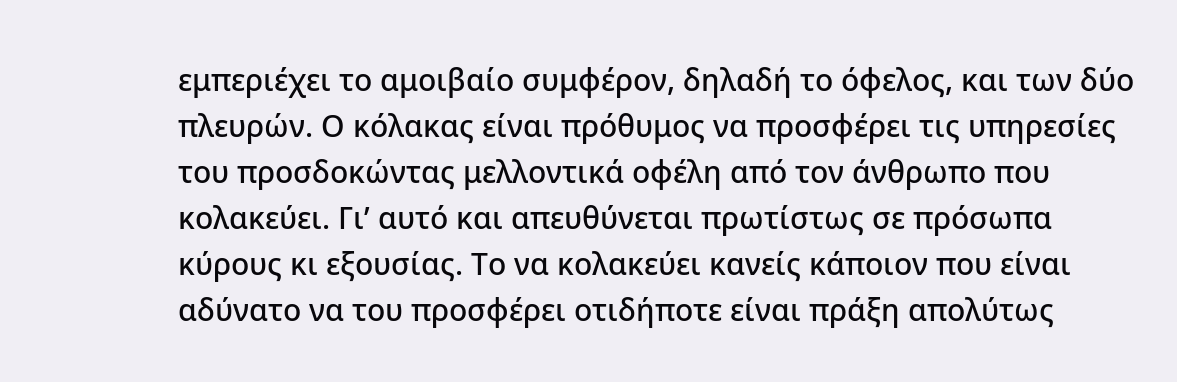εμπεριέχει το αμοιβαίο συμφέρον, δηλαδή το όφελος, και των δύο πλευρών. Ο κόλακας είναι πρόθυμος να προσφέρει τις υπηρεσίες του προσδοκώντας μελλοντικά οφέλη από τον άνθρωπο που κολακεύει. Γι’ αυτό και απευθύνεται πρωτίστως σε πρόσωπα κύρους κι εξουσίας. Το να κολακεύει κανείς κάποιον που είναι αδύνατο να του προσφέρει οτιδήποτε είναι πράξη απολύτως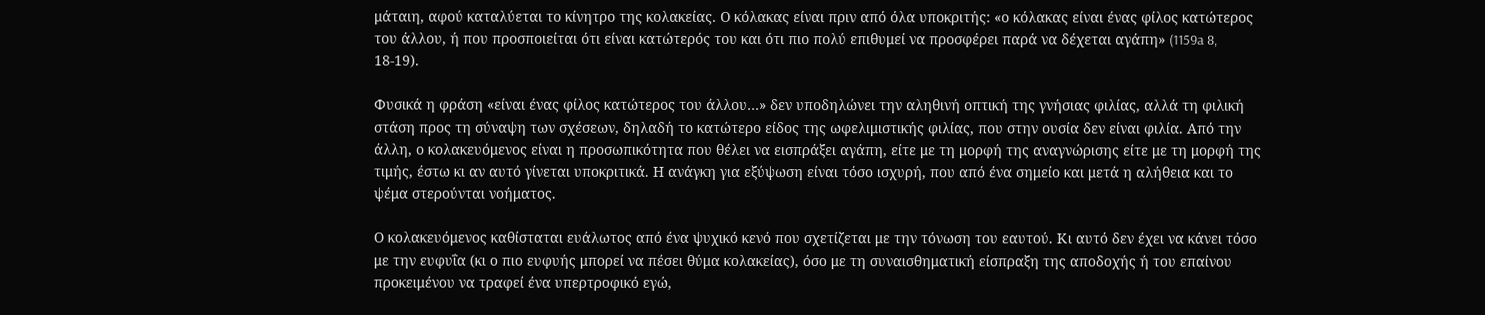μάταιη, αφού καταλύεται το κίνητρο της κολακείας. Ο κόλακας είναι πριν από όλα υποκριτής: «ο κόλακας είναι ένας φίλος κατώτερος του άλλου, ή που προσποιείται ότι είναι κατώτερός του και ότι πιο πολύ επιθυμεί να προσφέρει παρά να δέχεται αγάπη» (1159a 8, 18-19).

Φυσικά η φράση «είναι ένας φίλος κατώτερος του άλλου…» δεν υποδηλώνει την αληθινή οπτική της γνήσιας φιλίας, αλλά τη φιλική στάση προς τη σύναψη των σχέσεων, δηλαδή το κατώτερο είδος της ωφελιμιστικής φιλίας, που στην ουσία δεν είναι φιλία. Από την άλλη, ο κολακευόμενος είναι η προσωπικότητα που θέλει να εισπράξει αγάπη, είτε με τη μορφή της αναγνώρισης είτε με τη μορφή της τιμής, έστω κι αν αυτό γίνεται υποκριτικά. Η ανάγκη για εξύψωση είναι τόσο ισχυρή, που από ένα σημείο και μετά η αλήθεια και το ψέμα στερούνται νοήματος.

Ο κολακευόμενος καθίσταται ευάλωτος από ένα ψυχικό κενό που σχετίζεται με την τόνωση του εαυτού. Κι αυτό δεν έχει να κάνει τόσο με την ευφυΐα (κι ο πιο ευφυής μπορεί να πέσει θύμα κολακείας), όσο με τη συναισθηματική είσπραξη της αποδοχής ή του επαίνου προκειμένου να τραφεί ένα υπερτροφικό εγώ,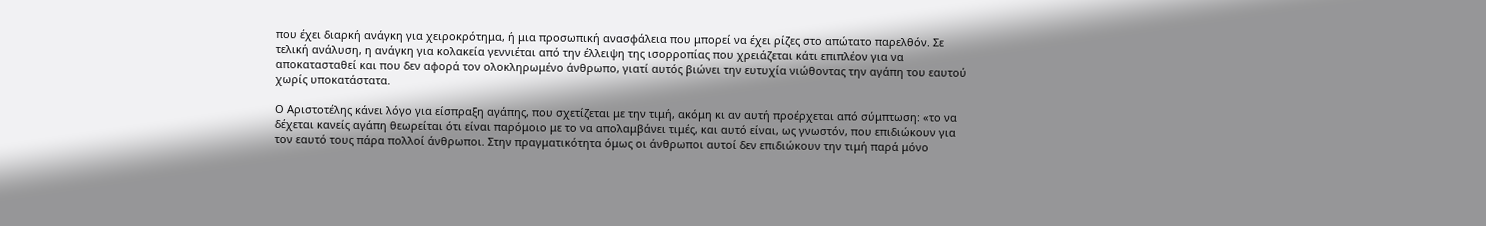που έχει διαρκή ανάγκη για χειροκρότημα, ή μια προσωπική ανασφάλεια που μπορεί να έχει ρίζες στο απώτατο παρελθόν. Σε τελική ανάλυση, η ανάγκη για κολακεία γεννιέται από την έλλειψη της ισορροπίας που χρειάζεται κάτι επιπλέον για να αποκατασταθεί και που δεν αφορά τον ολοκληρωμένο άνθρωπο, γιατί αυτός βιώνει την ευτυχία νιώθοντας την αγάπη του εαυτού χωρίς υποκατάστατα.

Ο Αριστοτέλης κάνει λόγο για είσπραξη αγάπης, που σχετίζεται με την τιμή, ακόμη κι αν αυτή προέρχεται από σύμπτωση: «το να δέχεται κανείς αγάπη θεωρείται ότι είναι παρόμοιο με το να απολαμβάνει τιμές, και αυτό είναι, ως γνωστόν, που επιδιώκουν για τον εαυτό τους πάρα πολλοί άνθρωποι. Στην πραγματικότητα όμως οι άνθρωποι αυτοί δεν επιδιώκουν την τιμή παρά μόνο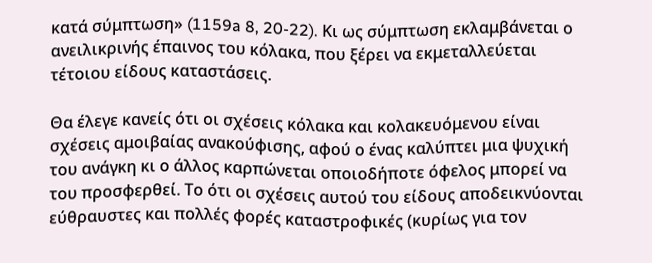κατά σύμπτωση» (1159a 8, 20-22). Κι ως σύμπτωση εκλαμβάνεται ο ανειλικρινής έπαινος του κόλακα, που ξέρει να εκμεταλλεύεται τέτοιου είδους καταστάσεις.

Θα έλεγε κανείς ότι οι σχέσεις κόλακα και κολακευόμενου είναι σχέσεις αμοιβαίας ανακούφισης, αφού ο ένας καλύπτει μια ψυχική του ανάγκη κι ο άλλος καρπώνεται οποιοδήποτε όφελος μπορεί να του προσφερθεί. Το ότι οι σχέσεις αυτού του είδους αποδεικνύονται εύθραυστες και πολλές φορές καταστροφικές (κυρίως για τον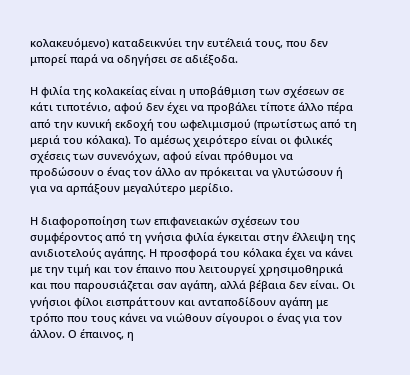κολακευόμενο) καταδεικνύει την ευτέλειά τους, που δεν μπορεί παρά να οδηγήσει σε αδιέξοδα.

Η φιλία της κολακείας είναι η υποβάθμιση των σχέσεων σε κάτι τιποτένιο, αφού δεν έχει να προβάλει τίποτε άλλο πέρα από την κυνική εκδοχή του ωφελιμισμού (πρωτίστως από τη μεριά του κόλακα). Το αμέσως χειρότερο είναι οι φιλικές σχέσεις των συνενόχων, αφού είναι πρόθυμοι να προδώσουν ο ένας τον άλλο αν πρόκειται να γλυτώσουν ή για να αρπάξουν μεγαλύτερο μερίδιο.

Η διαφοροποίηση των επιφανειακών σχέσεων του συμφέροντος από τη γνήσια φιλία έγκειται στην έλλειψη της ανιδιοτελούς αγάπης. Η προσφορά του κόλακα έχει να κάνει με την τιμή και τον έπαινο που λειτουργεί χρησιμοθηρικά και που παρουσιάζεται σαν αγάπη, αλλά βέβαια δεν είναι. Οι γνήσιοι φίλοι εισπράττουν και ανταποδίδουν αγάπη με τρόπο που τους κάνει να νιώθουν σίγουροι ο ένας για τον άλλον. Ο έπαινος, η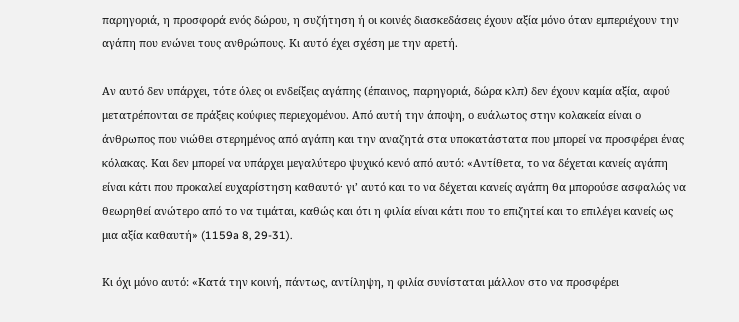παρηγοριά, η προσφορά ενός δώρου, η συζήτηση ή οι κοινές διασκεδάσεις έχουν αξία μόνο όταν εμπεριέχουν την αγάπη που ενώνει τους ανθρώπους. Κι αυτό έχει σχέση με την αρετή.

Αν αυτό δεν υπάρχει, τότε όλες οι ενδείξεις αγάπης (έπαινος, παρηγοριά, δώρα κλπ) δεν έχουν καμία αξία, αφού μετατρέπονται σε πράξεις κούφιες περιεχομένου. Από αυτή την άποψη, ο ευάλωτος στην κολακεία είναι ο άνθρωπος που νιώθει στερημένος από αγάπη και την αναζητά στα υποκατάστατα που μπορεί να προσφέρει ένας κόλακας. Και δεν μπορεί να υπάρχει μεγαλύτερο ψυχικό κενό από αυτό: «Αντίθετα, το να δέχεται κανείς αγάπη είναι κάτι που προκαλεί ευχαρίστηση καθαυτό· γι’ αυτό και το να δέχεται κανείς αγάπη θα μπορούσε ασφαλώς να θεωρηθεί ανώτερο από το να τιμάται, καθώς και ότι η φιλία είναι κάτι που το επιζητεί και το επιλέγει κανείς ως μια αξία καθαυτή» (1159a 8, 29-31).

Κι όχι μόνο αυτό: «Κατά την κοινή, πάντως, αντίληψη, η φιλία συνίσταται μάλλον στο να προσφέρει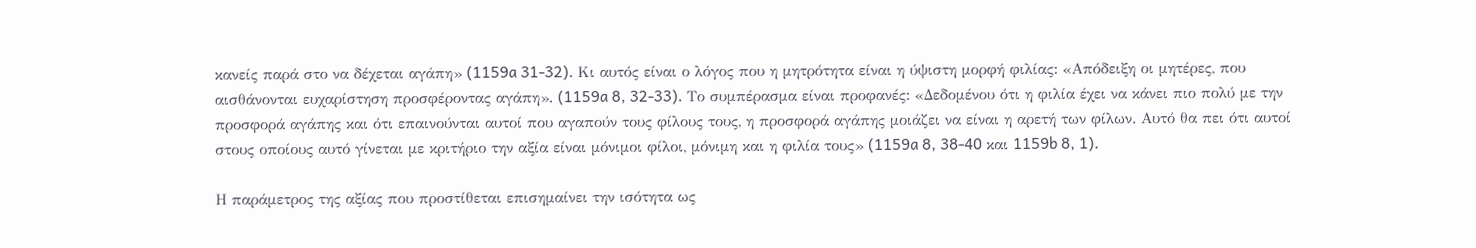κανείς παρά στο να δέχεται αγάπη» (1159a 31-32). Κι αυτός είναι ο λόγος που η μητρότητα είναι η ύψιστη μορφή φιλίας: «Απόδειξη οι μητέρες, που αισθάνονται ευχαρίστηση προσφέροντας αγάπη». (1159a 8, 32-33). Το συμπέρασμα είναι προφανές: «Δεδομένου ότι η φιλία έχει να κάνει πιο πολύ με την προσφορά αγάπης και ότι επαινούνται αυτοί που αγαπούν τους φίλους τους, η προσφορά αγάπης μοιάζει να είναι η αρετή των φίλων. Αυτό θα πει ότι αυτοί στους οποίους αυτό γίνεται με κριτήριο την αξία είναι μόνιμοι φίλοι, μόνιμη και η φιλία τους» (1159a 8, 38-40 και 1159b 8, 1).

Η παράμετρος της αξίας που προστίθεται επισημαίνει την ισότητα ως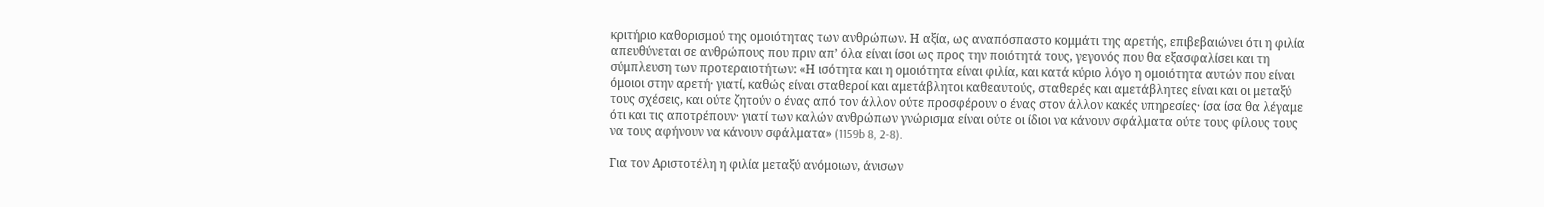κριτήριο καθορισμού της ομοιότητας των ανθρώπων. Η αξία, ως αναπόσπαστο κομμάτι της αρετής, επιβεβαιώνει ότι η φιλία απευθύνεται σε ανθρώπους που πριν απ’ όλα είναι ίσοι ως προς την ποιότητά τους, γεγονός που θα εξασφαλίσει και τη σύμπλευση των προτεραιοτήτων: «Η ισότητα και η ομοιότητα είναι φιλία, και κατά κύριο λόγο η ομοιότητα αυτών που είναι όμοιοι στην αρετή· γιατί, καθώς είναι σταθεροί και αμετάβλητοι καθεαυτούς, σταθερές και αμετάβλητες είναι και οι μεταξύ τους σχέσεις, και ούτε ζητούν ο ένας από τον άλλον ούτε προσφέρουν ο ένας στον άλλον κακές υπηρεσίες· ίσα ίσα θα λέγαμε ότι και τις αποτρέπουν· γιατί των καλών ανθρώπων γνώρισμα είναι ούτε οι ίδιοι να κάνουν σφάλματα ούτε τους φίλους τους να τους αφήνουν να κάνουν σφάλματα» (1159b 8, 2-8).

Για τον Αριστοτέλη η φιλία μεταξύ ανόμοιων, άνισων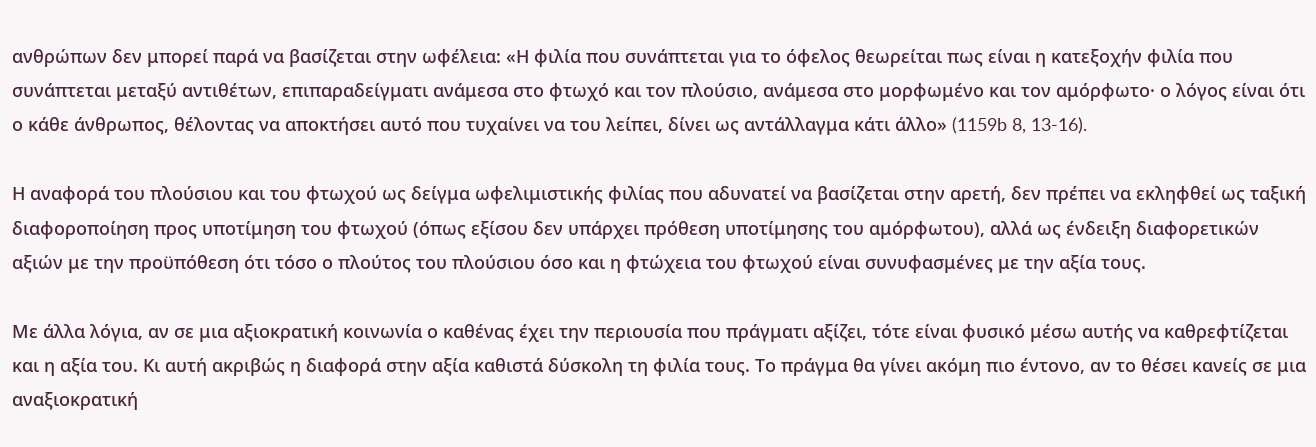ανθρώπων δεν μπορεί παρά να βασίζεται στην ωφέλεια: «Η φιλία που συνάπτεται για το όφελος θεωρείται πως είναι η κατεξοχήν φιλία που συνάπτεται μεταξύ αντιθέτων, επιπαραδείγματι ανάμεσα στο φτωχό και τον πλούσιο, ανάμεσα στο μορφωμένο και τον αμόρφωτο· ο λόγος είναι ότι ο κάθε άνθρωπος, θέλοντας να αποκτήσει αυτό που τυχαίνει να του λείπει, δίνει ως αντάλλαγμα κάτι άλλο» (1159b 8, 13-16).

Η αναφορά του πλούσιου και του φτωχού ως δείγμα ωφελιμιστικής φιλίας που αδυνατεί να βασίζεται στην αρετή, δεν πρέπει να εκληφθεί ως ταξική διαφοροποίηση προς υποτίμηση του φτωχού (όπως εξίσου δεν υπάρχει πρόθεση υποτίμησης του αμόρφωτου), αλλά ως ένδειξη διαφορετικών αξιών με την προϋπόθεση ότι τόσο ο πλούτος του πλούσιου όσο και η φτώχεια του φτωχού είναι συνυφασμένες με την αξία τους.

Με άλλα λόγια, αν σε μια αξιοκρατική κοινωνία ο καθένας έχει την περιουσία που πράγματι αξίζει, τότε είναι φυσικό μέσω αυτής να καθρεφτίζεται και η αξία του. Κι αυτή ακριβώς η διαφορά στην αξία καθιστά δύσκολη τη φιλία τους. Το πράγμα θα γίνει ακόμη πιο έντονο, αν το θέσει κανείς σε μια αναξιοκρατική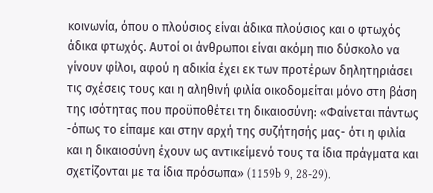κοινωνία, όπου ο πλούσιος είναι άδικα πλούσιος και ο φτωχός άδικα φτωχός. Αυτοί οι άνθρωποι είναι ακόμη πιο δύσκολο να γίνουν φίλοι, αφού η αδικία έχει εκ των προτέρων δηλητηριάσει τις σχέσεις τους και η αληθινή φιλία οικοδομείται μόνο στη βάση της ισότητας που προϋποθέτει τη δικαιοσύνη: «Φαίνεται πάντως -όπως το είπαμε και στην αρχή της συζήτησής μας- ότι η φιλία και η δικαιοσύνη έχουν ως αντικείμενό τους τα ίδια πράγματα και σχετίζονται με τα ίδια πρόσωπα» (1159b 9, 28-29).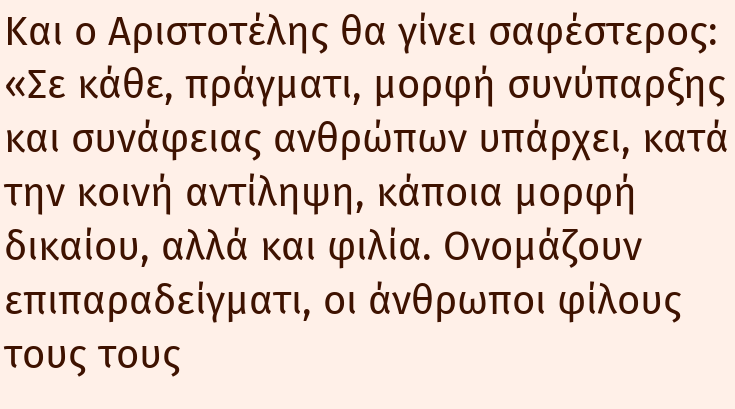Και ο Αριστοτέλης θα γίνει σαφέστερος: «Σε κάθε, πράγματι, μορφή συνύπαρξης και συνάφειας ανθρώπων υπάρχει, κατά την κοινή αντίληψη, κάποια μορφή δικαίου, αλλά και φιλία. Ονομάζουν επιπαραδείγματι, οι άνθρωποι φίλους τους τους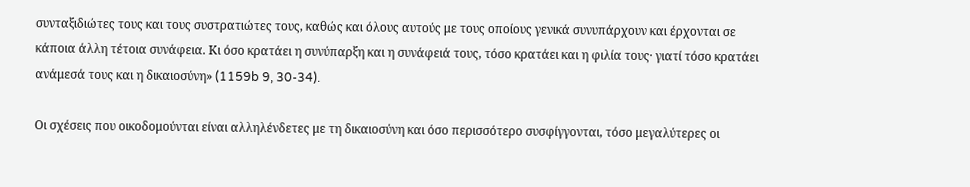συνταξιδιώτες τους και τους συστρατιώτες τους, καθώς και όλους αυτούς με τους οποίους γενικά συνυπάρχουν και έρχονται σε κάποια άλλη τέτοια συνάφεια. Κι όσο κρατάει η συνύπαρξη και η συνάφειά τους, τόσο κρατάει και η φιλία τους· γιατί τόσο κρατάει ανάμεσά τους και η δικαιοσύνη» (1159b 9, 30-34).

Οι σχέσεις που οικοδομούνται είναι αλληλένδετες με τη δικαιοσύνη και όσο περισσότερο συσφίγγονται, τόσο μεγαλύτερες οι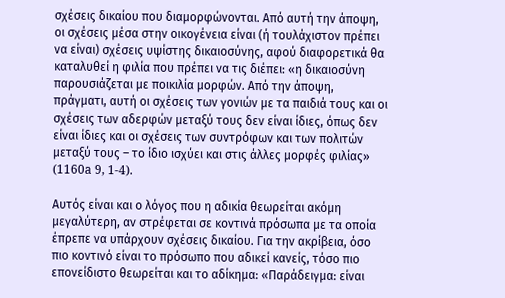σχέσεις δικαίου που διαμορφώνονται. Από αυτή την άποψη, οι σχέσεις μέσα στην οικογένεια είναι (ή τουλάχιστον πρέπει να είναι) σχέσεις υψίστης δικαιοσύνης, αφού διαφορετικά θα καταλυθεί η φιλία που πρέπει να τις διέπει: «η δικαιοσύνη παρουσιάζεται με ποικιλία μορφών. Από την άποψη, πράγματι, αυτή οι σχέσεις των γονιών με τα παιδιά τους και οι σχέσεις των αδερφών μεταξύ τους δεν είναι ίδιες, όπως δεν είναι ίδιες και οι σχέσεις των συντρόφων και των πολιτών μεταξύ τους – το ίδιο ισχύει και στις άλλες μορφές φιλίας» (1160a 9, 1-4).

Αυτός είναι και ο λόγος που η αδικία θεωρείται ακόμη μεγαλύτερη, αν στρέφεται σε κοντινά πρόσωπα με τα οποία έπρεπε να υπάρχουν σχέσεις δικαίου. Για την ακρίβεια, όσο πιο κοντινό είναι το πρόσωπο που αδικεί κανείς, τόσο πιο επονείδιστο θεωρείται και το αδίκημα: «Παράδειγμα: είναι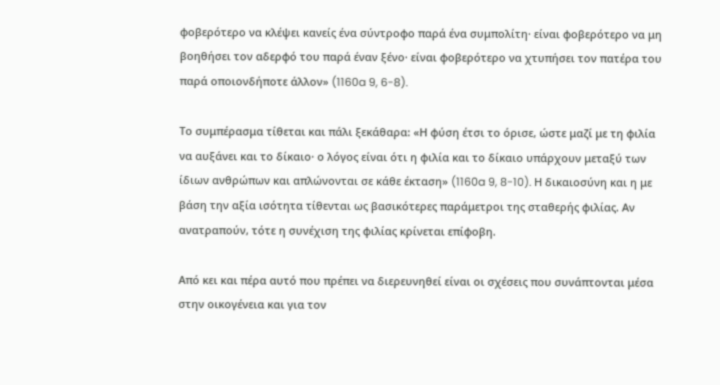φοβερότερο να κλέψει κανείς ένα σύντροφο παρά ένα συμπολίτη· είναι φοβερότερο να μη βοηθήσει τον αδερφό του παρά έναν ξένο· είναι φοβερότερο να χτυπήσει τον πατέρα του παρά οποιονδήποτε άλλον» (1160a 9, 6-8).

Το συμπέρασμα τίθεται και πάλι ξεκάθαρα: «Η φύση έτσι το όρισε, ώστε μαζί με τη φιλία να αυξάνει και το δίκαιο· ο λόγος είναι ότι η φιλία και το δίκαιο υπάρχουν μεταξύ των ίδιων ανθρώπων και απλώνονται σε κάθε έκταση» (1160a 9, 8-10). Η δικαιοσύνη και η με βάση την αξία ισότητα τίθενται ως βασικότερες παράμετροι της σταθερής φιλίας. Αν ανατραπούν, τότε η συνέχιση της φιλίας κρίνεται επίφοβη.

Από κει και πέρα αυτό που πρέπει να διερευνηθεί είναι οι σχέσεις που συνάπτονται μέσα στην οικογένεια και για τον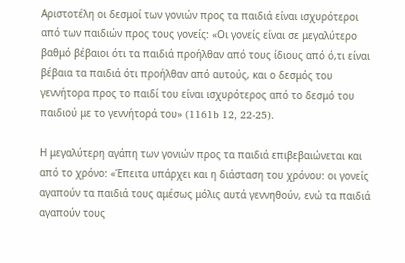Αριστοτέλη οι δεσμοί των γονιών προς τα παιδιά είναι ισχυρότεροι από των παιδιών προς τους γονείς: «Οι γονείς είναι σε μεγαλύτερο βαθμό βέβαιοι ότι τα παιδιά προήλθαν από τους ίδιους από ό,τι είναι βέβαια τα παιδιά ότι προήλθαν από αυτούς, και ο δεσμός του γεννήτορα προς το παιδί του είναι ισχυρότερος από το δεσμό του παιδιού με το γεννήτορά του» (1161b 12, 22-25).

Η μεγαλύτερη αγάπη των γονιών προς τα παιδιά επιβεβαιώνεται και από το χρόνο: «Έπειτα υπάρχει και η διάσταση του χρόνου: οι γονείς αγαπούν τα παιδιά τους αμέσως μόλις αυτά γεννηθούν, ενώ τα παιδιά αγαπούν τους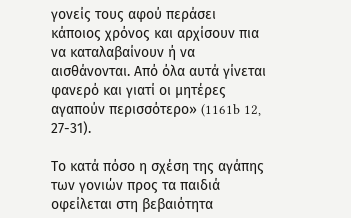γονείς τους αφού περάσει κάποιος χρόνος και αρχίσουν πια να καταλαβαίνουν ή να αισθάνονται. Από όλα αυτά γίνεται φανερό και γιατί οι μητέρες αγαπούν περισσότερο» (1161b 12, 27-31).

Το κατά πόσο η σχέση της αγάπης των γονιών προς τα παιδιά οφείλεται στη βεβαιότητα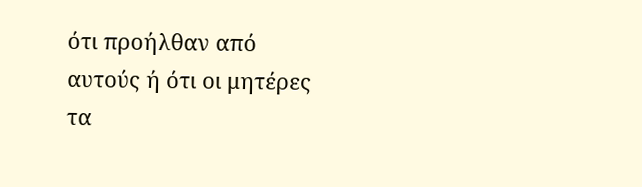ότι προήλθαν από αυτούς ή ότι οι μητέρες τα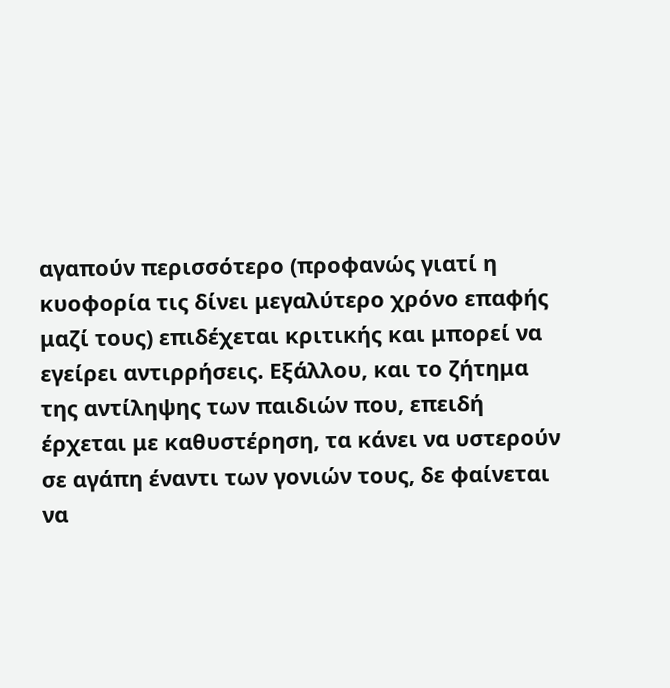αγαπούν περισσότερο (προφανώς γιατί η κυοφορία τις δίνει μεγαλύτερο χρόνο επαφής μαζί τους) επιδέχεται κριτικής και μπορεί να εγείρει αντιρρήσεις. Εξάλλου, και το ζήτημα της αντίληψης των παιδιών που, επειδή έρχεται με καθυστέρηση, τα κάνει να υστερούν σε αγάπη έναντι των γονιών τους, δε φαίνεται να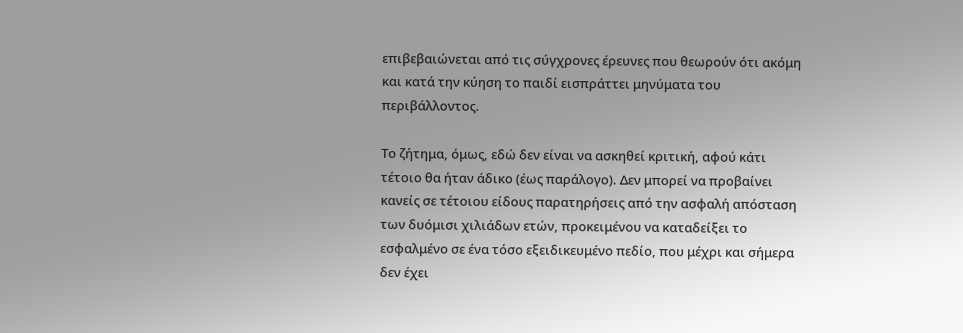επιβεβαιώνεται από τις σύγχρονες έρευνες που θεωρούν ότι ακόμη και κατά την κύηση το παιδί εισπράττει μηνύματα του περιβάλλοντος.

Το ζήτημα, όμως, εδώ δεν είναι να ασκηθεί κριτική, αφού κάτι τέτοιο θα ήταν άδικο (έως παράλογο). Δεν μπορεί να προβαίνει κανείς σε τέτοιου είδους παρατηρήσεις από την ασφαλή απόσταση των δυόμισι χιλιάδων ετών, προκειμένου να καταδείξει το εσφαλμένο σε ένα τόσο εξειδικευμένο πεδίο, που μέχρι και σήμερα δεν έχει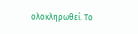ολοκληρωθεί. Το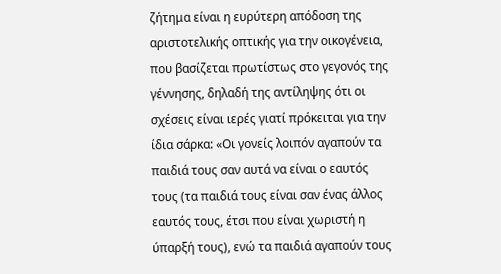ζήτημα είναι η ευρύτερη απόδοση της αριστοτελικής οπτικής για την οικογένεια, που βασίζεται πρωτίστως στο γεγονός της γέννησης, δηλαδή της αντίληψης ότι οι σχέσεις είναι ιερές γιατί πρόκειται για την ίδια σάρκα: «Οι γονείς λοιπόν αγαπούν τα παιδιά τους σαν αυτά να είναι ο εαυτός τους (τα παιδιά τους είναι σαν ένας άλλος εαυτός τους, έτσι που είναι χωριστή η ύπαρξή τους), ενώ τα παιδιά αγαπούν τους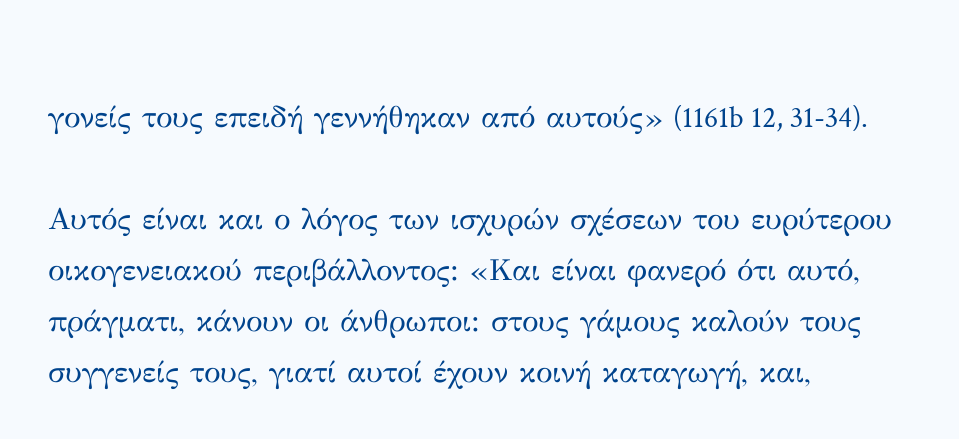γονείς τους επειδή γεννήθηκαν από αυτούς» (1161b 12, 31-34).

Αυτός είναι και ο λόγος των ισχυρών σχέσεων του ευρύτερου οικογενειακού περιβάλλοντος: «Και είναι φανερό ότι αυτό, πράγματι, κάνουν οι άνθρωποι: στους γάμους καλούν τους συγγενείς τους, γιατί αυτοί έχουν κοινή καταγωγή, και,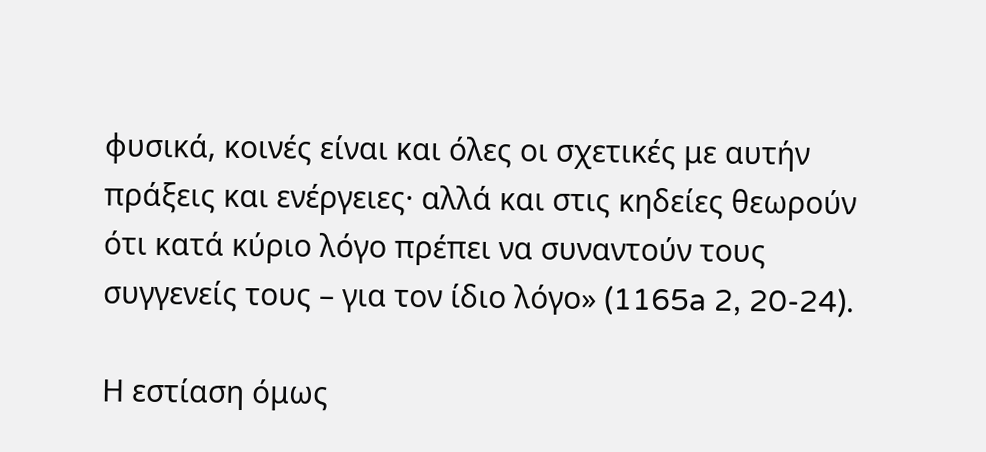φυσικά, κοινές είναι και όλες οι σχετικές με αυτήν πράξεις και ενέργειες· αλλά και στις κηδείες θεωρούν ότι κατά κύριο λόγο πρέπει να συναντούν τους συγγενείς τους – για τον ίδιο λόγο» (1165a 2, 20-24).

Η εστίαση όμως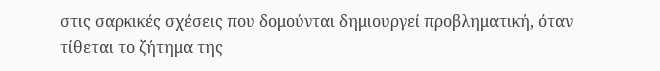στις σαρκικές σχέσεις που δομούνται δημιουργεί προβληματική, όταν τίθεται το ζήτημα της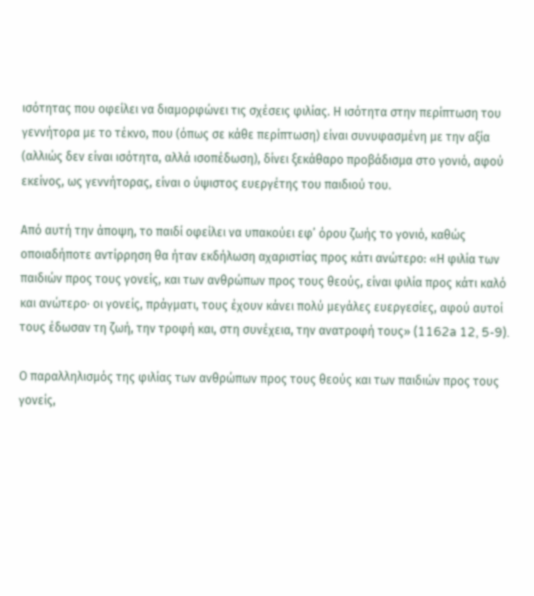ισότητας που οφείλει να διαμορφώνει τις σχέσεις φιλίας. Η ισότητα στην περίπτωση του γεννήτορα με το τέκνο, που (όπως σε κάθε περίπτωση) είναι συνυφασμένη με την αξία (αλλιώς δεν είναι ισότητα, αλλά ισοπέδωση), δίνει ξεκάθαρο προβάδισμα στο γονιό, αφού εκείνος, ως γεννήτορας, είναι ο ύψιστος ευεργέτης του παιδιού του.

Από αυτή την άποψη, το παιδί οφείλει να υπακούει εφ’ όρου ζωής το γονιό, καθώς οποιαδήποτε αντίρρηση θα ήταν εκδήλωση αχαριστίας προς κάτι ανώτερο: «Η φιλία των παιδιών προς τους γονείς, και των ανθρώπων προς τους θεούς, είναι φιλία προς κάτι καλό και ανώτερο· οι γονείς, πράγματι, τους έχουν κάνει πολύ μεγάλες ευεργεσίες, αφού αυτοί τους έδωσαν τη ζωή, την τροφή και, στη συνέχεια, την ανατροφή τους» (1162a 12, 5-9).

Ο παραλληλισμός της φιλίας των ανθρώπων προς τους θεούς και των παιδιών προς τους γονείς,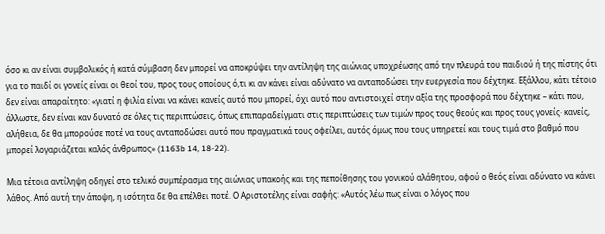όσο κι αν είναι συμβολικός ή κατά σύμβαση δεν μπορεί να αποκρύψει την αντίληψη της αιώνιας υποχρέωσης από την πλευρά του παιδιού ή της πίστης ότι για το παιδί οι γονείς είναι οι θεοί του, προς τους οποίους ό,τι κι αν κάνει είναι αδύνατο να ανταποδώσει την ευεργεσία που δέχτηκε. Εξάλλου, κάτι τέτοιο δεν είναι απαραίτητο: «γιατί η φιλία είναι να κάνει κανείς αυτό που μπορεί, όχι αυτό που αντιστοιχεί στην αξία της προσφορά που δέχτηκε – κάτι που, άλλωστε, δεν είναι καν δυνατό σε όλες τις περιπτώσεις, όπως επιπαραδείγματι στις περιπτώσεις των τιμών προς τους θεούς και προς τους γονείς· κανείς, αλήθεια, δε θα μπορούσε ποτέ να τους ανταποδώσει αυτό που πραγματικά τους οφείλει, αυτός όμως που τους υπηρετεί και τους τιμά στο βαθμό που μπορεί λογαριάζεται καλός άνθρωπος» (1163b 14, 18-22).

Μια τέτοια αντίληψη οδηγεί στο τελικό συμπέρασμα της αιώνιας υπακοής και της πεποίθησης του γονικού αλάθητου, αφού ο θεός είναι αδύνατο να κάνει λάθος. Από αυτή την άποψη, η ισότητα δε θα επέλθει ποτέ. Ο Αριστοτέλης είναι σαφής: «Αυτός λέω πως είναι ο λόγος που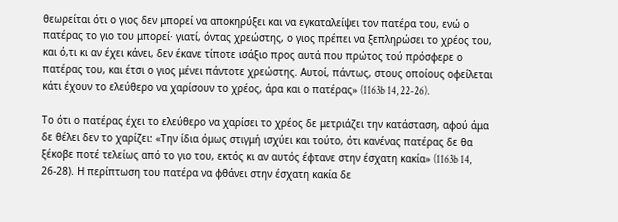θεωρείται ότι ο γιος δεν μπορεί να αποκηρύξει και να εγκαταλείψει τον πατέρα του, ενώ ο πατέρας το γιο του μπορεί· γιατί, όντας χρεώστης, ο γιος πρέπει να ξεπληρώσει το χρέος του, και ό,τι κι αν έχει κάνει, δεν έκανε τίποτε ισάξιο προς αυτά που πρώτος τού πρόσφερε ο πατέρας του, και έτσι ο γιος μένει πάντοτε χρεώστης. Αυτοί, πάντως, στους οποίους οφείλεται κάτι έχουν το ελεύθερο να χαρίσουν το χρέος, άρα και ο πατέρας» (1163b 14, 22-26).

Το ότι ο πατέρας έχει το ελεύθερο να χαρίσει το χρέος δε μετριάζει την κατάσταση, αφού άμα δε θέλει δεν το χαρίζει: «Την ίδια όμως στιγμή ισχύει και τούτο, ότι κανένας πατέρας δε θα ξέκοβε ποτέ τελείως από το γιο του, εκτός κι αν αυτός έφτανε στην έσχατη κακία» (1163b 14, 26-28). Η περίπτωση του πατέρα να φθάνει στην έσχατη κακία δε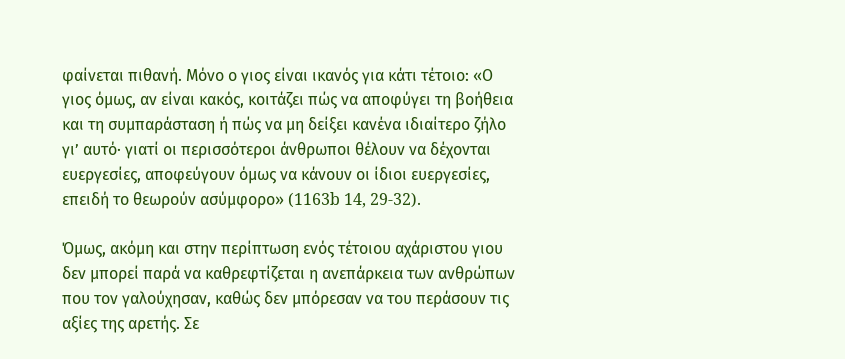φαίνεται πιθανή. Μόνο ο γιος είναι ικανός για κάτι τέτοιο: «Ο γιος όμως, αν είναι κακός, κοιτάζει πώς να αποφύγει τη βοήθεια και τη συμπαράσταση ή πώς να μη δείξει κανένα ιδιαίτερο ζήλο γι’ αυτό· γιατί οι περισσότεροι άνθρωποι θέλουν να δέχονται ευεργεσίες, αποφεύγουν όμως να κάνουν οι ίδιοι ευεργεσίες, επειδή το θεωρούν ασύμφορο» (1163b 14, 29-32).

Όμως, ακόμη και στην περίπτωση ενός τέτοιου αχάριστου γιου δεν μπορεί παρά να καθρεφτίζεται η ανεπάρκεια των ανθρώπων που τον γαλούχησαν, καθώς δεν μπόρεσαν να του περάσουν τις αξίες της αρετής. Σε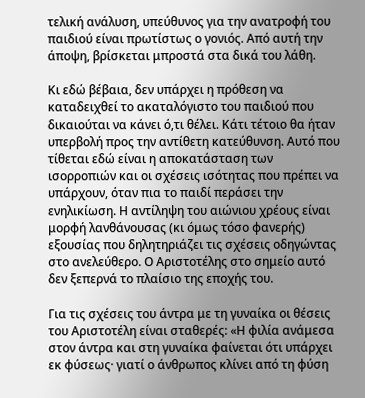τελική ανάλυση, υπεύθυνος για την ανατροφή του παιδιού είναι πρωτίστως ο γονιός. Από αυτή την άποψη, βρίσκεται μπροστά στα δικά του λάθη.

Κι εδώ βέβαια, δεν υπάρχει η πρόθεση να καταδειχθεί το ακαταλόγιστο του παιδιού που δικαιούται να κάνει ό,τι θέλει. Κάτι τέτοιο θα ήταν υπερβολή προς την αντίθετη κατεύθυνση. Αυτό που τίθεται εδώ είναι η αποκατάσταση των ισορροπιών και οι σχέσεις ισότητας που πρέπει να υπάρχουν, όταν πια το παιδί περάσει την ενηλικίωση. Η αντίληψη του αιώνιου χρέους είναι μορφή λανθάνουσας (κι όμως τόσο φανερής) εξουσίας που δηλητηριάζει τις σχέσεις οδηγώντας στο ανελεύθερο. Ο Αριστοτέλης στο σημείο αυτό δεν ξεπερνά το πλαίσιο της εποχής του.

Για τις σχέσεις του άντρα με τη γυναίκα οι θέσεις του Αριστοτέλη είναι σταθερές: «Η φιλία ανάμεσα στον άντρα και στη γυναίκα φαίνεται ότι υπάρχει εκ φύσεως· γιατί ο άνθρωπος κλίνει από τη φύση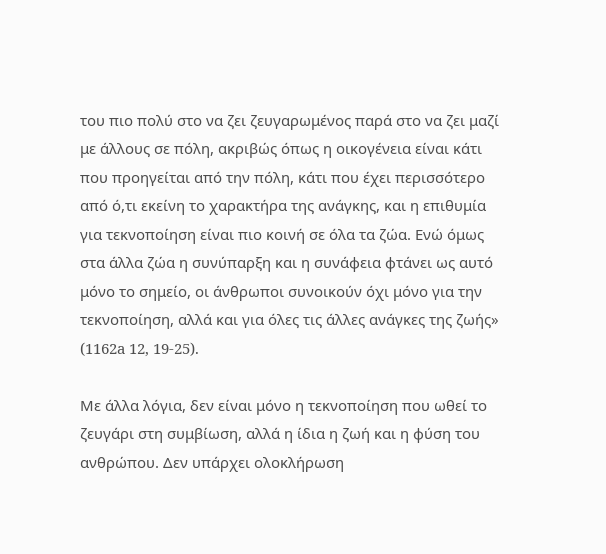του πιο πολύ στο να ζει ζευγαρωμένος παρά στο να ζει μαζί με άλλους σε πόλη, ακριβώς όπως η οικογένεια είναι κάτι που προηγείται από την πόλη, κάτι που έχει περισσότερο από ό,τι εκείνη το χαρακτήρα της ανάγκης, και η επιθυμία για τεκνοποίηση είναι πιο κοινή σε όλα τα ζώα. Ενώ όμως στα άλλα ζώα η συνύπαρξη και η συνάφεια φτάνει ως αυτό μόνο το σημείο, οι άνθρωποι συνοικούν όχι μόνο για την τεκνοποίηση, αλλά και για όλες τις άλλες ανάγκες της ζωής» (1162a 12, 19-25).

Με άλλα λόγια, δεν είναι μόνο η τεκνοποίηση που ωθεί το ζευγάρι στη συμβίωση, αλλά η ίδια η ζωή και η φύση του ανθρώπου. Δεν υπάρχει ολοκλήρωση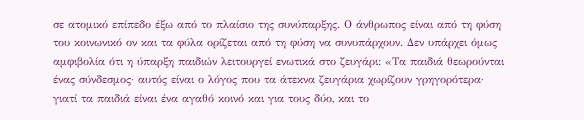σε ατομικό επίπεδο έξω από το πλαίσιο της συνύπαρξης. Ο άνθρωπος είναι από τη φύση του κοινωνικό ον και τα φύλα ορίζεται από τη φύση να συνυπάρχουν. Δεν υπάρχει όμως αμφιβολία ότι η ύπαρξη παιδιών λειτουργεί ενωτικά στο ζευγάρι: «Τα παιδιά θεωρούνται ένας σύνδεσμος· αυτός είναι ο λόγος που τα άτεκνα ζευγάρια χωρίζουν γρηγορότερα· γιατί τα παιδιά είναι ένα αγαθό κοινό και για τους δύο, και το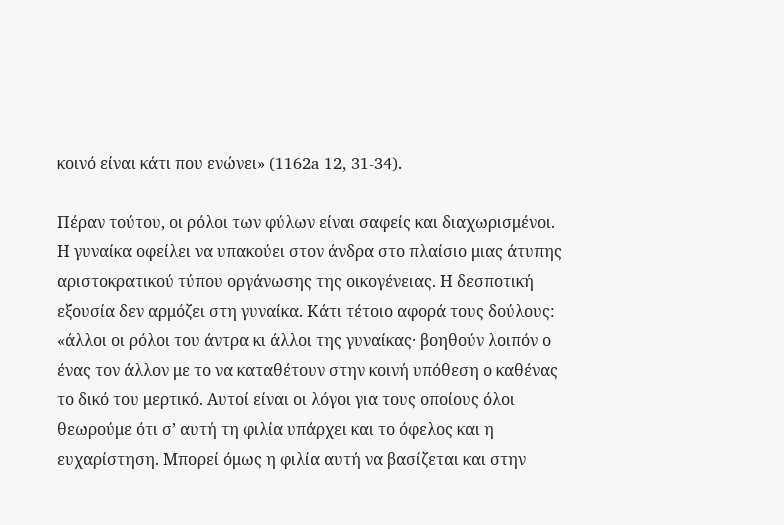κοινό είναι κάτι που ενώνει» (1162a 12, 31-34).

Πέραν τούτου, οι ρόλοι των φύλων είναι σαφείς και διαχωρισμένοι. Η γυναίκα οφείλει να υπακούει στον άνδρα στο πλαίσιο μιας άτυπης αριστοκρατικού τύπου οργάνωσης της οικογένειας. Η δεσποτική εξουσία δεν αρμόζει στη γυναίκα. Κάτι τέτοιο αφορά τους δούλους: «άλλοι οι ρόλοι του άντρα κι άλλοι της γυναίκας· βοηθούν λοιπόν ο ένας τον άλλον με το να καταθέτουν στην κοινή υπόθεση ο καθένας το δικό του μερτικό. Αυτοί είναι οι λόγοι για τους οποίους όλοι θεωρούμε ότι σ’ αυτή τη φιλία υπάρχει και το όφελος και η ευχαρίστηση. Μπορεί όμως η φιλία αυτή να βασίζεται και στην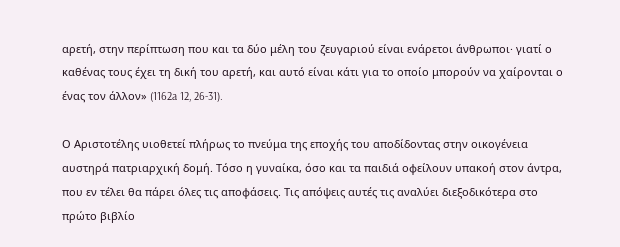αρετή, στην περίπτωση που και τα δύο μέλη του ζευγαριού είναι ενάρετοι άνθρωποι· γιατί ο καθένας τους έχει τη δική του αρετή, και αυτό είναι κάτι για το οποίο μπορούν να χαίρονται ο ένας τον άλλον» (1162a 12, 26-31).

Ο Αριστοτέλης υιοθετεί πλήρως το πνεύμα της εποχής του αποδίδοντας στην οικογένεια αυστηρά πατριαρχική δομή. Τόσο η γυναίκα, όσο και τα παιδιά οφείλουν υπακοή στον άντρα, που εν τέλει θα πάρει όλες τις αποφάσεις. Τις απόψεις αυτές τις αναλύει διεξοδικότερα στο πρώτο βιβλίο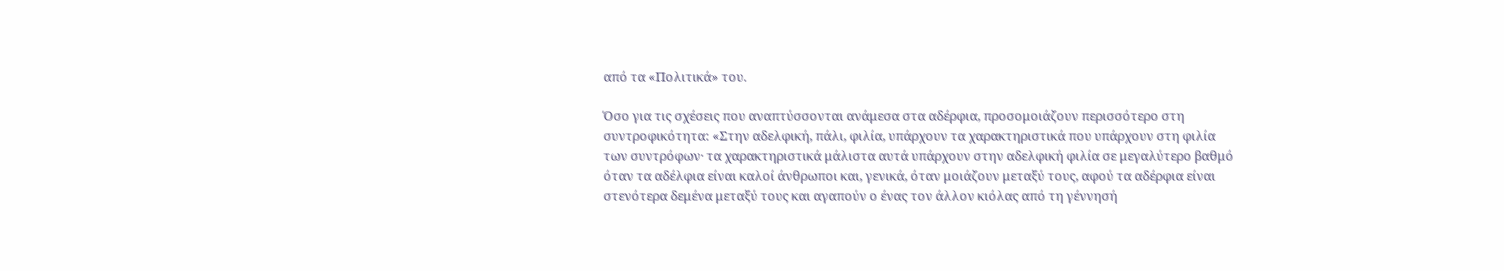από τα «Πολιτικά» του.

Όσο για τις σχέσεις που αναπτύσσονται ανάμεσα στα αδέρφια, προσομοιάζουν περισσότερο στη συντροφικότητα: «Στην αδελφική, πάλι, φιλία, υπάρχουν τα χαρακτηριστικά που υπάρχουν στη φιλία των συντρόφων· τα χαρακτηριστικά μάλιστα αυτά υπάρχουν στην αδελφική φιλία σε μεγαλύτερο βαθμό όταν τα αδέλφια είναι καλοί άνθρωποι και, γενικά, όταν μοιάζουν μεταξύ τους, αφού τα αδέρφια είναι στενότερα δεμένα μεταξύ τους και αγαπούν ο ένας τον άλλον κιόλας από τη γέννησή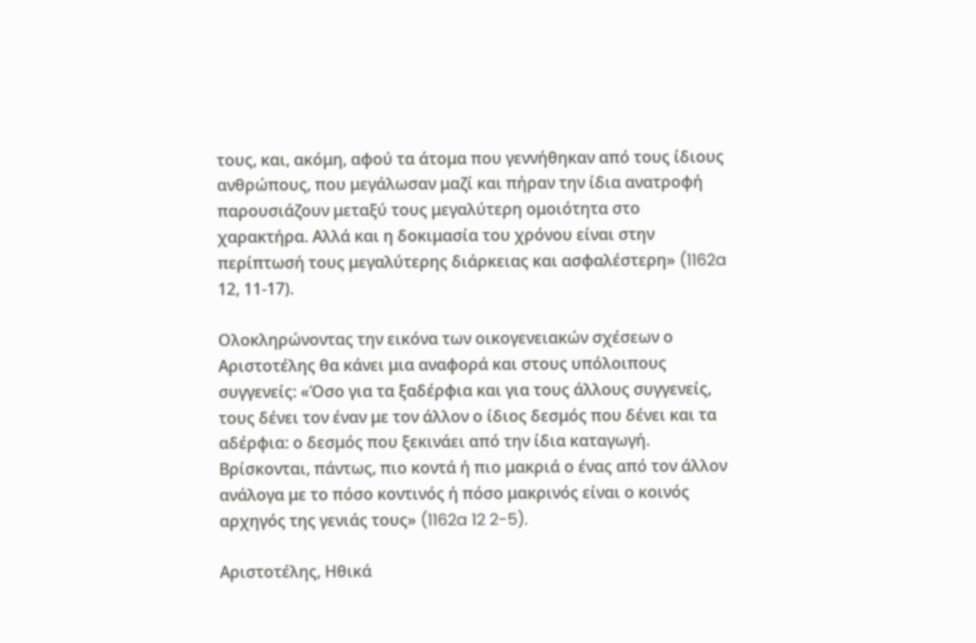τους, και, ακόμη, αφού τα άτομα που γεννήθηκαν από τους ίδιους ανθρώπους, που μεγάλωσαν μαζί και πήραν την ίδια ανατροφή παρουσιάζουν μεταξύ τους μεγαλύτερη ομοιότητα στο χαρακτήρα. Αλλά και η δοκιμασία του χρόνου είναι στην περίπτωσή τους μεγαλύτερης διάρκειας και ασφαλέστερη» (1162a 12, 11-17).

Ολοκληρώνοντας την εικόνα των οικογενειακών σχέσεων ο Αριστοτέλης θα κάνει μια αναφορά και στους υπόλοιπους συγγενείς: «Όσο για τα ξαδέρφια και για τους άλλους συγγενείς, τους δένει τον έναν με τον άλλον ο ίδιος δεσμός που δένει και τα αδέρφια: ο δεσμός που ξεκινάει από την ίδια καταγωγή. Βρίσκονται, πάντως, πιο κοντά ή πιο μακριά ο ένας από τον άλλον ανάλογα με το πόσο κοντινός ή πόσο μακρινός είναι ο κοινός αρχηγός της γενιάς τους» (1162a 12 2-5).

Αριστοτέλης, Ηθικά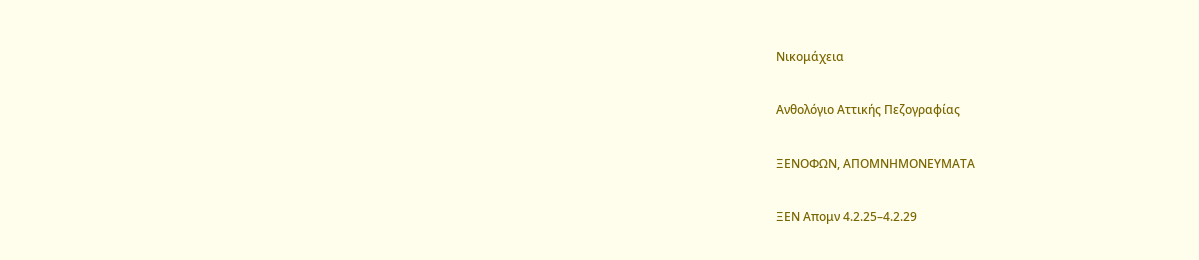Νικομάχεια

Ανθολόγιο Αττικής Πεζογραφίας

ΞΕΝΟΦΩΝ, ΑΠΟΜΝΗΜΟΝΕΥΜΑΤΑ

ΞΕΝ Απομν 4.2.25–4.2.29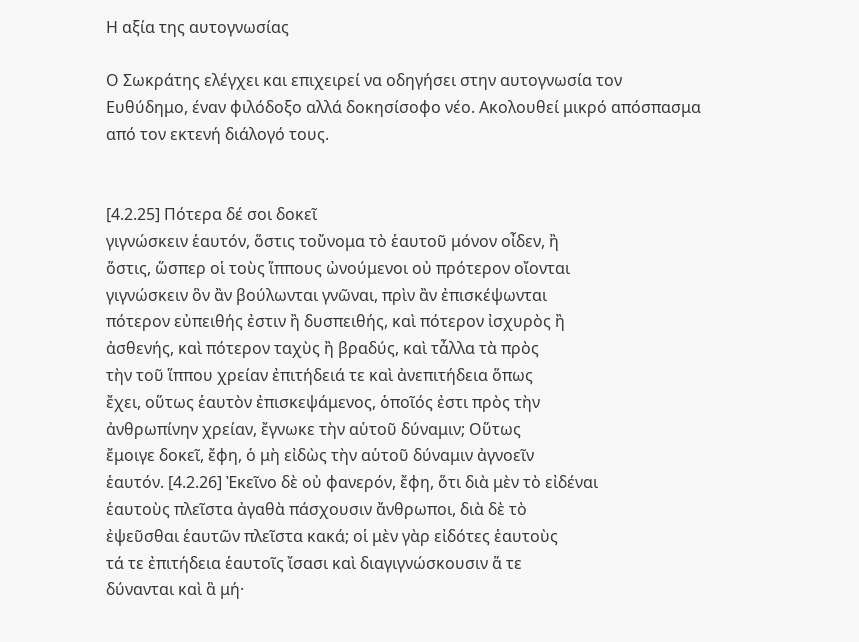Η αξία της αυτογνωσίας

Ο Σωκράτης ελέγχει και επιχειρεί να οδηγήσει στην αυτογνωσία τον Ευθύδημο, έναν φιλόδοξο αλλά δοκησίσοφο νέο. Ακολουθεί μικρό απόσπασμα από τον εκτενή διάλογό τους.


[4.2.25] Πότερα δέ σοι δοκεῖ
γιγνώσκειν ἑαυτόν, ὅστις τοὔνομα τὸ ἑαυτοῦ μόνον οἶδεν, ἢ
ὅστις, ὥσπερ οἱ τοὺς ἵππους ὠνούμενοι οὐ πρότερον οἴονται
γιγνώσκειν ὃν ἂν βούλωνται γνῶναι, πρὶν ἂν ἐπισκέψωνται
πότερον εὐπειθής ἐστιν ἢ δυσπειθής, καὶ πότερον ἰσχυρὸς ἢ
ἀσθενής, καὶ πότερον ταχὺς ἢ βραδύς, καὶ τἆλλα τὰ πρὸς
τὴν τοῦ ἵππου χρείαν ἐπιτήδειά τε καὶ ἀνεπιτήδεια ὅπως
ἔχει, οὕτως ἑαυτὸν ἐπισκεψάμενος, ὁποῖός ἐστι πρὸς τὴν
ἀνθρωπίνην χρείαν, ἔγνωκε τὴν αὑτοῦ δύναμιν; Οὕτως
ἔμοιγε δοκεῖ, ἔφη, ὁ μὴ εἰδὼς τὴν αὑτοῦ δύναμιν ἀγνοεῖν
ἑαυτόν. [4.2.26] Ἐκεῖνο δὲ οὐ φανερόν, ἔφη, ὅτι διὰ μὲν τὸ εἰδέναι
ἑαυτοὺς πλεῖστα ἀγαθὰ πάσχουσιν ἄνθρωποι, διὰ δὲ τὸ
ἐψεῦσθαι ἑαυτῶν πλεῖστα κακά; οἱ μὲν γὰρ εἰδότες ἑαυτοὺς
τά τε ἐπιτήδεια ἑαυτοῖς ἴσασι καὶ διαγιγνώσκουσιν ἅ τε
δύνανται καὶ ἃ μή·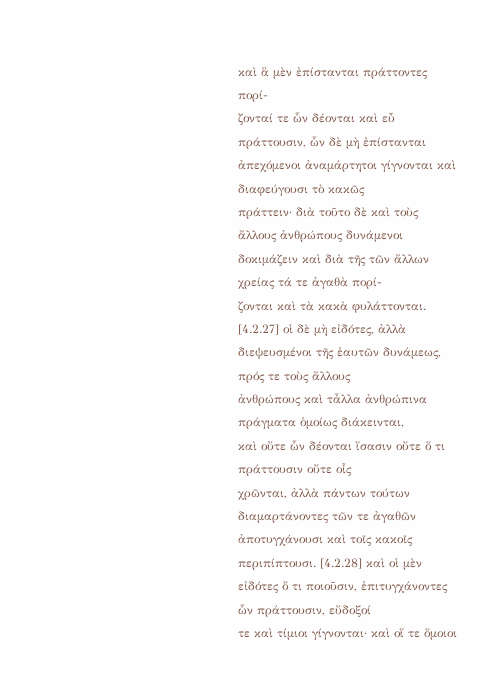καὶ ἃ μὲν ἐπίστανται πράττοντες πορί-
ζονταί τε ὧν δέονται καὶ εὖ πράττουσιν, ὧν δὲ μὴ ἐπίστανται
ἀπεχόμενοι ἀναμάρτητοι γίγνονται καὶ διαφεύγουσι τὸ κακῶς
πράττειν· διὰ τοῦτο δὲ καὶ τοὺς ἄλλους ἀνθρώπους δυνάμενοι
δοκιμάζειν καὶ διὰ τῆς τῶν ἄλλων χρείας τά τε ἀγαθὰ πορί-
ζονται καὶ τὰ κακὰ φυλάττονται. [4.2.27] οἱ δὲ μὴ εἰδότες, ἀλλὰ
διεψευσμένοι τῆς ἑαυτῶν δυνάμεως, πρός τε τοὺς ἄλλους
ἀνθρώπους καὶ τἆλλα ἀνθρώπινα πράγματα ὁμοίως διάκεινται,
καὶ οὔτε ὧν δέονται ἴσασιν οὔτε ὅ τι πράττουσιν οὔτε οἷς
χρῶνται, ἀλλὰ πάντων τούτων διαμαρτάνοντες τῶν τε ἀγαθῶν
ἀποτυγχάνουσι καὶ τοῖς κακοῖς περιπίπτουσι. [4.2.28] καὶ οἱ μὲν
εἰδότες ὅ τι ποιοῦσιν, ἐπιτυγχάνοντες ὧν πράττουσιν, εὔδοξοί
τε καὶ τίμιοι γίγνονται· καὶ οἵ τε ὅμοιοι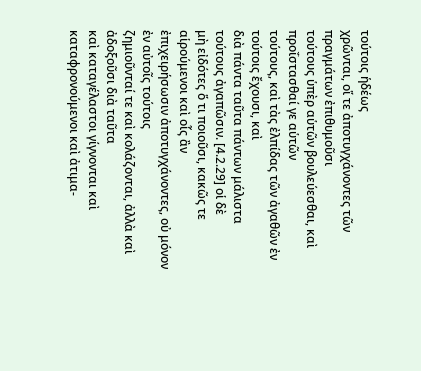τούτοις ἡδέως
χρῶνται, οἵ τε ἀποτυγχάνοντες τῶν πραγμάτων ἐπιθυμοῦσι
τούτους ὑπὲρ αὑτῶν βουλεύεσθαι, καὶ προΐστασθαί γε αὑτῶν
τούτους, καὶ τὰς ἐλπίδας τῶν ἀγαθῶν ἐν τούτοις ἔχουσι, καὶ
διὰ πάντα ταῦτα πάντων μάλιστα τούτους ἀγαπῶσιν. [4.2.29] οἱ δὲ
μὴ εἰδότες ὅ τι ποιοῦσι, κακῶς τε αἱρούμενοι καὶ οἷς ἂν
ἐπιχειρήσωσιν ἀποτυγχάνοντες, οὐ μόνον ἐν αὐτοῖς τούτοις
ζημιοῦνταί τε καὶ κολάζονται, ἀλλὰ καὶ ἀδοξοῦσι διὰ ταῦτα
καὶ καταγέλαστοι γίγνονται καὶ καταφρονούμενοι καὶ ἀτιμα-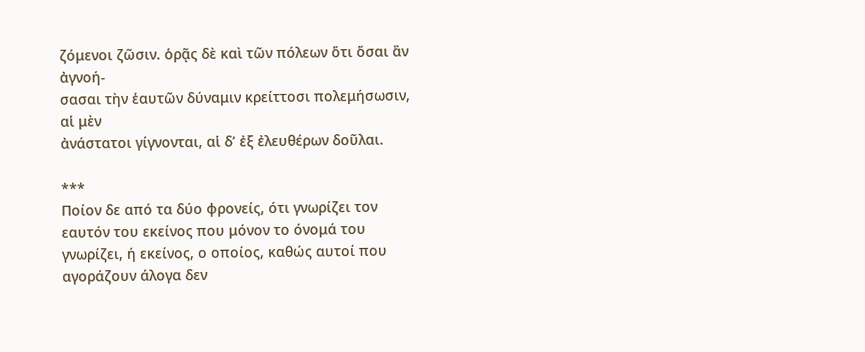ζόμενοι ζῶσιν. ὁρᾷς δὲ καὶ τῶν πόλεων ὅτι ὅσαι ἂν ἀγνοή-
σασαι τὴν ἑαυτῶν δύναμιν κρείττοσι πολεμήσωσιν, αἱ μὲν
ἀνάστατοι γίγνονται, αἱ δ’ ἐξ ἐλευθέρων δοῦλαι.

***
Ποίον δε από τα δύο φρονείς, ότι γνωρίζει τον εαυτόν του εκείνος που μόνον το όνομά του γνωρίζει, ή εκείνος, ο οποίος, καθώς αυτοί που αγοράζουν άλογα δεν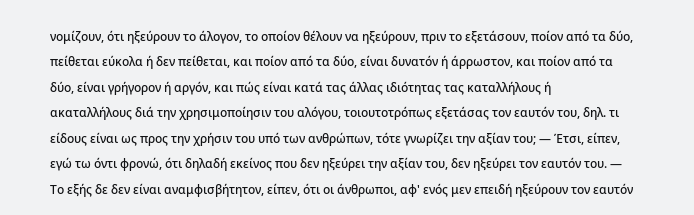νομίζουν, ότι ηξεύρουν το άλογον, το οποίον θέλουν να ηξεύρουν, πριν το εξετάσουν, ποίον από τα δύο, πείθεται εύκολα ή δεν πείθεται, και ποίον από τα δύο, είναι δυνατόν ή άρρωστον, και ποίον από τα δύο, είναι γρήγορον ή αργόν, και πώς είναι κατά τας άλλας ιδιότητας τας καταλλήλους ή ακαταλλήλους διά την χρησιμοποίησιν του αλόγου, τοιουτοτρόπως εξετάσας τον εαυτόν του, δηλ. τι είδους είναι ως προς την χρήσιν του υπό των ανθρώπων, τότε γνωρίζει την αξίαν του; ― Έτσι, είπεν, εγώ τω όντι φρονώ, ότι δηλαδή εκείνος που δεν ηξεύρει την αξίαν του, δεν ηξεύρει τον εαυτόν του. ― Το εξής δε δεν είναι αναμφισβήτητον, είπεν, ότι οι άνθρωποι, αφ' ενός μεν επειδή ηξεύρουν τον εαυτόν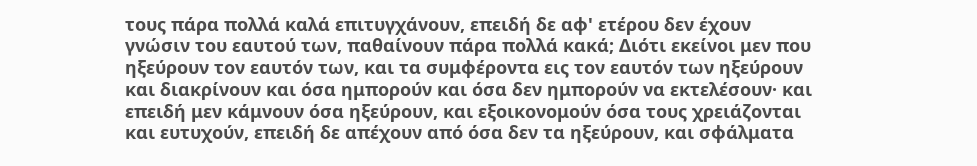τους πάρα πολλά καλά επιτυγχάνουν, επειδή δε αφ' ετέρου δεν έχουν γνώσιν του εαυτού των, παθαίνουν πάρα πολλά κακά; Διότι εκείνοι μεν που ηξεύρουν τον εαυτόν των, και τα συμφέροντα εις τον εαυτόν των ηξεύρουν και διακρίνουν και όσα ημπορούν και όσα δεν ημπορούν να εκτελέσουν· και επειδή μεν κάμνουν όσα ηξεύρουν, και εξοικονομούν όσα τους χρειάζονται και ευτυχούν, επειδή δε απέχουν από όσα δεν τα ηξεύρουν, και σφάλματα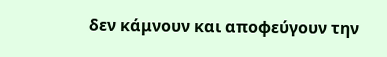δεν κάμνουν και αποφεύγουν την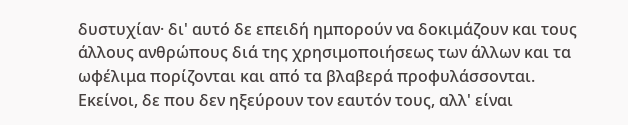δυστυχίαν· δι' αυτό δε επειδή ημπορούν να δοκιμάζουν και τους άλλους ανθρώπους διά της χρησιμοποιήσεως των άλλων και τα ωφέλιμα πορίζονται και από τα βλαβερά προφυλάσσονται. Εκείνοι, δε που δεν ηξεύρουν τον εαυτόν τους, αλλ' είναι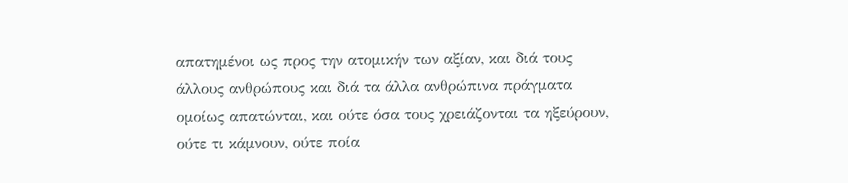απατημένοι ως προς την ατομικήν των αξίαν, και διά τους άλλους ανθρώπους και διά τα άλλα ανθρώπινα πράγματα ομοίως απατώνται, και ούτε όσα τους χρειάζονται τα ηξεύρουν, ούτε τι κάμνουν, ούτε ποία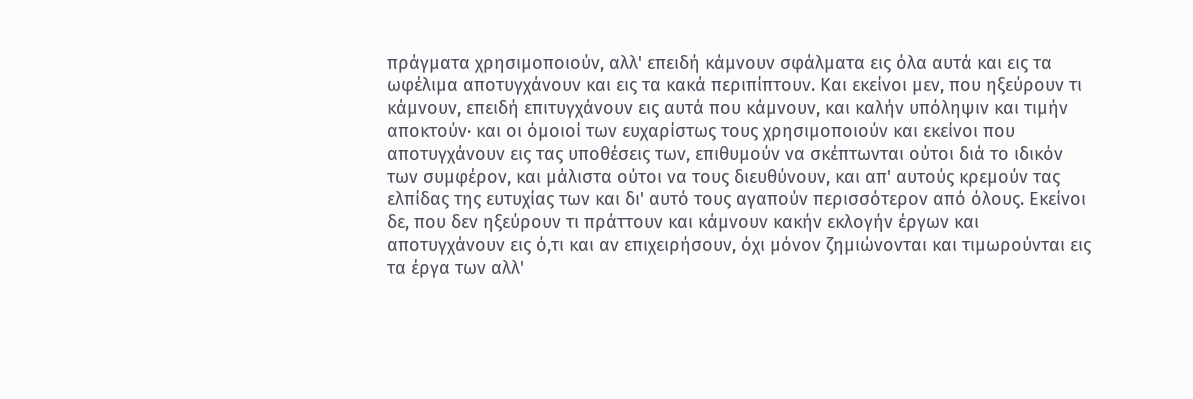πράγματα χρησιμοποιούν, αλλ' επειδή κάμνουν σφάλματα εις όλα αυτά και εις τα ωφέλιμα αποτυγχάνουν και εις τα κακά περιπίπτουν. Και εκείνοι μεν, που ηξεύρουν τι κάμνουν, επειδή επιτυγχάνουν εις αυτά που κάμνουν, και καλήν υπόληψιν και τιμήν αποκτούν· και οι όμοιοί των ευχαρίστως τους χρησιμοποιούν και εκείνοι που αποτυγχάνουν εις τας υποθέσεις των, επιθυμούν να σκέπτωνται ούτοι διά το ιδικόν των συμφέρον, και μάλιστα ούτοι να τους διευθύνουν, και απ' αυτούς κρεμούν τας ελπίδας της ευτυχίας των και δι' αυτό τους αγαπούν περισσότερον από όλους. Εκείνοι δε, που δεν ηξεύρουν τι πράττουν και κάμνουν κακήν εκλογήν έργων και αποτυγχάνουν εις ό,τι και αν επιχειρήσουν, όχι μόνον ζημιώνονται και τιμωρούνται εις τα έργα των αλλ'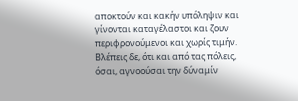αποκτούν και κακήν υπόληψιν και γίνονται καταγέλαστοι και ζουν περιφρονούμενοι και χωρίς τιμήν. Βλέπεις δε, ότι και από τας πόλεις, όσαι, αγνοούσαι την δύναμίν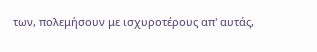των, πολεμήσουν με ισχυροτέρους απ' αυτάς,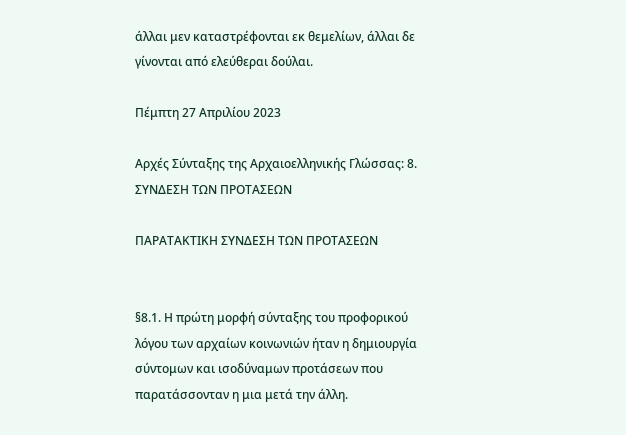άλλαι μεν καταστρέφονται εκ θεμελίων, άλλαι δε γίνονται από ελεύθεραι δούλαι.

Πέμπτη 27 Απριλίου 2023

Αρχές Σύνταξης της Αρχαιοελληνικής Γλώσσας: 8. ΣΥΝΔΕΣΗ ΤΩΝ ΠΡΟΤΑΣΕΩΝ

ΠΑΡΑΤΑΚΤΙΚΗ ΣΥΝΔΕΣΗ ΤΩΝ ΠΡΟΤΑΣΕΩΝ


§8.1. Η πρώτη μορφή σύνταξης του προφορικού λόγου των αρχαίων κοινωνιών ήταν η δημιουργία σύντομων και ισοδύναμων προτάσεων που παρατάσσονταν η μια μετά την άλλη.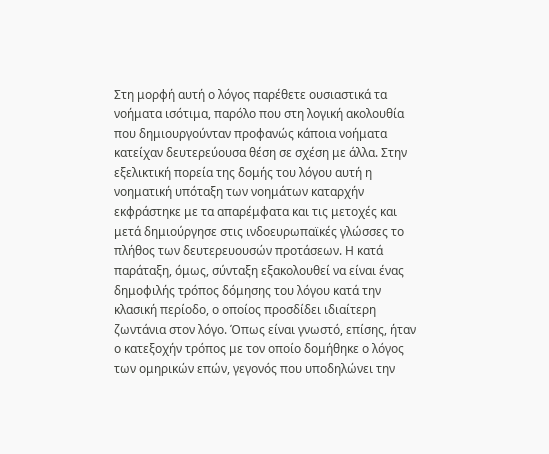Στη μορφή αυτή ο λόγος παρέθετε ουσιαστικά τα νοήματα ισότιμα, παρόλο που στη λογική ακολουθία που δημιουργούνταν προφανώς κάποια νοήματα κατείχαν δευτερεύουσα θέση σε σχέση με άλλα. Στην εξελικτική πορεία της δομής του λόγου αυτή η νοηματική υπόταξη των νοημάτων καταρχήν εκφράστηκε με τα απαρέμφατα και τις μετοχές και μετά δημιούργησε στις ινδοευρωπαϊκές γλώσσες το πλήθος των δευτερευουσών προτάσεων. Η κατά παράταξη, όμως, σύνταξη εξακολουθεί να είναι ένας δημοφιλής τρόπος δόμησης του λόγου κατά την κλασική περίοδο, ο οποίος προσδίδει ιδιαίτερη ζωντάνια στον λόγο. Όπως είναι γνωστό, επίσης, ήταν ο κατεξοχήν τρόπος με τον οποίο δομήθηκε ο λόγος των ομηρικών επών, γεγονός που υποδηλώνει την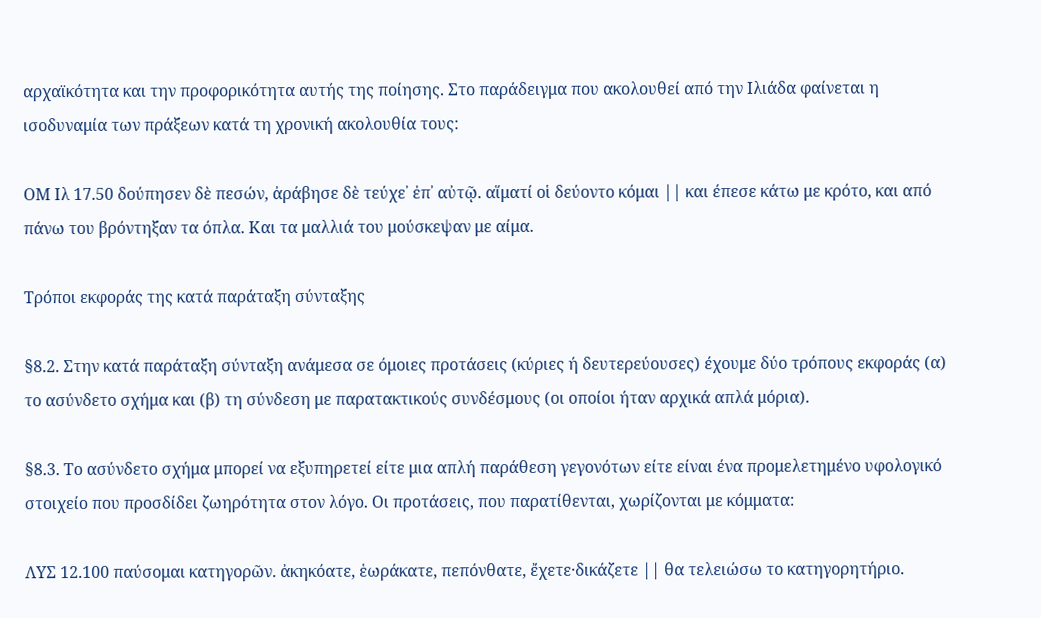αρχαϊκότητα και την προφορικότητα αυτής της ποίησης. Στο παράδειγμα που ακολουθεί από την Ιλιάδα φαίνεται η ισοδυναμία των πράξεων κατά τη χρονική ακολουθία τους:

ΟΜ Ιλ 17.50 δούπησεν δὲ πεσών, ἀράβησε δὲ τεύχε᾽ ἐπ᾽ αὐτῷ. αἵματί οἱ δεύοντο κόμαι || και έπεσε κάτω με κρότο, και από πάνω του βρόντηξαν τα όπλα. Και τα μαλλιά του μούσκεψαν με αίμα.

Τρόποι εκφοράς της κατά παράταξη σύνταξης

§8.2. Στην κατά παράταξη σύνταξη ανάμεσα σε όμοιες προτάσεις (κύριες ή δευτερεύουσες) έχουμε δύο τρόπους εκφοράς (α) το ασύνδετο σχήμα και (β) τη σύνδεση με παρατακτικούς συνδέσμους (οι οποίοι ήταν αρχικά απλά μόρια).

§8.3. Το ασύνδετο σχήμα μπορεί να εξυπηρετεί είτε μια απλή παράθεση γεγονότων είτε είναι ένα προμελετημένο υφολογικό στοιχείο που προσδίδει ζωηρότητα στον λόγο. Οι προτάσεις, που παρατίθενται, χωρίζονται με κόμματα:

ΛΥΣ 12.100 παύσομαι κατηγορῶν. ἀκηκόατε, ἑωράκατε, πεπόνθατε, ἔχετε·δικάζετε || θα τελειώσω το κατηγορητήριο.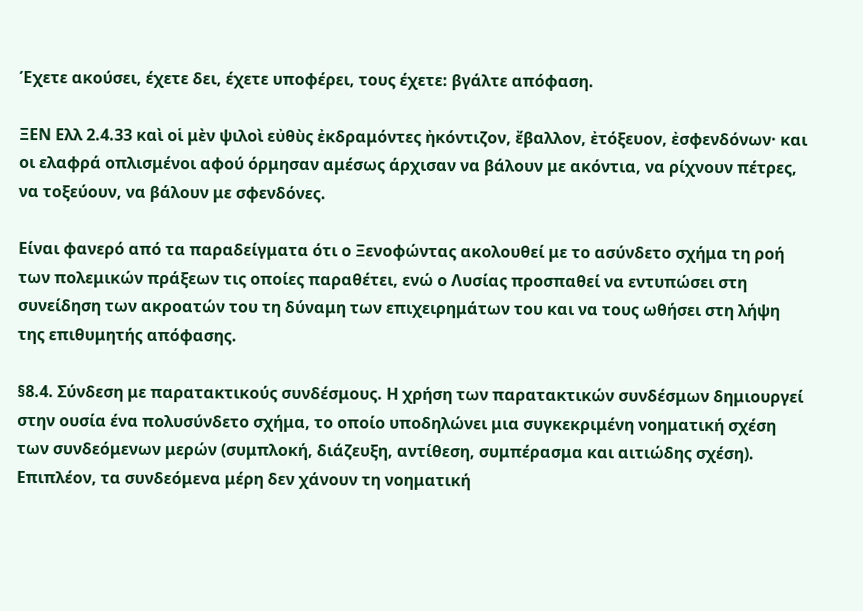Έχετε ακούσει, έχετε δει, έχετε υποφέρει, τους έχετε: βγάλτε απόφαση.

ΞΕΝ Ελλ 2.4.33 καὶ οἱ μὲν ψιλοὶ εὐθὺς ἐκδραμόντες ἠκόντιζον, ἔβαλλον, ἐτόξευον, ἐσφενδόνων· και οι ελαφρά οπλισμένοι αφού όρμησαν αμέσως άρχισαν να βάλουν με ακόντια, να ρίχνουν πέτρες, να τοξεύουν, να βάλουν με σφενδόνες.

Είναι φανερό από τα παραδείγματα ότι ο Ξενοφώντας ακολουθεί με το ασύνδετο σχήμα τη ροή των πολεμικών πράξεων τις οποίες παραθέτει, ενώ ο Λυσίας προσπαθεί να εντυπώσει στη συνείδηση των ακροατών του τη δύναμη των επιχειρημάτων του και να τους ωθήσει στη λήψη της επιθυμητής απόφασης.

§8.4. Σύνδεση με παρατακτικούς συνδέσμους. Η χρήση των παρατακτικών συνδέσμων δημιουργεί στην ουσία ένα πολυσύνδετο σχήμα, το οποίο υποδηλώνει μια συγκεκριμένη νοηματική σχέση των συνδεόμενων μερών (συμπλοκή, διάζευξη, αντίθεση, συμπέρασμα και αιτιώδης σχέση). Επιπλέον, τα συνδεόμενα μέρη δεν χάνουν τη νοηματική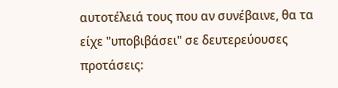αυτοτέλειά τους που αν συνέβαινε, θα τα είχε "υποβιβάσει" σε δευτερεύουσες προτάσεις: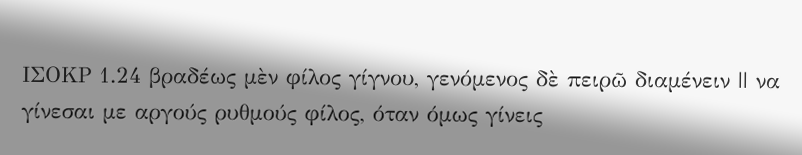ΙΣΟΚΡ 1.24 βραδέως μὲν φίλος γίγνου, γενόμενος δὲ πειρῶ διαμένειν || να γίνεσαι με αργούς ρυθμούς φίλος, όταν όμως γίνεις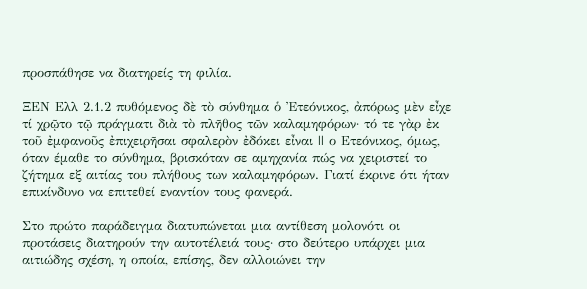προσπάθησε να διατηρείς τη φιλία.

ΞΕΝ Ελλ 2.1.2 πυθόμενος δὲ τὸ σύνθημα ὁ Ἐτεόνικος, ἀπόρως μὲν εἶχε τί χρῷτο τῷ πράγματι διὰ τὸ πλῆθος τῶν καλαμηφόρων· τό τε γὰρ ἐκ τοῦ ἐμφανοῦς ἐπιχειρῆσαι σφαλερὸν ἐδόκει εἶναι || ο Ετεόνικος, όμως, όταν έμαθε το σύνθημα, βρισκόταν σε αμηχανία πώς να χειριστεί το ζήτημα εξ αιτίας του πλήθους των καλαμηφόρων. Γιατί έκρινε ότι ήταν επικίνδυνο να επιτεθεί εναντίον τους φανερά.

Στο πρώτο παράδειγμα διατυπώνεται μια αντίθεση μολονότι οι προτάσεις διατηρούν την αυτοτέλειά τους· στο δεύτερο υπάρχει μια αιτιώδης σχέση, η οποία, επίσης, δεν αλλοιώνει την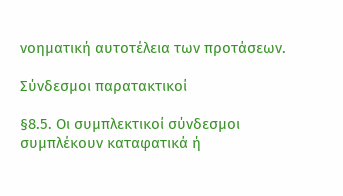νοηματική αυτοτέλεια των προτάσεων.

Σύνδεσμοι παρατακτικοί

§8.5. Οι συμπλεκτικοί σύνδεσμοι συμπλέκουν καταφατικά ή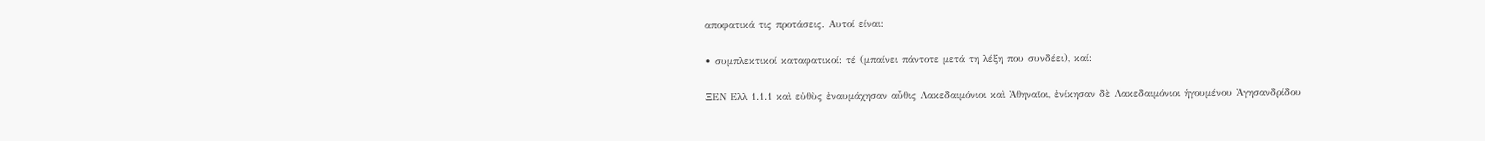αποφατικά τις προτάσεις. Αυτοί είναι:

• συμπλεκτικοί καταφατικοί: τέ (μπαίνει πάντοτε μετά τη λέξη που συνδέει), καί:

ΞΕΝ Ελλ 1.1.1 καὶ εὐθὺς ἐναυμάχησαν αὖθις Λακεδαιμόνιοι καὶ Ἀθηναῖοι, ἐνίκησαν δὲ Λακεδαιμόνιοι ἡγουμένου Ἀγησανδρίδου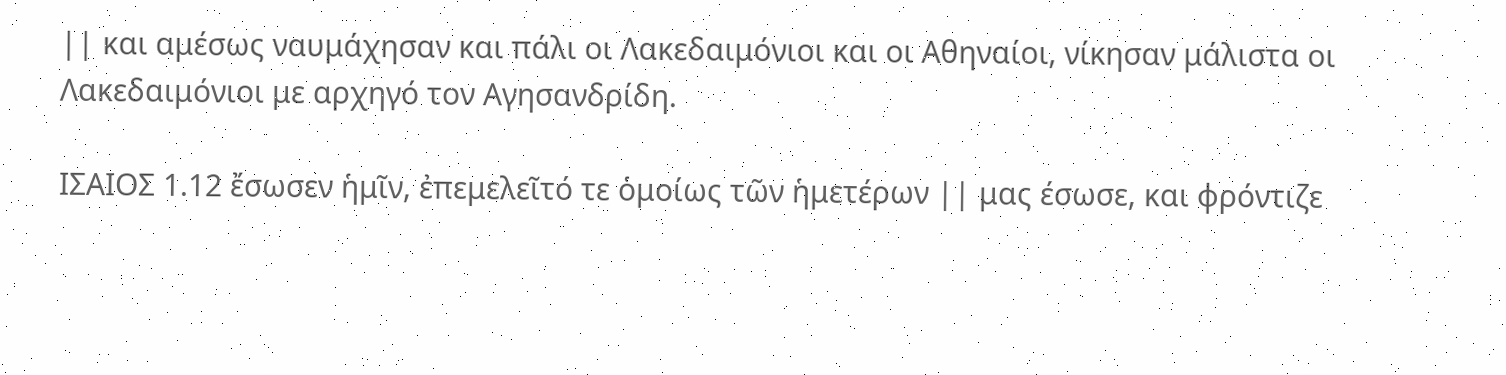|| και αμέσως ναυμάχησαν και πάλι οι Λακεδαιμόνιοι και οι Αθηναίοι, νίκησαν μάλιστα οι Λακεδαιμόνιοι με αρχηγό τον Αγησανδρίδη.

ΙΣΑΙΟΣ 1.12 ἔσωσεν ἡμῖν, ἐπεμελεῖτό τε ὁμοίως τῶν ἡμετέρων || μας έσωσε, και φρόντιζε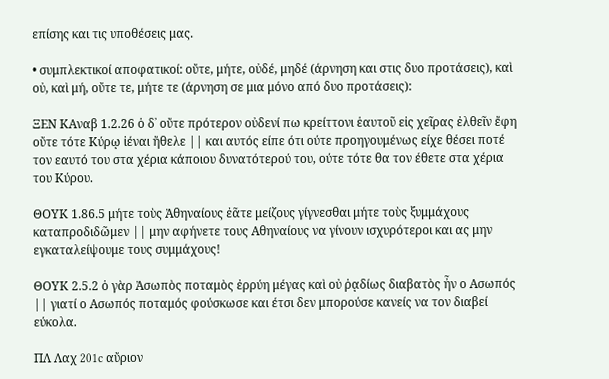επίσης και τις υποθέσεις μας.

• συμπλεκτικοί αποφατικοί: οὔτε, μήτε, οὐδέ, μηδέ (άρνηση και στις δυο προτάσεις), καὶ οὐ, καὶ μή, οὔτε τε, μήτε τε (άρνηση σε μια μόνο από δυο προτάσεις):

ΞΕΝ ΚΑναβ 1.2.26 ὁ δ᾽ οὔτε πρότερον οὐδενί πω κρείττονι ἑαυτοῦ εἰς χεῖρας ἐλθεῖν ἔφη οὔτε τότε Κύρῳ ἰέναι ἤθελε || και αυτός είπε ότι ούτε προηγουμένως είχε θέσει ποτέ τον εαυτό του στα χέρια κάποιου δυνατότερού του, ούτε τότε θα τον έθετε στα χέρια του Κύρου.

ΘΟΥΚ 1.86.5 μήτε τοὺς Ἀθηναίους ἐᾶτε μείζους γίγνεσθαι μήτε τοὺς ξυμμάχους καταπροδιδῶμεν || μην αφήνετε τους Αθηναίους να γίνουν ισχυρότεροι και ας μην εγκαταλείψουμε τους συμμάχους!

ΘΟΥΚ 2.5.2 ὁ γὰρ Ἀσωπὸς ποταμὸς ἐρρύη μέγας καὶ οὐ ῥᾳδίως διαβατὸς ἦν ο Ασωπός || γιατί ο Ασωπός ποταμός φούσκωσε και έτσι δεν μπορούσε κανείς να τον διαβεί εύκολα.

ΠΛ Λαχ 201c αὔριον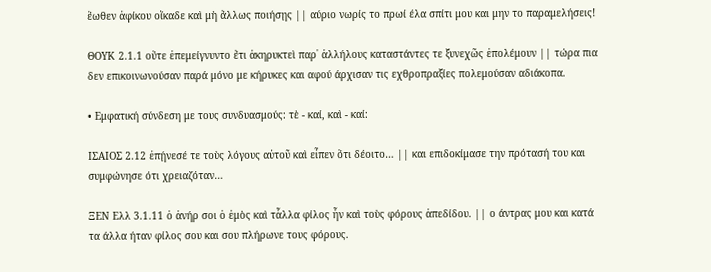ἕωθεν ἀφίκου οἴκαδε καὶ μὴ ἄλλως ποιήσῃς || αύριο νωρίς το πρωί έλα σπίτι μου και μην το παραμελήσεις!

ΘΟΥΚ 2.1.1 οὔτε ἐπεμείγνυντο ἔτι ἀκηρυκτεὶ παρ᾽ ἀλλήλους καταστάντες τε ξυνεχῶς ἐπολέμουν || τώρα πια δεν επικοινωνούσαν παρά μόνο με κήρυκες και αφού άρχισαν τις εχθροπραξίες πολεμούσαν αδιάκοπα.

• Εμφατική σύνδεση με τους συνδυασμούς: τὲ - καί, καὶ - καί:

ΙΣΑΙΟΣ 2.12 ἐπῄνεσέ τε τοὺς λόγους αὐτοῦ καὶ εἶπεν ὅτι δέοιτο… || και επιδοκίμασε την πρότασή του και συμφώνησε ότι χρειαζόταν…

ΞΕΝ Ελλ 3.1.11 ὁ ἀνήρ σοι ὁ ἐμὸς καὶ τἆλλα φίλος ἦν καὶ τοὺς φόρους ἀπεδίδου. || ο άντρας μου και κατά τα άλλα ήταν φίλος σου και σου πλήρωνε τους φόρους.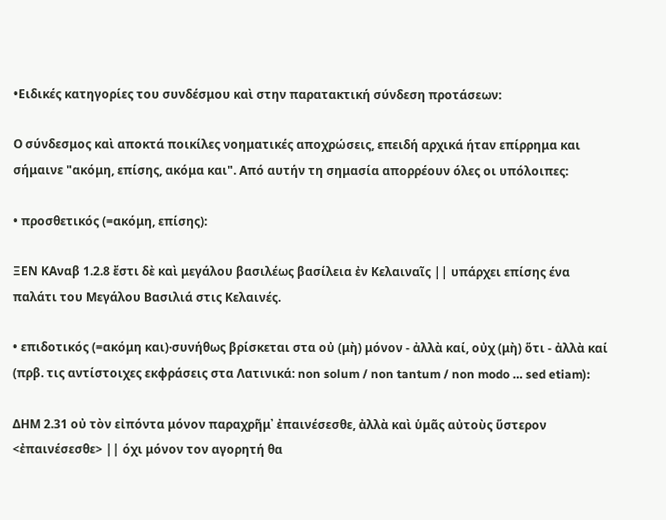•Ειδικές κατηγορίες του συνδέσμου καὶ στην παρατακτική σύνδεση προτάσεων:

Ο σύνδεσμος καὶ αποκτά ποικίλες νοηματικές αποχρώσεις, επειδή αρχικά ήταν επίρρημα και σήμαινε "ακόμη, επίσης, ακόμα και". Από αυτήν τη σημασία απορρέουν όλες οι υπόλοιπες:

• προσθετικός (=ακόμη, επίσης):

ΞΕΝ KΑναβ 1.2.8 ἔστι δὲ καὶ μεγάλου βασιλέως βασίλεια ἐν Κελαιναῖς || υπάρχει επίσης ένα παλάτι του Μεγάλου Βασιλιά στις Κελαινές.

• επιδοτικός (=ακόμη και)·συνήθως βρίσκεται στα οὐ (μὴ) μόνον - ἀλλὰ καί, οὐχ (μὴ) ὅτι - ἀλλὰ καί (πρβ. τις αντίστοιχες εκφράσεις στα Λατινικά: non solum / non tantum / non modo … sed etiam):

ΔΗΜ 2.31 οὐ τὸν εἰπόντα μόνον παραχρῆμ᾽ ἐπαινέσεσθε, ἀλλὰ καὶ ὑμᾶς αὐτοὺς ὕστερον <ἐπαινέσεσθε> || όχι μόνον τον αγορητή θα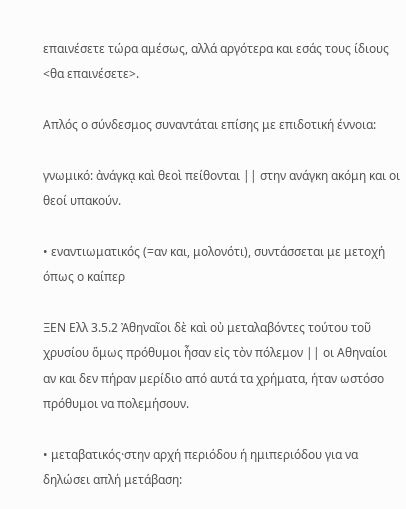επαινέσετε τώρα αμέσως, αλλά αργότερα και εσάς τους ίδιους <θα επαινέσετε>.

Απλός ο σύνδεσμος συναντάται επίσης με επιδοτική έννοια:

γνωμικό: ἀνάγκᾳ καὶ θεοὶ πείθονται || στην ανάγκη ακόμη και οι θεοί υπακούν.

• εναντιωματικός (=αν και, μολονότι), συντάσσεται με μετοχή όπως ο καίπερ

ΞΕΝ Ελλ 3.5.2 Ἀθηναῖοι δὲ καὶ οὐ μεταλαβόντες τούτου τοῦ χρυσίου ὅμως πρόθυμοι ἦσαν εἰς τὸν πόλεμον || οι Αθηναίοι αν και δεν πήραν μερίδιο από αυτά τα χρήματα, ήταν ωστόσο πρόθυμοι να πολεμήσουν.

• μεταβατικός·στην αρχή περιόδου ή ημιπεριόδου για να δηλώσει απλή μετάβαση: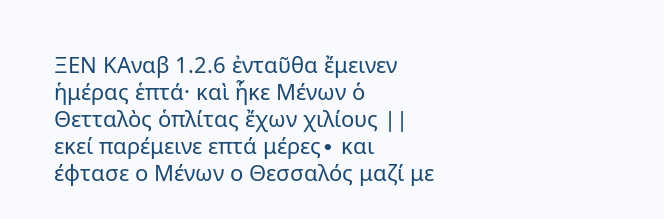ΞΕΝ KΑναβ 1.2.6 ἐνταῦθα ἔμεινεν ἡμέρας ἑπτά· καὶ ἧκε Μένων ὁ Θετταλὸς ὁπλίτας ἔχων χιλίους || εκεί παρέμεινε επτά μέρες∙ και έφτασε ο Μένων ο Θεσσαλός μαζί με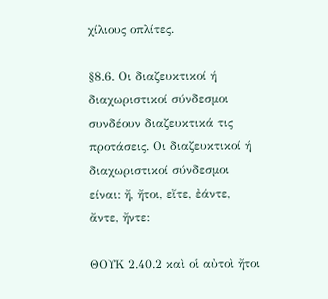χίλιους οπλίτες.

§8.6. Οι διαζευκτικοί ή διαχωριστικοί σύνδεσμοι συνδέουν διαζευκτικά τις προτάσεις. Οι διαζευκτικοί ή διαχωριστικοί σύνδεσμοι είναι: ἤ, ἤτοι, εἴτε, ἐάντε, ἄντε, ἤντε:

ΘΟΥΚ 2.40.2 καὶ οἱ αὐτοὶ ἤτοι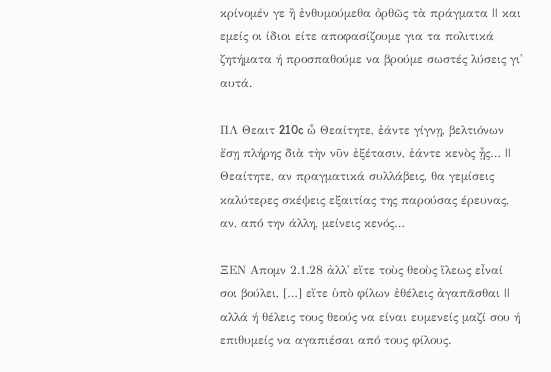κρίνομέν γε ἢ ἐνθυμούμεθα ὀρθῶς τὰ πράγματα || και εμείς οι ίδιοι είτε αποφασίζουμε για τα πολιτικά ζητήματα ή προσπαθούμε να βρούμε σωστές λύσεις γι' αυτά.

ΠΛ Θεαιτ 210c ὦ Θεαίτητε, ἐάντε γίγνῃ, βελτιόνων ἔσῃ πλήρης διὰ τὴν νῦν ἐξέτασιν, ἐάντε κενὸς ᾖς… || Θεαίτητε, αν πραγματικά συλλάβεις, θα γεμίσεις καλύτερες σκέψεις εξαιτίας της παρούσας έρευνας, αν, από την άλλη, μείνεις κενός…

ΞΕΝ Απομν 2.1.28 ἀλλ᾽ εἴτε τοὺς θεοὺς ἵλεως εἶναί σοι βούλει, […] εἴτε ὑπὸ φίλων ἐθέλεις ἀγαπᾶσθαι || αλλά ή θέλεις τους θεούς να είναι ευμενείς μαζί σου ή επιθυμείς να αγαπιέσαι από τους φίλους.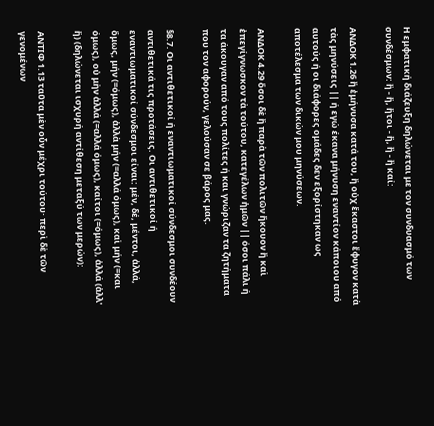Η εμφατική διάζευξη δηλώνεται με τον συνδυασμό των συνδέσμων: ἢ - ἤ, ἤτοι - ἤ, ἢ - ἢ καί:

ΑΝΔΟΚ 1.26 ἢ ἐμήνυσα κατά του, ἢ οὐχ ἕκαστοι ἔφυγον κατὰ τὰς μηνύσεις || ή εγώ έκανα μήνυση εναντίον κάποιου από αυτούς ή οι διάφορες ομάδες δεν εξορίστηκαν ως αποτέλεσμα των δικών μου μηνύσεων.

ΑΝΔΟΚ 4.29 ὅσοι δὲ ἢ παρὰ τῶν πολιτῶν ἤκουον ἢ καὶ ἐπεγίγνωσκον τὰ τούτου, κατεγέλων ἡμῶν || όσοι πάλι ή τα άκουγαν από τους πολίτες ή και γνώριζαν τα ζητήματα που τον αφορούν, γελούσαν σε βάρος μας.

§8.7. Οι αντιθετικοί ή εναντιωματικοί σύνδεσμοι συνδέουν αντιθετικά τις προτάσεις. Οι αντιθετικοί ή εναντιωματικοί σύνδεσμοι είναι: μέν, δέ, μέντοι, ἀλλά, ὅμως, μήν (=όμως), ἀλλὰ μήν (=αλλά όμως), καὶ μήν (=και όμως), οὐ μὴν ἀλλά (=αλλά όμως), καίτοι (=όμως), ἀλλά (ἀλλ' ἤ) (δηλώνεται ισχυρή αντίθεση μεταξύ των μερών):

ΑΝΤΙΦ 1.13 ταῦτα μὲν οὖν μέχρι τούτου· περὶ δὲ τῶν γενομένων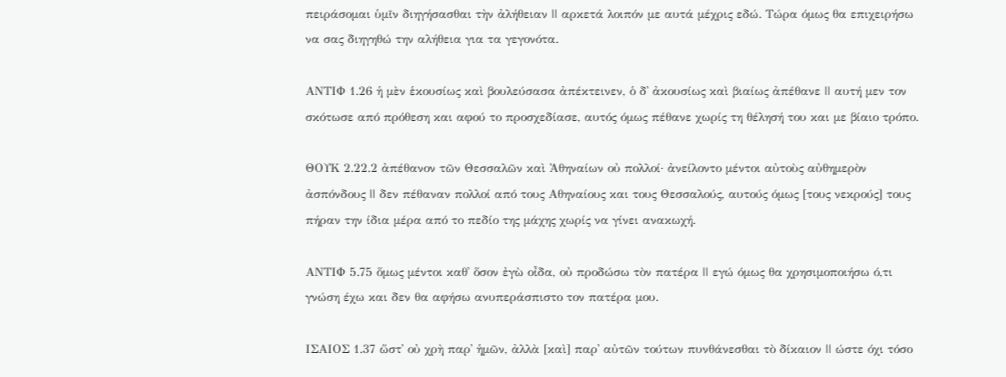πειράσομαι ὑμῖν διηγήσασθαι τὴν ἀλήθειαν || αρκετά λοιπόν με αυτά μέχρις εδώ. Τώρα όμως θα επιχειρήσω να σας διηγηθώ την αλήθεια για τα γεγονότα.

ΑΝΤΙΦ 1.26 ἡ μὲν ἑκουσίως καὶ βουλεύσασα ἀπέκτεινεν, ὁ δ᾽ ἀκουσίως καὶ βιαίως ἀπέθανε || αυτή μεν τον σκότωσε από πρόθεση και αφού το προσχεδίασε, αυτός όμως πέθανε χωρίς τη θέλησή του και με βίαιο τρόπο.

ΘΟΥΚ 2.22.2 ἀπέθανον τῶν Θεσσαλῶν καὶ Ἀθηναίων οὐ πολλοί· ἀνείλοντο μέντοι αὐτοὺς αὐθημερὸν ἀσπόνδους || δεν πέθαναν πολλοί από τους Αθηναίους και τους Θεσσαλούς, αυτούς όμως [τους νεκρούς] τους πήραν την ίδια μέρα από το πεδίο της μάχης χωρίς να γίνει ανακωχή.

ΑΝΤΙΦ 5.75 ὅμως μέντοι καθ᾽ ὅσον ἐγὼ οἶδα, οὐ προδώσω τὸν πατέρα || εγώ όμως θα χρησιμοποιήσω ό,τι γνώση έχω και δεν θα αφήσω ανυπεράσπιστο τον πατέρα μου.

ΙΣΑΙΟΣ 1.37 ὥστ᾽ οὐ χρὴ παρ᾽ ἡμῶν, ἀλλὰ [καὶ] παρ᾽ αὐτῶν τούτων πυνθάνεσθαι τὸ δίκαιον || ώστε όχι τόσο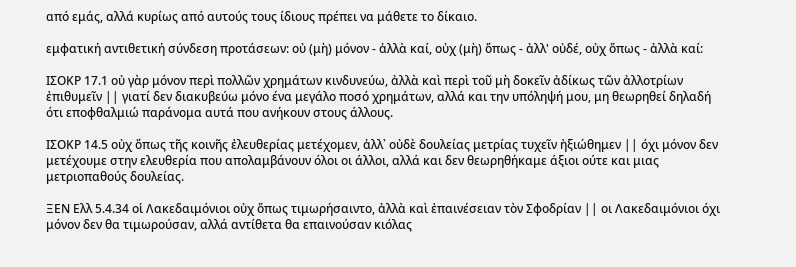από εμάς, αλλά κυρίως από αυτούς τους ίδιους πρέπει να μάθετε το δίκαιο.

εμφατική αντιθετική σύνδεση προτάσεων: οὐ (μὴ) μόνον - ἀλλὰ καί, οὐχ (μὴ) ὅπως - ἀλλ' οὐδέ, οὐχ ὅπως - ἀλλὰ καί:

ΙΣΟΚΡ 17.1 οὐ γὰρ μόνον περὶ πολλῶν χρημάτων κινδυνεύω, ἀλλὰ καὶ περὶ τοῦ μὴ δοκεῖν ἀδίκως τῶν ἀλλοτρίων ἐπιθυμεῖν || γιατί δεν διακυβεύω μόνο ένα μεγάλο ποσό χρημάτων, αλλά και την υπόληψή μου, μη θεωρηθεί δηλαδή ότι εποφθαλμιώ παράνομα αυτά που ανήκουν στους άλλους.

ΙΣΟΚΡ 14.5 οὐχ ὅπως τῆς κοινῆς ἐλευθερίας μετέχομεν, ἀλλ᾽ οὐδὲ δουλείας μετρίας τυχεῖν ἠξιώθημεν || όχι μόνον δεν μετέχουμε στην ελευθερία που απολαμβάνουν όλοι οι άλλοι, αλλά και δεν θεωρηθήκαμε άξιοι ούτε και μιας μετριοπαθούς δουλείας.

ΞΕΝ Ελλ 5.4.34 οἱ Λακεδαιμόνιοι οὐχ ὅπως τιμωρήσαιντο, ἀλλὰ καὶ ἐπαινέσειαν τὸν Σφοδρίαν || οι Λακεδαιμόνιοι όχι μόνον δεν θα τιμωρούσαν, αλλά αντίθετα θα επαινούσαν κιόλας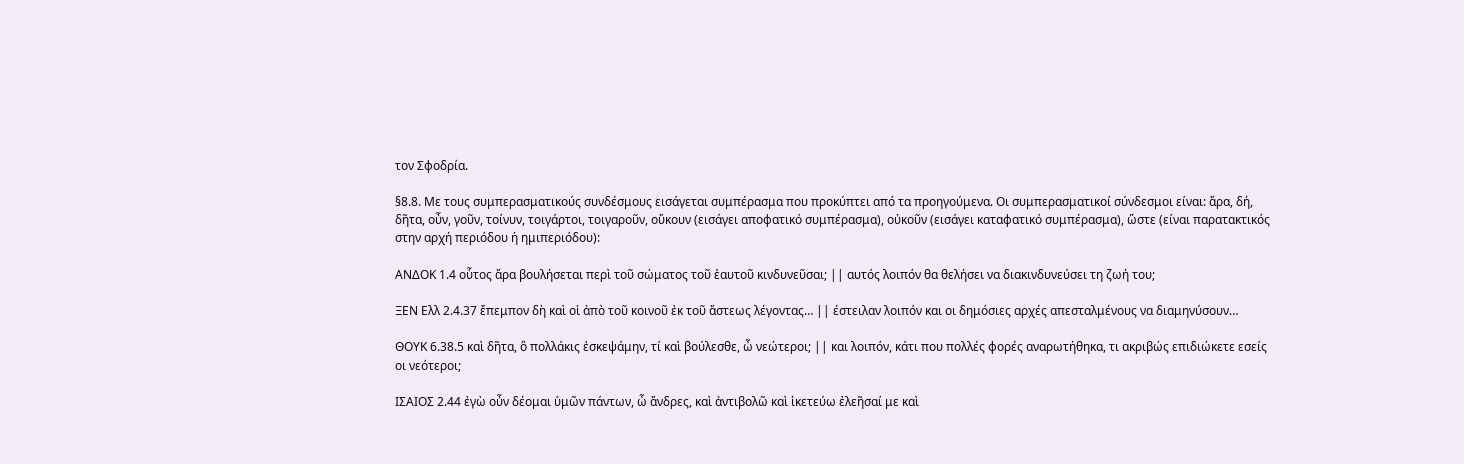τον Σφοδρία.

§8.8. Με τους συμπερασματικούς συνδέσμους εισάγεται συμπέρασμα που προκύπτει από τα προηγούμενα. Οι συμπερασματικοί σύνδεσμοι είναι: ἄρα, δή, δῆτα, οὖν, γοῦν, τοίνυν, τοιγάρτοι, τοιγαροῦν, οὔκουν (εισάγει αποφατικό συμπέρασμα), οὐκοῦν (εισάγει καταφατικό συμπέρασμα), ὥστε (είναι παρατακτικός στην αρχή περιόδου ή ημιπεριόδου):

ΑΝΔΟΚ 1.4 οὗτος ἄρα βουλήσεται περὶ τοῦ σώματος τοῦ ἑαυτοῦ κινδυνεῦσαι; || αυτός λοιπόν θα θελήσει να διακινδυνεύσει τη ζωή του;

ΞΕΝ Ελλ 2.4.37 ἔπεμπον δὴ καὶ οἱ ἀπὸ τοῦ κοινοῦ ἐκ τοῦ ἄστεως λέγοντας… || έστειλαν λοιπόν και οι δημόσιες αρχές απεσταλμένους να διαμηνύσουν…

ΘΟΥΚ 6.38.5 καὶ δῆτα, ὃ πολλάκις ἐσκεψάμην, τί καὶ βούλεσθε, ὦ νεώτεροι; || και λοιπόν, κάτι που πολλές φορές αναρωτήθηκα, τι ακριβώς επιδιώκετε εσείς οι νεότεροι;

ΙΣΑΙΟΣ 2.44 ἐγὼ οὖν δέομαι ὑμῶν πάντων, ὦ ἄνδρες, καὶ ἀντιβολῶ καὶ ἱκετεύω ἐλεῆσαί με καὶ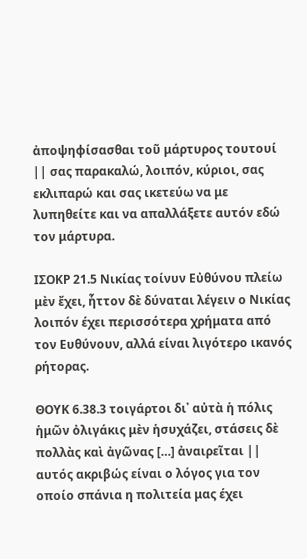ἀποψηφίσασθαι τοῦ μάρτυρος τουτουί || σας παρακαλώ, λοιπόν, κύριοι, σας εκλιπαρώ και σας ικετεύω να με λυπηθείτε και να απαλλάξετε αυτόν εδώ τον μάρτυρα.

ΙΣΟΚΡ 21.5 Νικίας τοίνυν Εὐθύνου πλείω μὲν ἔχει, ἧττον δὲ δύναται λέγειν ο Νικίας λοιπόν έχει περισσότερα χρήματα από τον Ευθύνουν, αλλά είναι λιγότερο ικανός ρήτορας.

ΘΟΥΚ 6.38.3 τοιγάρτοι δι᾽ αὐτὰ ἡ πόλις ἡμῶν ὀλιγάκις μὲν ἡσυχάζει, στάσεις δὲ πολλὰς καὶ ἀγῶνας […] ἀναιρεῖται || αυτός ακριβώς είναι ο λόγος για τον οποίο σπάνια η πολιτεία μας έχει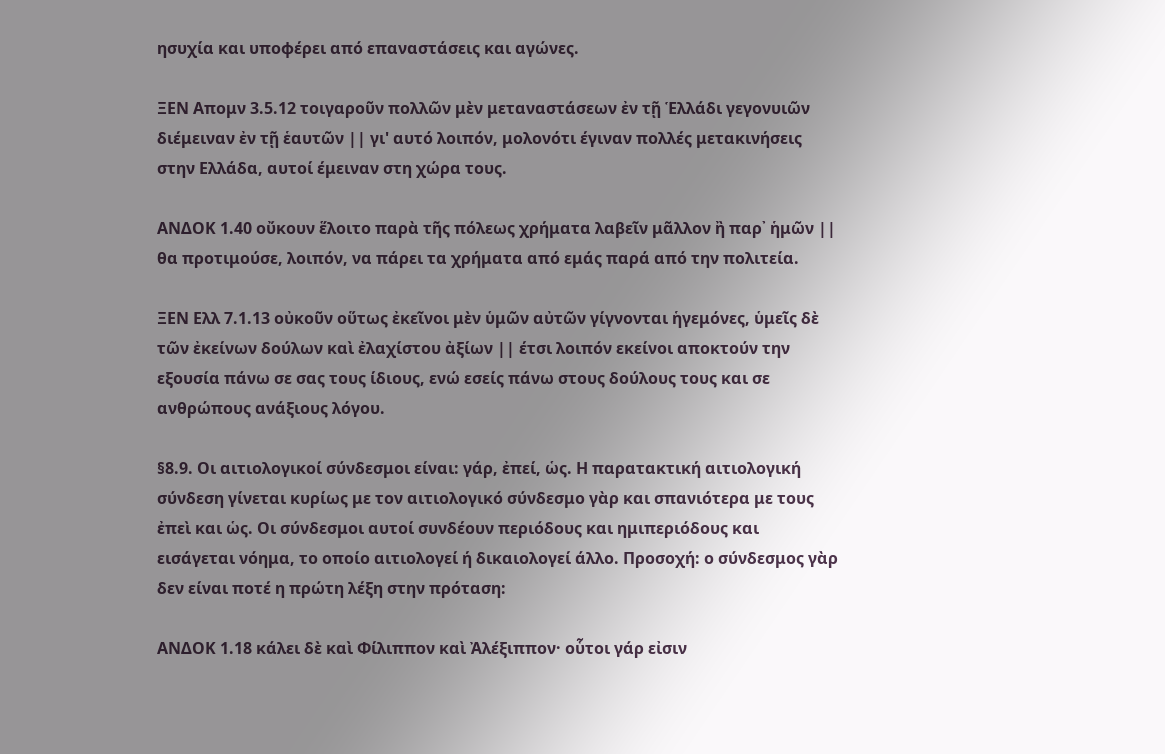ησυχία και υποφέρει από επαναστάσεις και αγώνες.

ΞΕΝ Απομν 3.5.12 τοιγαροῦν πολλῶν μὲν μεταναστάσεων ἐν τῇ Ἑλλάδι γεγονυιῶν διέμειναν ἐν τῇ ἑαυτῶν || γι' αυτό λοιπόν, μολονότι έγιναν πολλές μετακινήσεις στην Ελλάδα, αυτοί έμειναν στη χώρα τους.

ΑΝΔΟΚ 1.40 οὔκουν ἕλοιτο παρὰ τῆς πόλεως χρήματα λαβεῖν μᾶλλον ἢ παρ᾽ ἡμῶν || θα προτιμούσε, λοιπόν, να πάρει τα χρήματα από εμάς παρά από την πολιτεία.

ΞΕΝ Ελλ 7.1.13 οὐκοῦν οὕτως ἐκεῖνοι μὲν ὑμῶν αὐτῶν γίγνονται ἡγεμόνες, ὑμεῖς δὲ τῶν ἐκείνων δούλων καὶ ἐλαχίστου ἀξίων || έτσι λοιπόν εκείνοι αποκτούν την εξουσία πάνω σε σας τους ίδιους, ενώ εσείς πάνω στους δούλους τους και σε ανθρώπους ανάξιους λόγου.

§8.9. Οι αιτιολογικοί σύνδεσμοι είναι: γάρ, ἐπεί, ὡς. Η παρατακτική αιτιολογική σύνδεση γίνεται κυρίως με τον αιτιολογικό σύνδεσμο γὰρ και σπανιότερα με τους ἐπεὶ και ὡς. Οι σύνδεσμοι αυτοί συνδέουν περιόδους και ημιπεριόδους και εισάγεται νόημα, το οποίο αιτιολογεί ή δικαιολογεί άλλο. Προσοχή: ο σύνδεσμος γὰρ δεν είναι ποτέ η πρώτη λέξη στην πρόταση:

ΑΝΔΟΚ 1.18 κάλει δὲ καὶ Φίλιππον καὶ Ἀλέξιππον· οὗτοι γάρ εἰσιν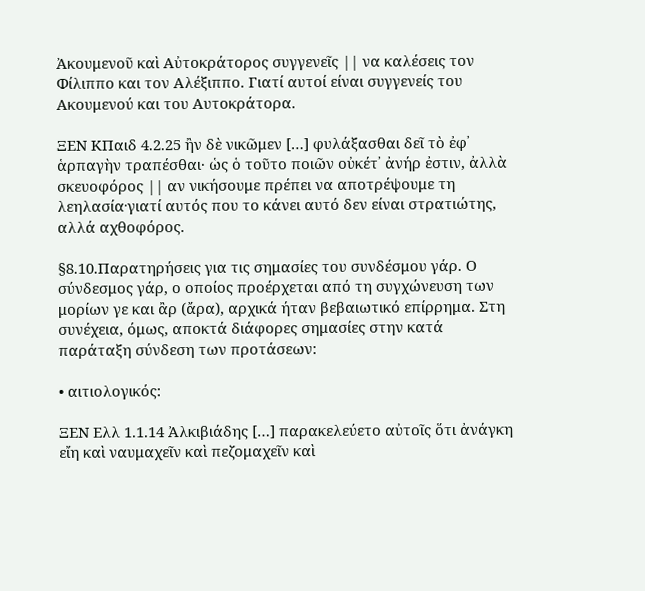Ἀκουμενοῦ καὶ Αὐτοκράτορος συγγενεῖς || να καλέσεις τον Φίλιππο και τον Αλέξιππο. Γιατί αυτοί είναι συγγενείς του Ακουμενού και του Αυτοκράτορα.

ΞΕΝ ΚΠαιδ 4.2.25 ἢν δὲ νικῶμεν […] φυλάξασθαι δεῖ τὸ ἐφ᾽ ἁρπαγὴν τραπέσθαι· ὡς ὁ τοῦτο ποιῶν οὐκέτ᾽ ἀνήρ ἐστιν, ἀλλὰ σκευοφόρος || αν νικήσουμε πρέπει να αποτρέψουμε τη λεηλασία∙γιατί αυτός που το κάνει αυτό δεν είναι στρατιώτης, αλλά αχθοφόρος.

§8.10.Παρατηρήσεις για τις σημασίες του συνδέσμου γάρ. Ο σύνδεσμος γάρ, ο οποίος προέρχεται από τη συγχώνευση των μορίων γε και ἂρ (ἄρα), αρχικά ήταν βεβαιωτικό επίρρημα. Στη συνέχεια, όμως, αποκτά διάφορες σημασίες στην κατά παράταξη σύνδεση των προτάσεων:

• αιτιολογικός:

ΞΕΝ Ελλ 1.1.14 Ἀλκιβιάδης […] παρακελεύετο αὐτοῖς ὅτι ἀνάγκη εἴη καὶ ναυμαχεῖν καὶ πεζομαχεῖν καὶ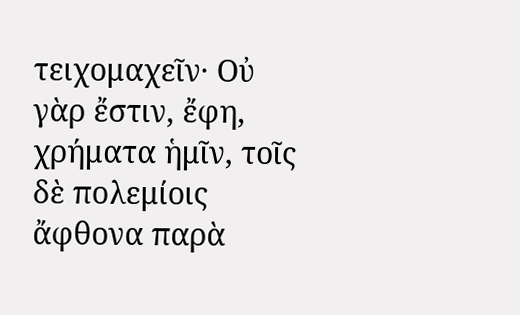τειχομαχεῖν· Οὐ γὰρ ἔστιν, ἔφη, χρήματα ἡμῖν, τοῖς δὲ πολεμίοις ἄφθονα παρὰ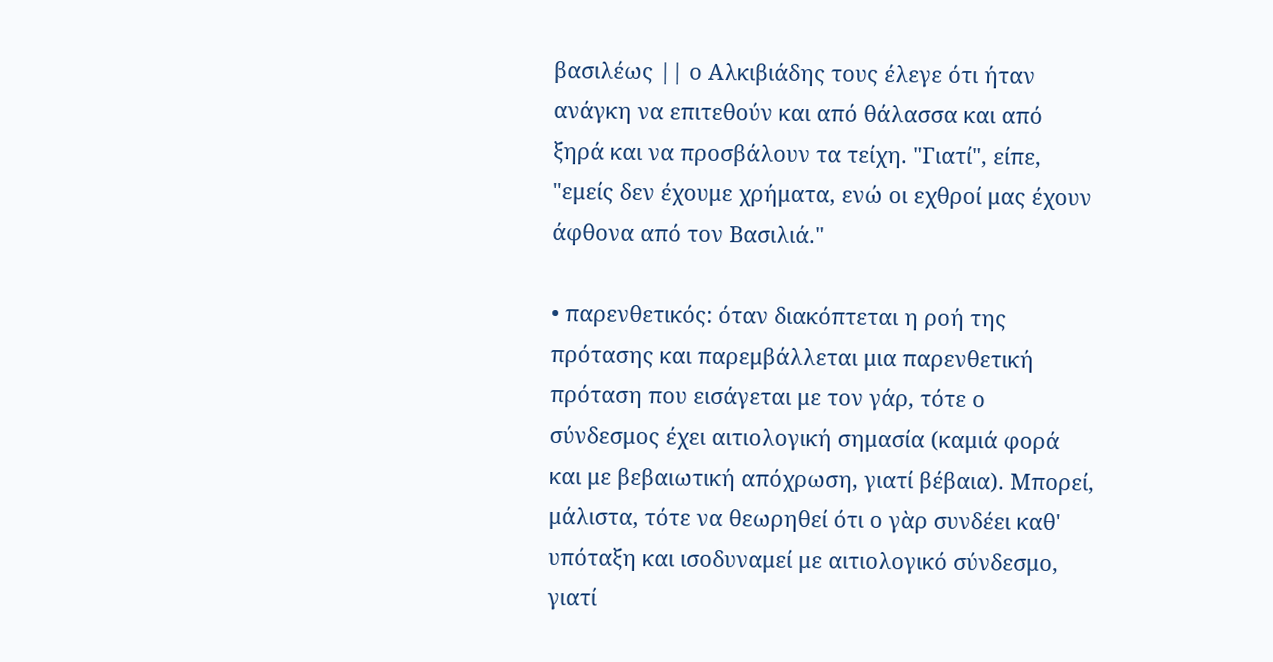βασιλέως || ο Αλκιβιάδης τους έλεγε ότι ήταν ανάγκη να επιτεθούν και από θάλασσα και από ξηρά και να προσβάλουν τα τείχη. "Γιατί", είπε, "εμείς δεν έχουμε χρήματα, ενώ οι εχθροί μας έχουν άφθονα από τον Βασιλιά."

• παρενθετικός: όταν διακόπτεται η ροή της πρότασης και παρεμβάλλεται μια παρενθετική πρόταση που εισάγεται με τον γάρ, τότε ο σύνδεσμος έχει αιτιολογική σημασία (καμιά φορά και με βεβαιωτική απόχρωση, γιατί βέβαια). Μπορεί, μάλιστα, τότε να θεωρηθεί ότι ο γὰρ συνδέει καθ' υπόταξη και ισοδυναμεί με αιτιολογικό σύνδεσμο, γιατί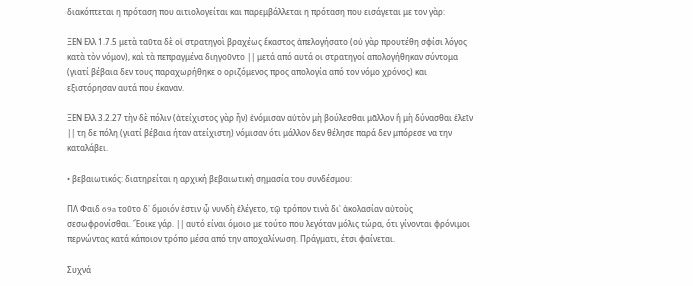διακόπτεται η πρόταση που αιτιολογείται και παρεμβάλλεται η πρόταση που εισάγεται με τον γὰρ:

ΞΕΝ Ελλ 1.7.5 μετὰ ταῦτα δὲ οἱ στρατηγοὶ βραχέως ἕκαστος ἀπελογήσατο (οὐ γὰρ προυτέθη σφίσι λόγος κατὰ τὸν νόμον), καὶ τὰ πεπραγμένα διηγοῦντο || μετά από αυτά οι στρατηγοί απολογήθηκαν σύντομα (γιατί βέβαια δεν τους παραχωρήθηκε ο οριζόμενος προς απολογία από τον νόμο χρόνος) και εξιστόρησαν αυτά που έκαναν.

ΞΕΝ Ελλ 3.2.27 τὴν δὲ πόλιν (ἀτείχιστος γὰρ ἦν) ἐνόμισαν αὐτὸν μὴ βούλεσθαι μᾶλλον ἢ μὴ δύνασθαι ἑλεῖν || τη δε πόλη (γιατί βέβαια ήταν ατείχιστη) νόμισαν ότι μάλλον δεν θέλησε παρά δεν μπόρεσε να την καταλάβει.

• βεβαιωτικός: διατηρείται η αρχική βεβαιωτική σημασία του συνδέσμου:

ΠΛ Φαιδ 69a τοῦτο δ᾽ ὅμοιόν ἐστιν ᾧ νυνδὴ ἐλέγετο, τῷ τρόπον τινὰ δι᾽ ἀκολασίαν αὐτοὺς σεσωφρονίσθαι. Ἔοικε γάρ. || αυτό είναι όμοιο με τούτο που λεγόταν μόλις τώρα, ότι γίνονται φρόνιμοι περνώντας κατά κάποιον τρόπο μέσα από την αποχαλίνωση. Πράγματι, έτσι φαίνεται.

Συχνά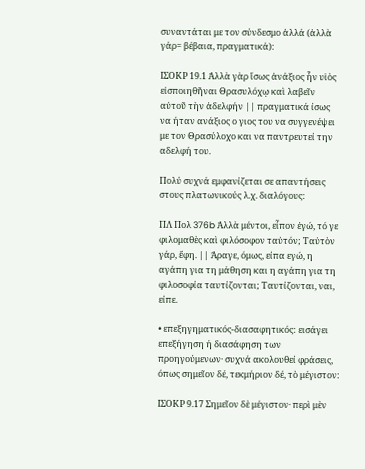συναντάται με τον σύνδεσμο ἀλλά (ἀλλὰ γάρ= βέβαια, πραγματικά):

ΙΣΟΚΡ 19.1 Ἀλλὰ γὰρ ἴσως ἀνάξιος ἦν υἱὸς εἰσποιηθῆναι Θρασυλόχῳ καὶ λαβεῖν αὐτοῦ τὴν ἀδελφήν || πραγματικά ίσως να ήταν ανάξιος ο γιος του να συγγενέψει με τον Θρασύλοχο και να παντρευτεί την αδελφή του.

Πολύ συχνά εμφανίζεται σε απαντήσεις στους πλατωνικούς λ.χ. διαλόγους:

ΠΛ Πολ 376b Ἀλλὰ μέντοι, εἶπον ἐγώ, τό γε φιλομαθὲς καὶ φιλόσοφον ταὐτόν; Ταὐτὸν γάρ, ἔφη. || Άραγε, όμως, είπα εγώ, η αγάπη για τη μάθηση και η αγάπη για τη φιλοσοφία ταυτίζονται; Ταυτίζονται, ναι, είπε.

• επεξηγηματικός-διασαφητικός: εισάγει επεξήγηση ή διασάφηση των προηγούμενων· συχνά ακολουθεί φράσεις, όπως σημεῖον δέ, τεκμήριον δέ, τὸ μέγιστον:

ΙΣΟΚΡ 9.17 Σημεῖον δὲ μέγιστον· περὶ μὲν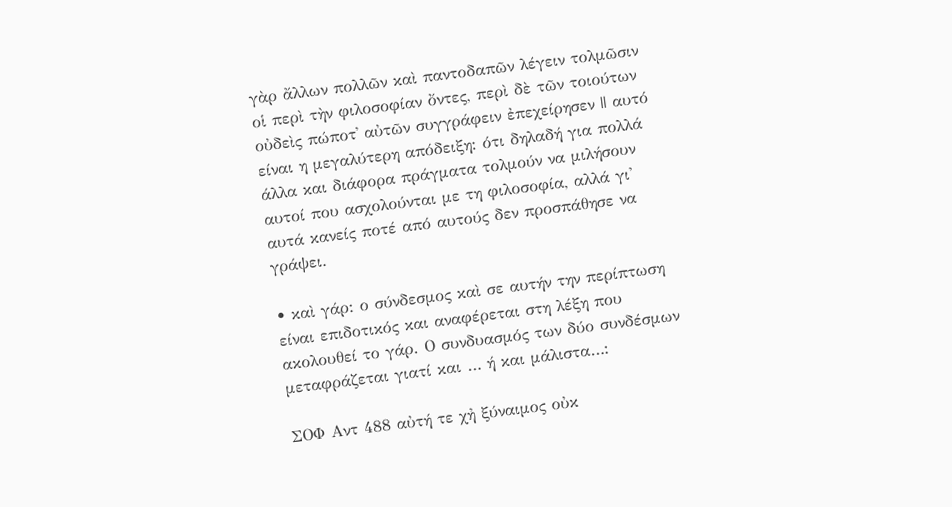γὰρ ἄλλων πολλῶν καὶ παντοδαπῶν λέγειν τολμῶσιν οἱ περὶ τὴν φιλοσοφίαν ὄντες, περὶ δὲ τῶν τοιούτων οὐδεὶς πώποτ᾽ αὐτῶν συγγράφειν ἐπεχείρησεν || αυτό είναι η μεγαλύτερη απόδειξη: ότι δηλαδή για πολλά άλλα και διάφορα πράγματα τολμούν να μιλήσουν αυτοί που ασχολούνται με τη φιλοσοφία, αλλά γι' αυτά κανείς ποτέ από αυτούς δεν προσπάθησε να γράψει.

• καὶ γάρ: ο σύνδεσμος καὶ σε αυτήν την περίπτωση είναι επιδοτικός και αναφέρεται στη λέξη που ακολουθεί το γάρ. Ο συνδυασμός των δύο συνδέσμων μεταφράζεται γιατί και … ή και μάλιστα…:

ΣΟΦ Αντ 488 αὐτή τε χἠ ξύναιμος οὐκ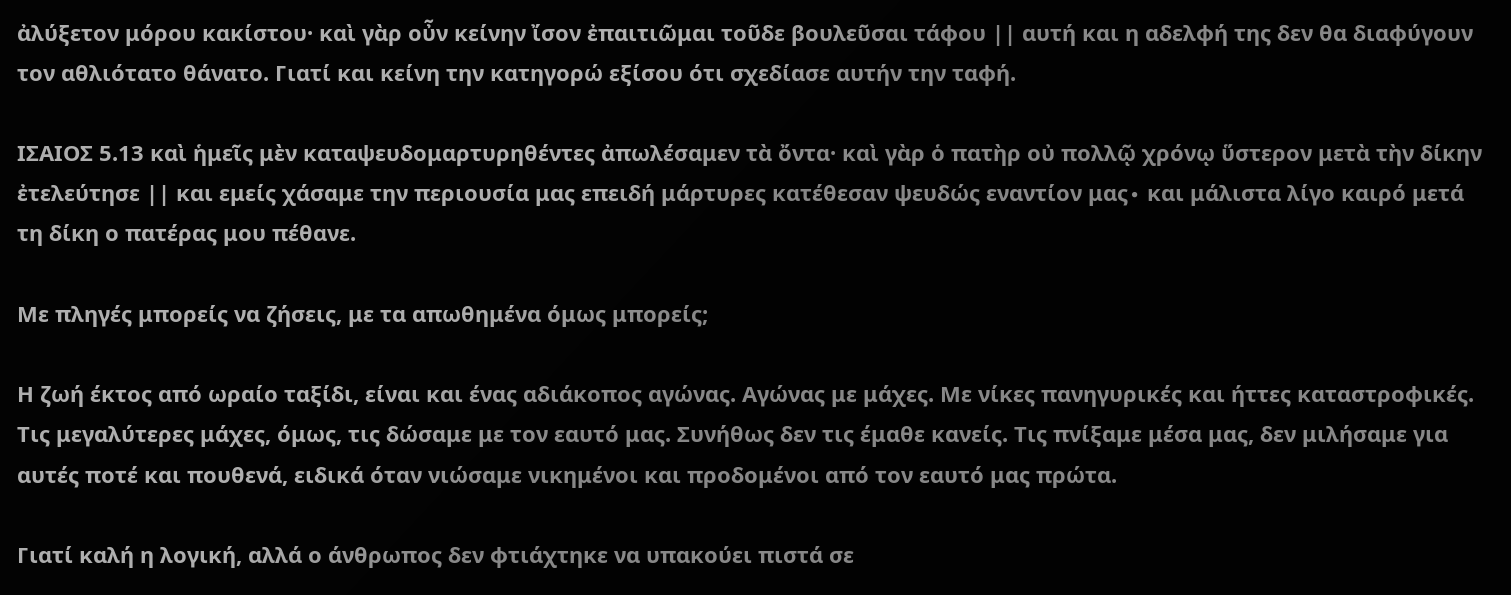ἀλύξετον μόρου κακίστου· καὶ γὰρ οὖν κείνην ἴσον ἐπαιτιῶμαι τοῦδε βουλεῦσαι τάφου || αυτή και η αδελφή της δεν θα διαφύγουν τον αθλιότατο θάνατο. Γιατί και κείνη την κατηγορώ εξίσου ότι σχεδίασε αυτήν την ταφή.

ΙΣΑΙΟΣ 5.13 καὶ ἡμεῖς μὲν καταψευδομαρτυρηθέντες ἀπωλέσαμεν τὰ ὄντα· καὶ γὰρ ὁ πατὴρ οὐ πολλῷ χρόνῳ ὕστερον μετὰ τὴν δίκην ἐτελεύτησε || και εμείς χάσαμε την περιουσία μας επειδή μάρτυρες κατέθεσαν ψευδώς εναντίον μας∙ και μάλιστα λίγο καιρό μετά τη δίκη ο πατέρας μου πέθανε.

Με πληγές μπορείς να ζήσεις, με τα απωθημένα όμως μπορείς;

Η ζωή έκτος από ωραίο ταξίδι, είναι και ένας αδιάκοπος αγώνας. Αγώνας με μάχες. Με νίκες πανηγυρικές και ήττες καταστροφικές. Τις μεγαλύτερες μάχες, όμως, τις δώσαμε με τον εαυτό μας. Συνήθως δεν τις έμαθε κανείς. Τις πνίξαμε μέσα μας, δεν μιλήσαμε για αυτές ποτέ και πουθενά, ειδικά όταν νιώσαμε νικημένοι και προδομένοι από τον εαυτό μας πρώτα.

Γιατί καλή η λογική, αλλά ο άνθρωπος δεν φτιάχτηκε να υπακούει πιστά σε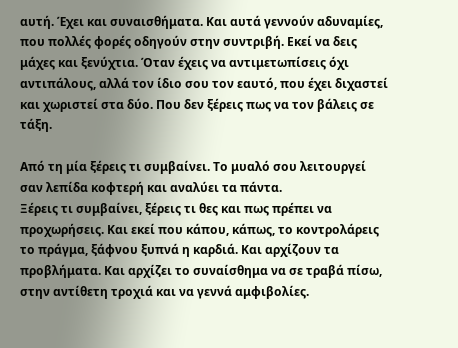αυτή. Έχει και συναισθήματα. Και αυτά γεννούν αδυναμίες, που πολλές φορές οδηγούν στην συντριβή. Εκεί να δεις μάχες και ξενύχτια. Όταν έχεις να αντιμετωπίσεις όχι αντιπάλους, αλλά τον ίδιο σου τον εαυτό, που έχει διχαστεί και χωριστεί στα δύο. Που δεν ξέρεις πως να τον βάλεις σε τάξη.

Από τη μία ξέρεις τι συμβαίνει. Το μυαλό σου λειτουργεί σαν λεπίδα κοφτερή και αναλύει τα πάντα.
Ξέρεις τι συμβαίνει, ξέρεις τι θες και πως πρέπει να προχωρήσεις. Και εκεί που κάπου, κάπως, το κοντρολάρεις το πράγμα, ξάφνου ξυπνά η καρδιά. Και αρχίζουν τα προβλήματα. Και αρχίζει το συναίσθημα να σε τραβά πίσω, στην αντίθετη τροχιά και να γεννά αμφιβολίες.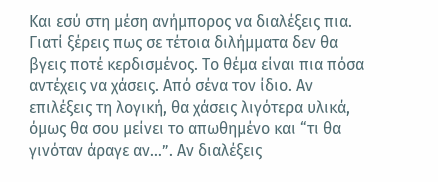Και εσύ στη μέση ανήμπορος να διαλέξεις πια. Γιατί ξέρεις πως σε τέτοια διλήμματα δεν θα βγεις ποτέ κερδισμένος. Το θέμα είναι πια πόσα αντέχεις να χάσεις. Από σένα τον ίδιο. Αν επιλέξεις τη λογική, θα χάσεις λιγότερα υλικά, όμως θα σου μείνει το απωθημένο και “τι θα γινόταν άραγε αν…”. Αν διαλέξεις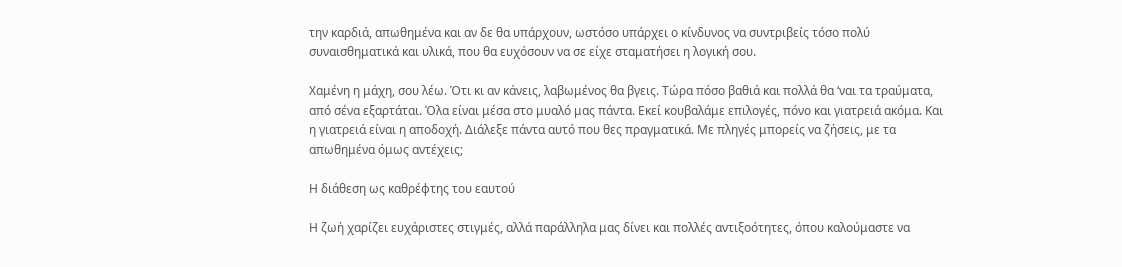την καρδιά, απωθημένα και αν δε θα υπάρχουν, ωστόσο υπάρχει ο κίνδυνος να συντριβείς τόσο πολύ συναισθηματικά και υλικά, που θα ευχόσουν να σε είχε σταματήσει η λογική σου.

Χαμένη η μάχη, σου λέω. Ότι κι αν κάνεις, λαβωμένος θα βγεις. Τώρα πόσο βαθιά και πολλά θα ‘ναι τα τραύματα, από σένα εξαρτάται. Όλα είναι μέσα στο μυαλό μας πάντα. Εκεί κουβαλάμε επιλογές, πόνο και γιατρειά ακόμα. Και η γιατρειά είναι η αποδοχή. Διάλεξε πάντα αυτό που θες πραγματικά. Με πληγές μπορείς να ζήσεις, με τα απωθημένα όμως αντέχεις;

Η διάθεση ως καθρέφτης του εαυτού

Η ζωή χαρίζει ευχάριστες στιγμές, αλλά παράλληλα μας δίνει και πολλές αντιξοότητες, όπου καλούμαστε να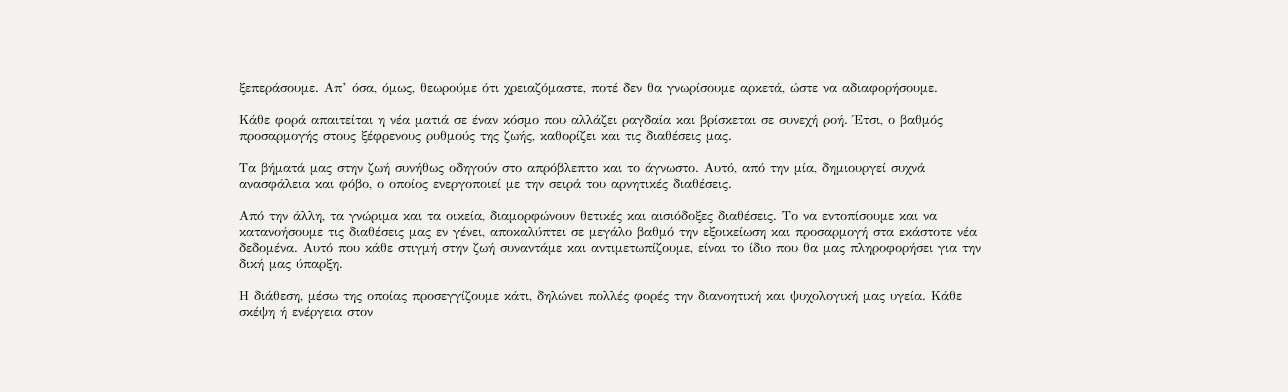ξεπεράσουμε. Απ’ όσα, όμως, θεωρούμε ότι χρειαζόμαστε, ποτέ δεν θα γνωρίσουμε αρκετά, ώστε να αδιαφορήσουμε.

Κάθε φορά απαιτείται η νέα ματιά σε έναν κόσμο που αλλάζει ραγδαία και βρίσκεται σε συνεχή ροή. Έτσι, ο βαθμός προσαρμογής στους ξέφρενους ρυθμούς της ζωής, καθορίζει και τις διαθέσεις μας.

Τα βήματά μας στην ζωή συνήθως οδηγούν στο απρόβλεπτο και το άγνωστο. Αυτό, από την μία, δημιουργεί συχνά ανασφάλεια και φόβο, ο οποίος ενεργοποιεί με την σειρά του αρνητικές διαθέσεις.

Από την άλλη, τα γνώριμα και τα οικεία, διαμορφώνουν θετικές και αισιόδοξες διαθέσεις. Το να εντοπίσουμε και να κατανοήσουμε τις διαθέσεις μας εν γένει, αποκαλύπτει σε μεγάλο βαθμό την εξοικείωση και προσαρμογή στα εκάστοτε νέα δεδομένα. Αυτό που κάθε στιγμή στην ζωή συναντάμε και αντιμετωπίζουμε, είναι το ίδιο που θα μας πληροφορήσει για την δική μας ύπαρξη.

Η διάθεση, μέσω της οποίας προσεγγίζουμε κάτι, δηλώνει πολλές φορές την διανοητική και ψυχολογική μας υγεία. Κάθε σκέψη ή ενέργεια στον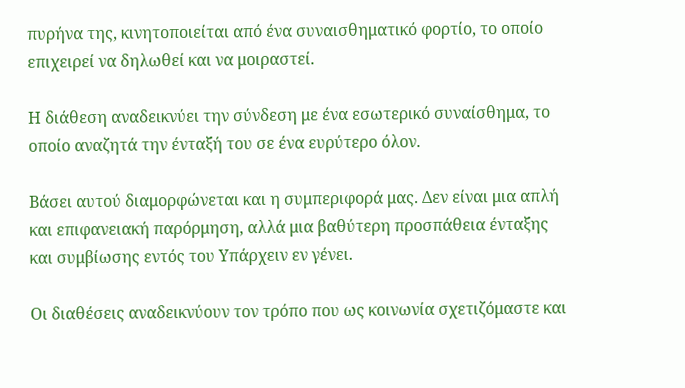πυρήνα της, κινητοποιείται από ένα συναισθηματικό φορτίο, το οποίο επιχειρεί να δηλωθεί και να μοιραστεί.

Η διάθεση αναδεικνύει την σύνδεση με ένα εσωτερικό συναίσθημα, το οποίο αναζητά την ένταξή του σε ένα ευρύτερο όλον.

Βάσει αυτού διαμορφώνεται και η συμπεριφορά μας. Δεν είναι μια απλή και επιφανειακή παρόρμηση, αλλά μια βαθύτερη προσπάθεια ένταξης και συμβίωσης εντός του Υπάρχειν εν γένει.

Οι διαθέσεις αναδεικνύουν τον τρόπο που ως κοινωνία σχετιζόμαστε και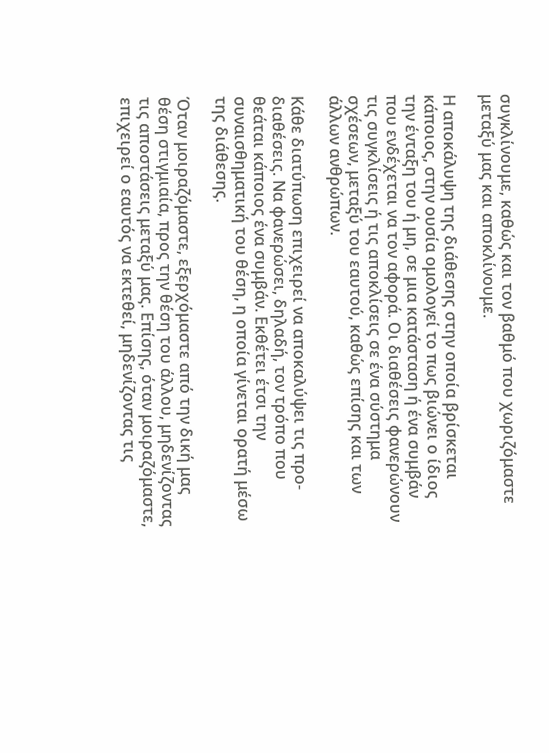συγκλίνουμε, καθώς και τον βαθμό που χωριζόμαστε μεταξύ μας και αποκλίνουμε.

Η αποκάλυψη της διάθεσης στην οποία βρίσκεται κάποιος, στην ουσία ομολογεί το πως βιώνει ο ίδιος την ένταξη του ή μη, σε μια κατάσταση ή ένα συμβάν που ενδέχεται να τον αφορά. Οι διαθέσεις φανερώνουν τις συγκλίσεις ή τις αποκλίσεις σε ένα σύστημα σχέσεων, μεταξύ του εαυτού, καθώς επίσης και των άλλων ανθρώπων.

Κάθε διατύπωση επιχειρεί να αποκαλύψει τις προ-διαθέσεις. Να φανερώσει, δηλαδή, τον τρόπο που θεάται κάποιος ένα συμβάν. Εκθέτει έτσι την συναισθηματική του θέση, η οποία γίνεται ορατή μέσω της διάθεσης.

Όταν μοιραζόμαστε, εξερχόμαστε από την δική μας θέση στιγμιαία, προς την θέση του άλλου, μηδενίζοντας τις αποστάσεις μεταξύ μας. Επίσης, όταν μοιραζόμαστε, επιχειρεί ο εαυτός να εκτεθεί, μηδενίζοντας τις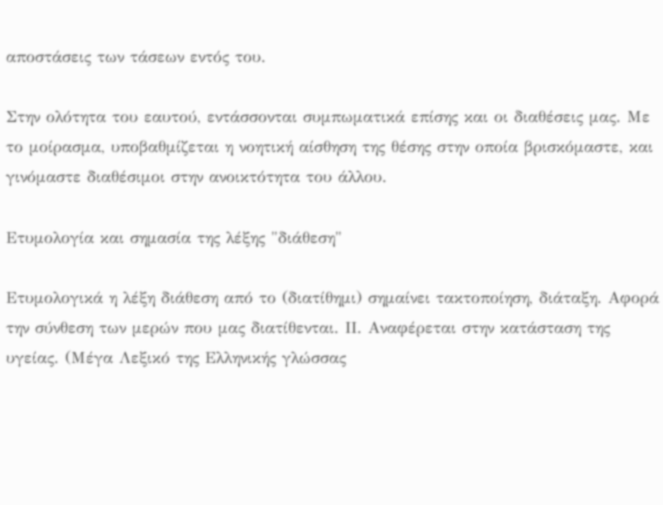αποστάσεις των τάσεων εντός του.

Στην ολότητα του εαυτού, εντάσσονται συμπωματικά επίσης και οι διαθέσεις μας. Με το μοίρασμα, υποβαθμίζεται η νοητική αίσθηση της θέσης στην οποία βρισκόμαστε, και γινόμαστε διαθέσιμοι στην ανοικτότητα του άλλου.

Ετυμολογία και σημασία της λέξης "διάθεση"

Ετυμολογικά η λέξη διάθεση από το (διατίθημι) σημαίνει τακτοποίηση, διάταξη. Αφορά την σύνθεση των μερών που μας διατίθενται. ΙΙ. Αναφέρεται στην κατάσταση της υγείας. (Μέγα Λεξικό της Ελληνικής γλώσσας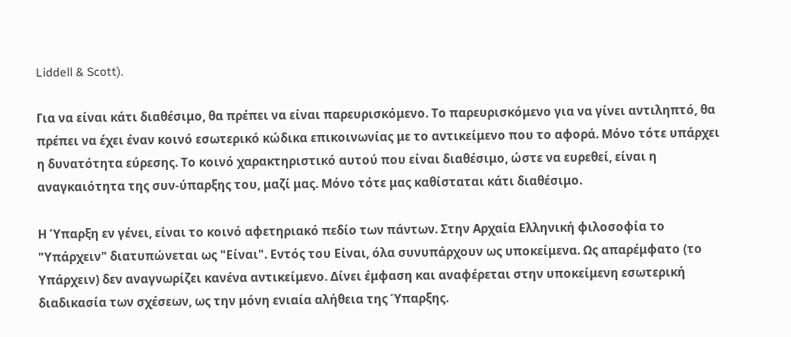Liddell & Scott).

Για να είναι κάτι διαθέσιμο, θα πρέπει να είναι παρευρισκόμενο. Το παρευρισκόμενο για να γίνει αντιληπτό, θα πρέπει να έχει έναν κοινό εσωτερικό κώδικα επικοινωνίας με το αντικείμενο που το αφορά. Μόνο τότε υπάρχει η δυνατότητα εύρεσης. Το κοινό χαρακτηριστικό αυτού που είναι διαθέσιμο, ώστε να ευρεθεί, είναι η αναγκαιότητα της συν-ύπαρξης του, μαζί μας. Μόνο τότε μας καθίσταται κάτι διαθέσιμο.

Η Ύπαρξη εν γένει, είναι το κοινό αφετηριακό πεδίο των πάντων. Στην Αρχαία Ελληνική φιλοσοφία το "Υπάρχειν" διατυπώνεται ως "Είναι". Εντός του Είναι, όλα συνυπάρχουν ως υποκείμενα. Ως απαρέμφατο (το Υπάρχειν) δεν αναγνωρίζει κανένα αντικείμενο. Δίνει έμφαση και αναφέρεται στην υποκείμενη εσωτερική διαδικασία των σχέσεων, ως την μόνη ενιαία αλήθεια της Ύπαρξης.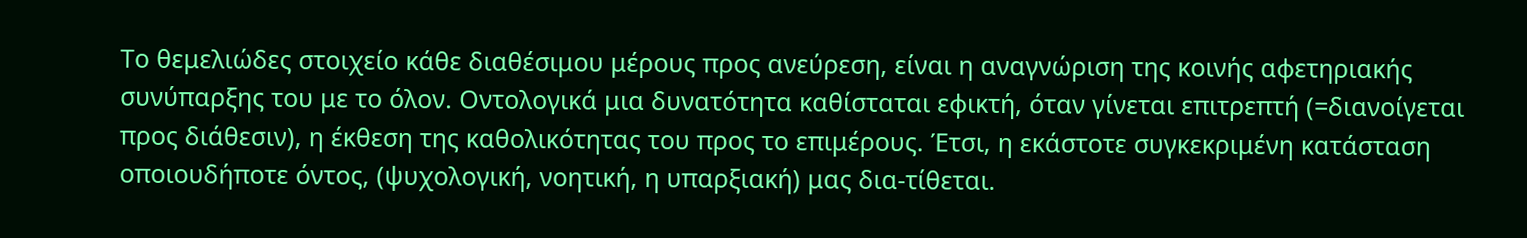Το θεμελιώδες στοιχείο κάθε διαθέσιμου μέρους προς ανεύρεση, είναι η αναγνώριση της κοινής αφετηριακής συνύπαρξης του με το όλον. Οντολογικά μια δυνατότητα καθίσταται εφικτή, όταν γίνεται επιτρεπτή (=διανοίγεται προς διάθεσιν), η έκθεση της καθολικότητας του προς το επιμέρους. Έτσι, η εκάστοτε συγκεκριμένη κατάσταση οποιουδήποτε όντος, (ψυχολογική, νοητική, η υπαρξιακή) μας δια-τίθεται.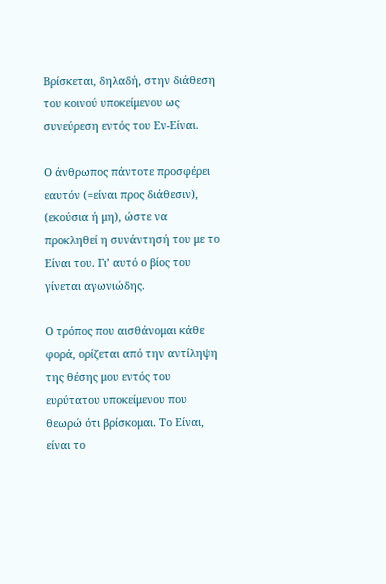Βρίσκεται, δηλαδή, στην διάθεση του κοινού υποκείμενου ως συνεύρεση εντός του Εν-Είναι.

Ο άνθρωπος πάντοτε προσφέρει εαυτόν (=είναι προς διάθεσιν), (εκούσια ή μη), ώστε να προκληθεί η συνάντησή του με το Είναι του. Γι’ αυτό ο βίος του γίνεται αγωνιώδης.

Ο τρόπος που αισθάνομαι κάθε φορά, ορίζεται από την αντίληψη της θέσης μου εντός του ευρύτατου υποκείμενου που θεωρώ ότι βρίσκομαι. Το Είναι, είναι το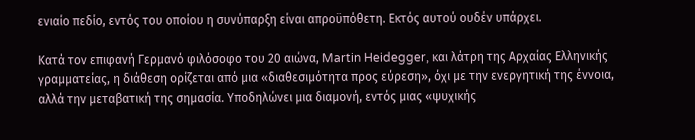ενιαίο πεδίο, εντός του οποίου η συνύπαρξη είναι απροϋπόθετη. Εκτός αυτού ουδέν υπάρχει.

Κατά τον επιφανή Γερμανό φιλόσοφο του 20 αιώνα, Martin Heidegger, και λάτρη της Αρχαίας Ελληνικής γραμματείας, η διάθεση ορίζεται από μια «διαθεσιμότητα προς εύρεση», όχι με την ενεργητική της έννοια, αλλά την μεταβατική της σημασία. Υποδηλώνει μια διαμονή, εντός μιας «ψυχικής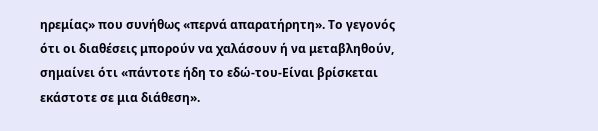ηρεμίας» που συνήθως «περνά απαρατήρητη». Το γεγονός ότι οι διαθέσεις μπορούν να χαλάσουν ή να μεταβληθούν, σημαίνει ότι «πάντοτε ήδη το εδώ-του-Είναι βρίσκεται εκάστοτε σε μια διάθεση».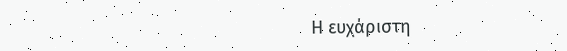Η ευχάριστη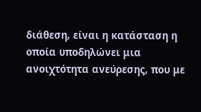διάθεση, είναι η κατάσταση η οποία υποδηλώνει μια ανοιχτότητα ανεύρεσης, που με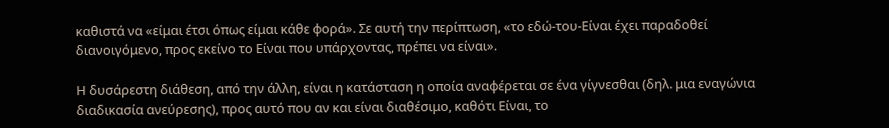καθιστά να «είμαι έτσι όπως είμαι κάθε φορά». Σε αυτή την περίπτωση, «το εδώ-του-Είναι έχει παραδοθεί διανοιγόμενο, προς εκείνο το Είναι που υπάρχοντας, πρέπει να είναι».

Η δυσάρεστη διάθεση, από την άλλη, είναι η κατάσταση η οποία αναφέρεται σε ένα γίγνεσθαι (δηλ. μια εναγώνια διαδικασία ανεύρεσης), προς αυτό που αν και είναι διαθέσιμο, καθότι Είναι, το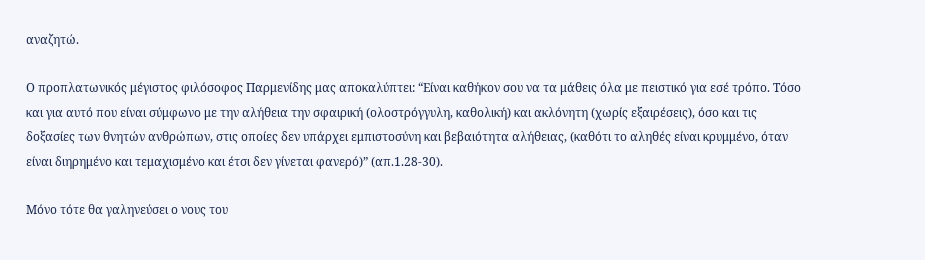αναζητώ.

Ο προπλατωνικός μέγιστος φιλόσοφος Παρμενίδης μας αποκαλύπτει: “Είναι καθήκον σου να τα μάθεις όλα με πειστικό για εσέ τρόπο. Τόσο και για αυτό που είναι σύμφωνο με την αλήθεια την σφαιρική (ολοστρόγγυλη, καθολική) και ακλόνητη (χωρίς εξαιρέσεις), όσο και τις δοξασίες των θνητών ανθρώπων, στις οποίες δεν υπάρχει εμπιστοσύνη και βεβαιότητα αλήθειας, (καθότι το αληθές είναι κρυμμένο, όταν είναι διηρημένο και τεμαχισμένο και έτσι δεν γίνεται φανερό)” (απ.1.28-30).

Μόνο τότε θα γαληνεύσει ο νους του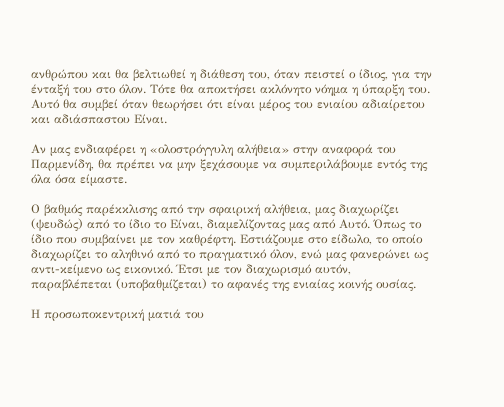ανθρώπου και θα βελτιωθεί η διάθεση του, όταν πειστεί ο ίδιος, για την ένταξή του στο όλον. Τότε θα αποκτήσει ακλόνητο νόημα η ύπαρξη του. Αυτό θα συμβεί όταν θεωρήσει ότι είναι μέρος του ενιαίου αδιαίρετου και αδιάσπαστου Είναι.

Αν μας ενδιαφέρει η «ολοστρόγγυλη αλήθεια» στην αναφορά του Παρμενίδη, θα πρέπει να μην ξεχάσουμε να συμπεριλάβουμε εντός της όλα όσα είμαστε.

Ο βαθμός παρέκκλισης από την σφαιρική αλήθεια, μας διαχωρίζει (ψευδώς) από το ίδιο το Είναι, διαμελίζοντας μας από Αυτό. Όπως το ίδιο που συμβαίνει με τον καθρέφτη. Εστιάζουμε στο είδωλο, το οποίο διαχωρίζει το αληθινό από το πραγματικό όλον, ενώ μας φανερώνει ως αντι-κείμενο ως εικονικό. Έτσι με τον διαχωρισμό αυτόν, παραβλέπεται (υποβαθμίζεται) το αφανές της ενιαίας κοινής ουσίας.

Η προσωποκεντρική ματιά του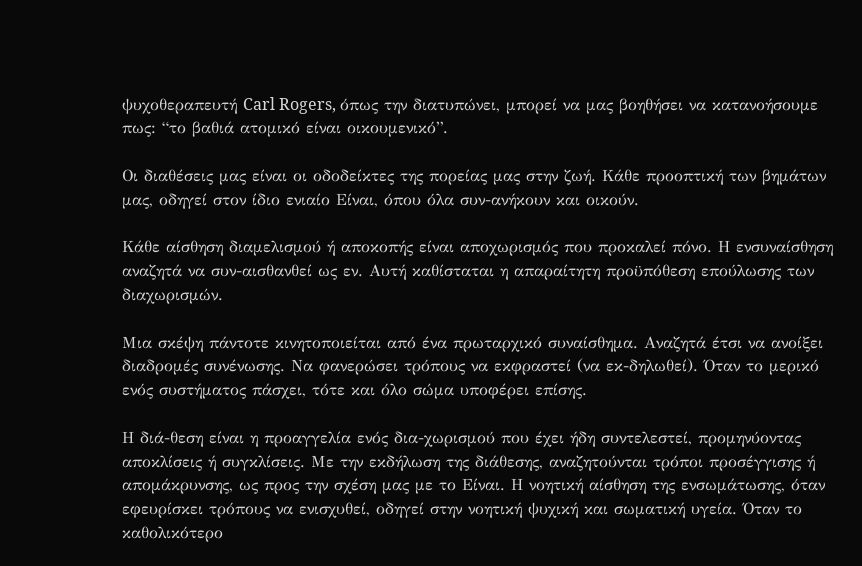ψυχοθεραπευτή Carl Rogers, όπως την διατυπώνει, μπορεί να μας βοηθήσει να κατανοήσουμε πως: “το βαθιά ατομικό είναι οικουμενικό”.

Οι διαθέσεις μας είναι οι οδοδείκτες της πορείας μας στην ζωή. Κάθε προοπτική των βημάτων μας, οδηγεί στον ίδιο ενιαίο Είναι, όπου όλα συν-ανήκουν και οικούν.

Κάθε αίσθηση διαμελισμού ή αποκοπής είναι αποχωρισμός που προκαλεί πόνο. Η ενσυναίσθηση αναζητά να συν-αισθανθεί ως εν. Αυτή καθίσταται η απαραίτητη προϋπόθεση επούλωσης των διαχωρισμών.

Μια σκέψη πάντοτε κινητοποιείται από ένα πρωταρχικό συναίσθημα. Αναζητά έτσι να ανοίξει διαδρομές συνένωσης. Να φανερώσει τρόπους να εκφραστεί (να εκ-δηλωθεί). Όταν το μερικό ενός συστήματος πάσχει, τότε και όλο σώμα υποφέρει επίσης.

Η διά-θεση είναι η προαγγελία ενός δια-χωρισμού που έχει ήδη συντελεστεί, προμηνύοντας αποκλίσεις ή συγκλίσεις. Με την εκδήλωση της διάθεσης, αναζητούνται τρόποι προσέγγισης ή απομάκρυνσης, ως προς την σχέση μας με το Είναι. Η νοητική αίσθηση της ενσωμάτωσης, όταν εφευρίσκει τρόπους να ενισχυθεί, οδηγεί στην νοητική ψυχική και σωματική υγεία. Όταν το καθολικότερο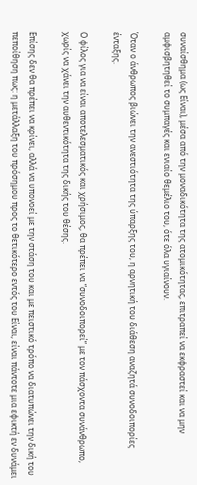συναίσθημα (ως Είναι), μέσα από την μοναδικότητα της ατομικότητας, επιτραπεί να εκφραστεί και να μην αμφισβητηθεί το συμπαγές και ενιαίο θεμέλιο του, ότε όλα υγιαίνουν.

Όταν ο άνθρωπος βιώνει την ανεστιότητα της ύπαρξης του, η αρνητική του διάθεση αναζητά συνοδοιπορίες ένταξης.

Ο φίλος για να είναι αποτελεσματικός και χρήσιμος, θα πρέπει να “συνοδοιπορεί” με τον πάσχοντα συνάνθρωπο, χωρίς να χάνει την αυθεντικότητα της δικής του θέσης.

Επίσης δεν θα πρέπει να κρίνει, αλλά να υπονοεί με την στάση του και με πειστικό τρόπο να διατυπώνει την δική του πεποίθηση πως: η μετάλλαξη του πρόσημου προς το θετικότερο εντός του Είναι, είναι πάντοτε μια εφικτή εν δυνάμει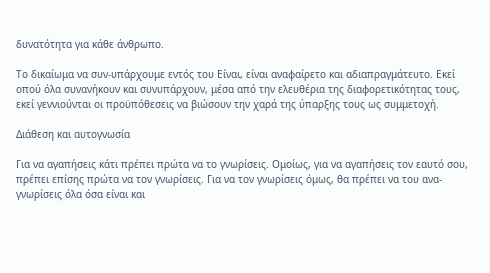δυνατότητα για κάθε άνθρωπο.

Το δικαίωμα να συν-υπάρχουμε εντός του Είναι, είναι αναφαίρετο και αδιαπραγμάτευτο. Εκεί οπού όλα συνανήκουν και συνυπάρχουν, μέσα από την ελευθέρια της διαφορετικότητας τους, εκεί γεννιούνται οι προϋπόθεσεις να βιώσουν την χαρά της ύπαρξης τους ως συμμετοχή.

Διάθεση και αυτογνωσία

Για να αγαπήσεις κάτι πρέπει πρώτα να το γνωρίσεις. Ομοίως, για να αγαπήσεις τον εαυτό σου, πρέπει επίσης πρώτα να τον γνωρίσεις. Για να τον γνωρίσεις όμως, θα πρέπει να του ανα-γνωρίσεις όλα όσα είναι και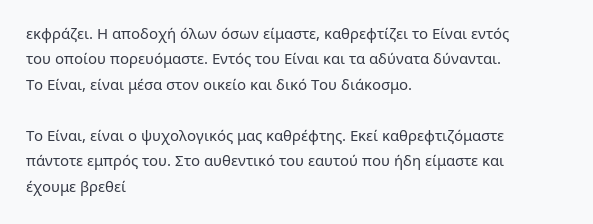εκφράζει. Η αποδοχή όλων όσων είμαστε, καθρεφτίζει το Είναι εντός του οποίου πορευόμαστε. Εντός του Είναι και τα αδύνατα δύνανται. Το Είναι, είναι μέσα στον οικείο και δικό Του διάκοσμο.

Το Είναι, είναι ο ψυχολογικός μας καθρέφτης. Εκεί καθρεφτιζόμαστε πάντοτε εμπρός του. Στο αυθεντικό του εαυτού που ήδη είμαστε και έχουμε βρεθεί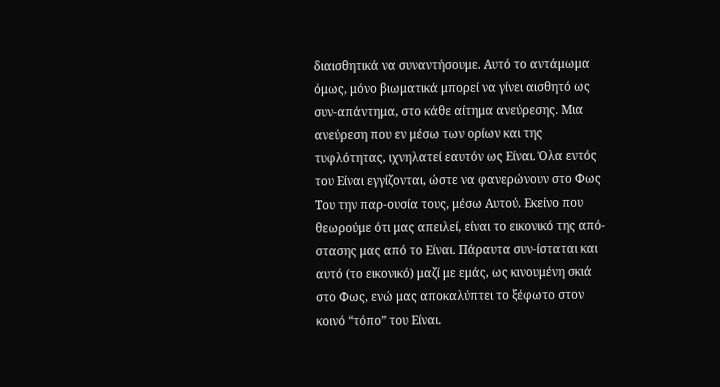διαισθητικά να συναντήσουμε. Αυτό το αντάμωμα όμως, μόνο βιωματικά μπορεί να γίνει αισθητό ως συν-απάντημα, στο κάθε αίτημα ανεύρεσης. Μια ανεύρεση που εν μέσω των ορίων και της τυφλότητας, ιχνηλατεί εαυτόν ως Είναι. Όλα εντός του Είναι εγγίζονται, ώστε να φανερώνουν στο Φως Του την παρ-ουσία τους, μέσω Αυτού. Εκείνο που θεωρούμε ότι μας απειλεί, είναι το εικονικό της από-στασης μας από το Είναι. Πάραυτα συν-ίσταται και αυτό (το εικονικό) μαζί με εμάς, ως κινουμένη σκιά στο Φως, ενώ μας αποκαλύπτει το ξέφωτο στον κοινό “τόπο” του Είναι.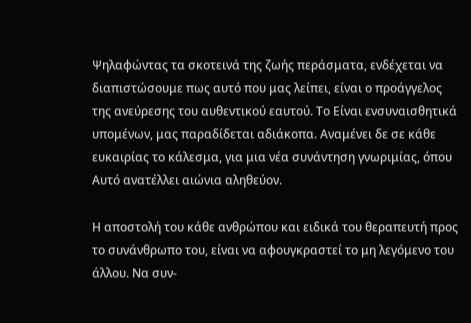Ψηλαφώντας τα σκοτεινά της ζωής περάσματα, ενδέχεται να διαπιστώσουμε πως αυτό που μας λείπει, είναι ο προάγγελος της ανεύρεσης του αυθεντικού εαυτού. Το Είναι ενσυναισθητικά υπομένων, μας παραδίδεται αδιάκοπα. Αναμένει δε σε κάθε ευκαιρίας το κάλεσμα, για μια νέα συνάντηση γνωριμίας, όπου Αυτό ανατέλλει αιώνια αληθεύον.

Η αποστολή του κάθε ανθρώπου και ειδικά του θεραπευτή προς το συνάνθρωπο του, είναι να αφουγκραστεί το μη λεγόμενο του άλλου. Να συν-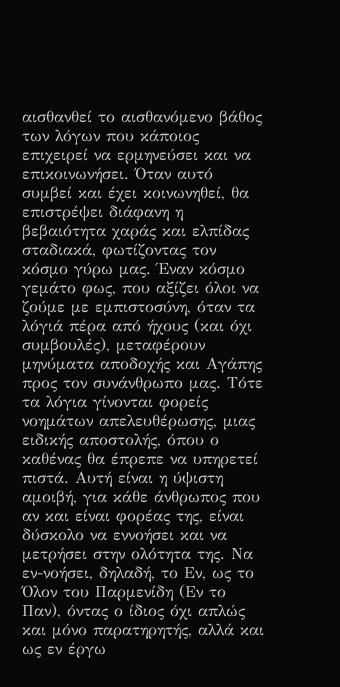αισθανθεί το αισθανόμενο βάθος των λόγων που κάποιος επιχειρεί να ερμηνεύσει και να επικοινωνήσει. Όταν αυτό συμβεί και έχει κοινωνηθεί, θα επιστρέψει διάφανη η βεβαιότητα χαράς και ελπίδας σταδιακά, φωτίζοντας τον κόσμο γύρω μας. Έναν κόσμο γεμάτο φως, που αξίζει όλοι να ζούμε με εμπιστοσύνη, όταν τα λόγιά πέρα από ήχους (και όχι συμβουλές), μεταφέρουν μηνύματα αποδοχής και Αγάπης προς τον συνάνθρωπο μας. Τότε τα λόγια γίνονται φορείς νοημάτων απελευθέρωσης, μιας ειδικής αποστολής, όπου ο καθένας θα έπρεπε να υπηρετεί πιστά. Αυτή είναι η ύψιστη αμοιβή, για κάθε άνθρωπος που αν και είναι φορέας της, είναι δύσκολο να εννοήσει και να μετρήσει στην ολότητα της. Να εν-νοήσει, δηλαδή, το Εν, ως το Όλον του Παρμενίδη (Εν το Παν), όντας ο ίδιος όχι απλώς και μόνο παρατηρητής, αλλά και ως εν έργω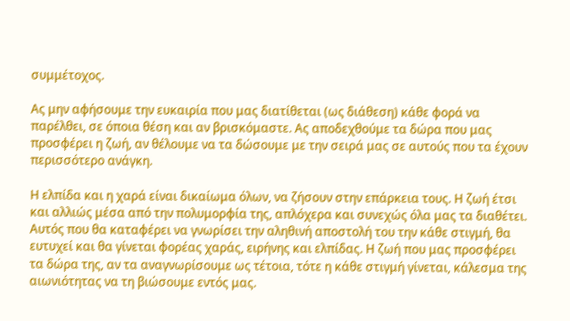συμμέτοχος.

Ας μην αφήσουμε την ευκαιρία που μας διατίθεται (ως διάθεση) κάθε φορά να παρέλθει, σε όποια θέση και αν βρισκόμαστε. Ας αποδεχθούμε τα δώρα που μας προσφέρει η ζωή, αν θέλουμε να τα δώσουμε με την σειρά μας σε αυτούς που τα έχουν περισσότερο ανάγκη.

Η ελπίδα και η χαρά είναι δικαίωμα όλων, να ζήσουν στην επάρκεια τους. Η ζωή έτσι και αλλιώς μέσα από την πολυμορφία της, απλόχερα και συνεχώς όλα μας τα διαθέτει. Αυτός που θα καταφέρει να γνωρίσει την αληθινή αποστολή του την κάθε στιγμή, θα ευτυχεί και θα γίνεται φορέας χαράς, ειρήνης και ελπίδας. Η ζωή που μας προσφέρει τα δώρα της, αν τα αναγνωρίσουμε ως τέτοια, τότε η κάθε στιγμή γίνεται, κάλεσμα της αιωνιότητας να τη βιώσουμε εντός μας.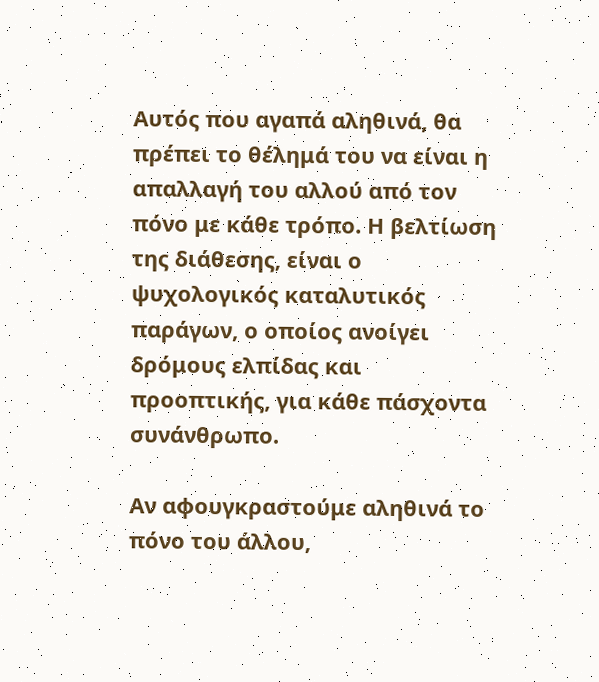Αυτός που αγαπά αληθινά, θα πρέπει το θέλημά του να είναι η απαλλαγή του αλλού από τον πόνο με κάθε τρόπο. Η βελτίωση της διάθεσης, είναι ο ψυχολογικός καταλυτικός παράγων, ο οποίος ανοίγει δρόμους ελπίδας και προοπτικής, για κάθε πάσχοντα συνάνθρωπο.

Αν αφουγκραστούμε αληθινά το πόνο του άλλου,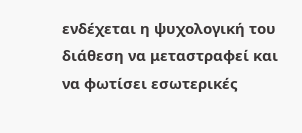ενδέχεται η ψυχολογική του διάθεση να μεταστραφεί και να φωτίσει εσωτερικές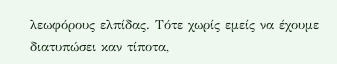λεωφόρους ελπίδας. Τότε χωρίς εμείς να έχουμε διατυπώσει καν τίποτα,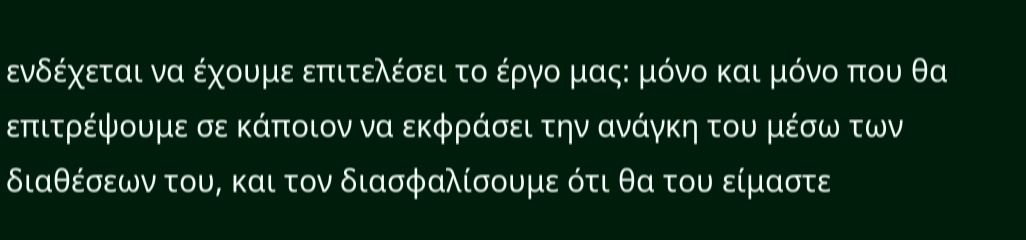ενδέχεται να έχουμε επιτελέσει το έργο μας: μόνο και μόνο που θα επιτρέψουμε σε κάποιον να εκφράσει την ανάγκη του μέσω των διαθέσεων του, και τον διασφαλίσουμε ότι θα του είμαστε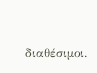διαθέσιμοι.